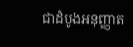ជាដំបូងអនុញ្ញាត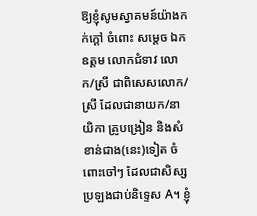ឱ្យខ្ញុំសូមស្វាគមន៍យ៉ាងកក់ក្ដៅ ចំពោះ សម្ដេច ឯកឧត្តម លោកជំទាវ លោក/ស្រី ជាពិសេសលោក/ស្រី ដែលជានាយក/នាយិកា គ្រូបង្រៀន និងសំខាន់ជាង(នេះ)ទៀត ចំពោះចៅៗ ដែលជាសិស្សប្រឡងជាប់និទ្ទេស A។ ខ្ញុំ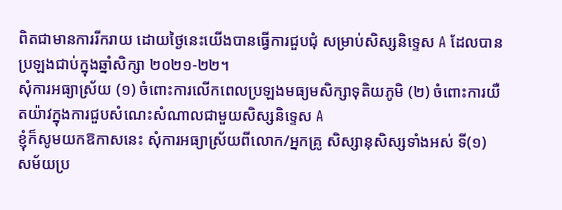ពិតជាមានការរីករាយ ដោយថ្ងៃនេះយើងបានធ្វើការជួបជុំ សម្រាប់សិស្សនិទ្ទេស A ដែលបានប្រឡងជាប់ក្នុងឆ្នាំសិក្សា ២០២១-២២។
សុំការអធ្យាស្រ័យ (១) ចំពោះការលើកពេលប្រឡងមធ្យមសិក្សាទុតិយភូមិ (២) ចំពោះការយឺតយ៉ាវក្នុងការជួបសំណេះសំណាលជាមួយសិស្សនិទ្ទេស A
ខ្ញុំក៏សូមយកឱកាសនេះ សុំការអធ្យាស្រ័យពីលោក/អ្នកគ្រូ សិស្សានុសិស្សទាំងអស់ ទី(១) សម័យប្រ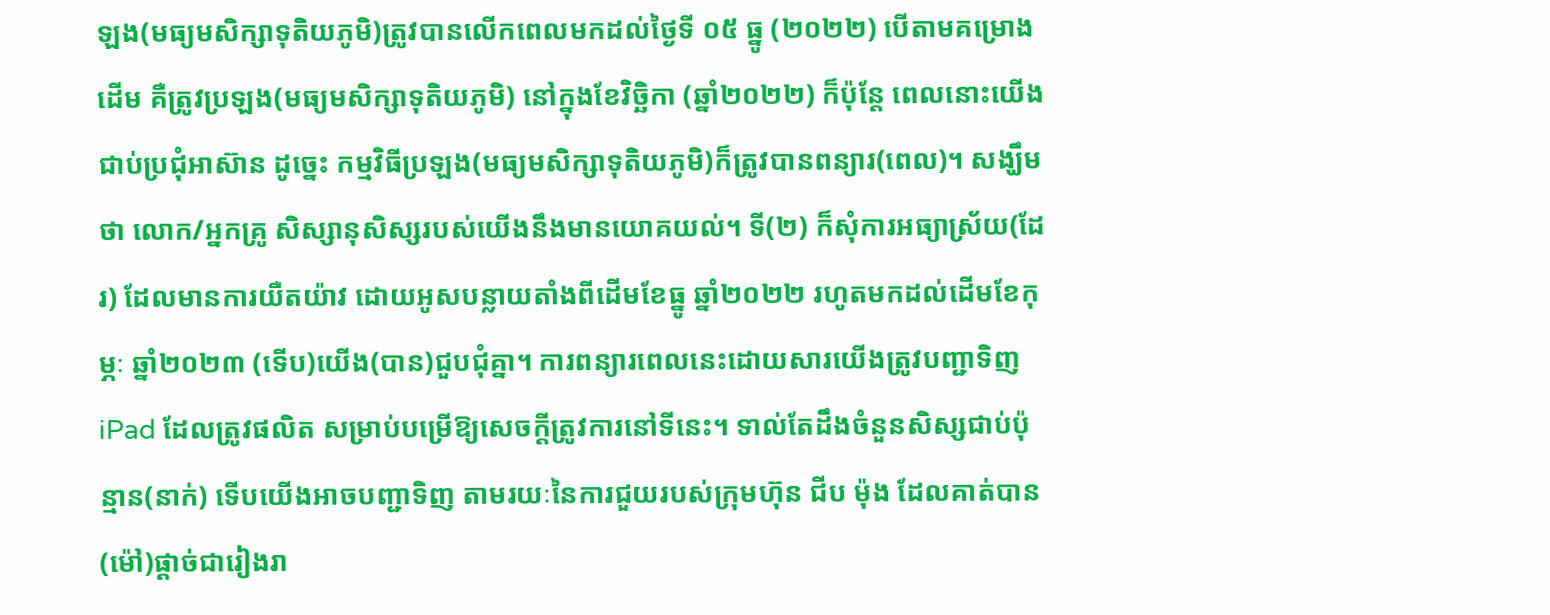ឡង(មធ្យមសិក្សាទុតិយភូមិ)ត្រូវបានលើកពេលមកដល់ថ្ងៃទី ០៥ ធ្នូ (២០២២) បើតាមគម្រោងដើម គឺត្រូវប្រឡង(មធ្យមសិក្សាទុតិយភូមិ) នៅក្នុងខែវិច្ឆិកា (ឆ្នាំ២០២២) ក៏ប៉ុន្តែ ពេលនោះយើងជាប់ប្រជុំអាស៊ាន ដូច្នេះ កម្មវិធីប្រឡង(មធ្យមសិក្សាទុតិយភូមិ)ក៏ត្រូវបានពន្យារ(ពេល)។ សង្ឃឹមថា លោក/អ្នកគ្រូ សិស្សានុសិស្សរបស់យើងនឹងមានយោគយល់។ ទី(២) ក៏សុំការអធ្យាស្រ័យ(ដែរ) ដែលមានការយឺតយ៉ាវ ដោយអូសបន្លាយតាំងពីដើមខែធ្នូ ឆ្នាំ២០២២ រហូតមកដល់ដើមខែកុម្ភៈ ឆ្នាំ២០២៣ (ទើប)យើង(បាន)ជួបជុំគ្នា។ ការពន្យារពេលនេះដោយសារយើងត្រូវបញ្ជាទិញ iPad ដែលត្រូវផលិត សម្រាប់បម្រើឱ្យសេចក្ដីត្រូវការនៅទីនេះ។ ទាល់តែដឹងចំនួនសិស្សជាប់ប៉ុន្មាន(នាក់) ទើបយើងអាចបញ្ជាទិញ តាមរយៈនៃការជួយរបស់ក្រុមហ៊ុន ជីប ម៉ុង ដែលគាត់បាន(ម៉ៅ)ផ្ដាច់ជារៀងរា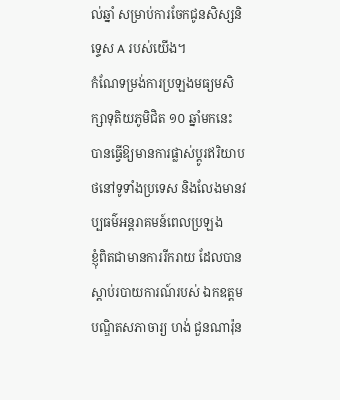ល់ឆ្នាំ សម្រាប់ការចែកជូនសិស្សនិទ្ទេស A របស់យើង។
កំណែទម្រង់ការប្រឡងមធ្យមសិក្សាទុតិយភូមិជិត ១០ ឆ្នាំមកនេះ បានធ្វើឱ្យមានការផ្លាស់ប្ដូរឥរិយាបថនៅទូទាំងប្រទេស និងលែងមានវប្បធម៌អន្តរាគមន៍ពេលប្រឡង
ខ្ញុំពិតជាមានការរីករាយ ដែលបានស្ដាប់របាយការណ៍របស់ ឯកឧត្តមបណ្ឌិតសភាចារ្យ ហង់ ជួនណារ៉ុន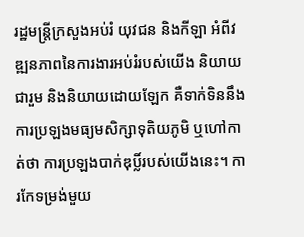រដ្ឋមន្រ្តីក្រសួងអប់រំ យុវជន និងកីឡា អំពីវឌ្ឍនភាពនៃការងារអប់រំរបស់យើង និយាយជារួម និងនិយាយដោយឡែក គឺទាក់ទិននឹងការប្រឡងមធ្យមសិក្សាទុតិយភូមិ ឬហៅកាត់ថា ការប្រឡងបាក់ឌុប្លិ៍របស់យើងនេះ។ ការកែទម្រង់មួយ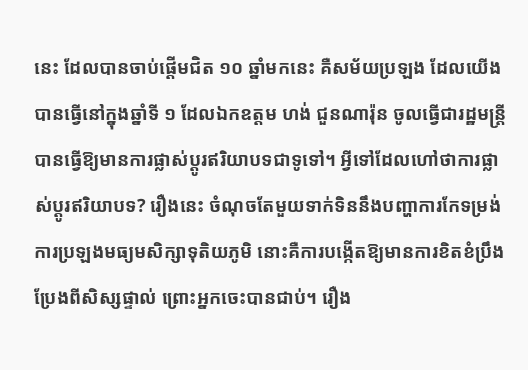នេះ ដែលបានចាប់ផ្ដើមជិត ១០ ឆ្នាំមកនេះ គឺសម័យប្រឡង ដែលយើងបានធ្វើនៅក្នុងឆ្នាំទី ១ ដែលឯកឧត្តម ហង់ ជួនណារ៉ុន ចូលធ្វើជារដ្ឋមន្ត្រី បានធ្វើឱ្យមានការផ្លាស់ប្តូរឥរិយាបទជាទូទៅ។ អ្វីទៅដែលហៅថាការផ្លាស់ប្ដូរឥរិយាបទ? រឿងនេះ ចំណុចតែមួយទាក់ទិននឹងបញ្ហាការកែទម្រង់ការប្រឡងមធ្យមសិក្សាទុតិយភូមិ នោះគឺការបង្កើតឱ្យមានការខិតខំប្រឹងប្រែងពីសិស្សផ្ទាល់ ព្រោះអ្នកចេះបានជាប់។ រឿង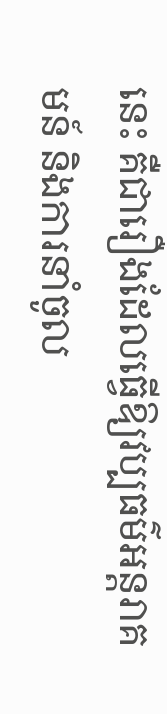នេះ គឺជារឿងដែលធ្វើឱ្យវប្បធម៌អន្តរាគមន៍ និងការនាំចូល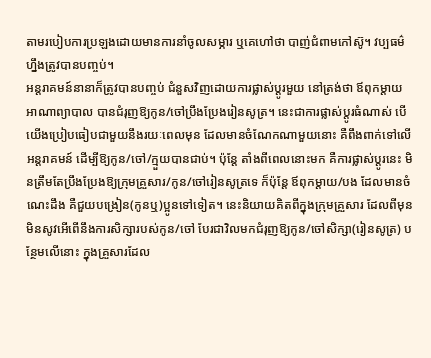តាមរបៀបការប្រឡងដោយមានការនាំចូលសម្ភារ ឬគេហៅថា បាញ់ជំពាមកៅស៊ូ។ វប្បធម៌ហ្នឹងត្រូវបានបញ្ចប់។
អន្តរាគមន៍នានាក៏ត្រូវបានបញ្ចប់ ជំនួសវិញដោយការផ្លាស់ប្តូរមួយ នៅត្រង់ថា ឪពុកម្ដាយ អាណាព្យាបាល បានជំរុញឱ្យកូន/ចៅប្រឹងប្រែងរៀនសូត្រ។ នេះជាការផ្លាស់ប្តូរធំណាស់ បើយើងប្រៀបធៀបជាមួយនឹងរយៈពេលមុន ដែលមានចំណែកណាមួយនោះ គឺពឹងពាក់ទៅលើអន្តរាគមន៍ ដើម្បីឱ្យកូន/ចៅ/ក្មួយបានជាប់។ ប៉ុន្តែ តាំងពីពេលនោះមក គឺការផ្លាស់ប្ដូរនេះ មិនត្រឹមតែប្រឹងប្រែងឱ្យក្រុមគ្រួសារ/កូន/ចៅរៀនសូត្រទេ ក៏ប៉ុន្តែ ឪពុកម្ដាយ/បង ដែលមានចំណេះដឹង គឺជួយបង្រៀន(កូនឬ)ប្អូនទៅទៀត។ នេះនិយាយគិតពីក្នុងក្រុមគ្រួសារ ដែលពីមុនមិនសូវអើពើនឹងការសិក្សារបស់កូន/ចៅ បែរជាវិលមកជំរុញឱ្យកូន/ចៅសិក្សា(រៀនសូត្រ) បន្ថែមលើនោះ ក្នុងគ្រួសារដែល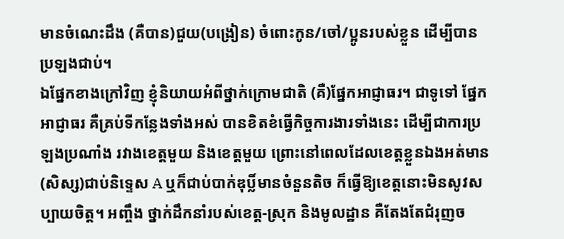មានចំណេះដឹង (គឺបាន)ជួយ(បង្រៀន) ចំពោះកូន/ចៅ/ប្អូនរបស់ខ្លួន ដើម្បីបានប្រឡងជាប់។
ឯផ្នែកខាងក្រៅវិញ ខ្ញុំនិយាយអំពីថ្នាក់ក្រោមជាតិ (គឺ)ផ្នែកអាជ្ញាធរ។ ជាទូទៅ ផ្នែកអាជ្ញាធរ គឺគ្រប់ទីកន្លែងទាំងអស់ បានខិតខំធ្វើកិច្ចការងារទាំងនេះ ដើម្បីជាការប្រឡងប្រណាំង រវាងខេត្តមួយ និងខេត្តមួយ ព្រោះនៅពេលដែលខេត្តខ្លួនឯងអត់មាន(សិស្ស)ជាប់និទ្ទេស A ឬក៏ជាប់បាក់ឌុប្លិ៍មានចំនួនតិច ក៏ធ្វើឱ្យខេត្តនោះមិនសូវសប្បាយចិត្ត។ អញ្ចឹង ថ្នាក់ដឹកនាំរបស់ខេត្ត-ស្រុក និងមូលដ្ឋាន គឺតែងតែជំរុញច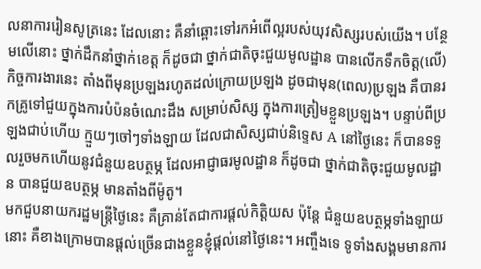លនាការរៀនសូត្រនេះ ដែលនោះ គឺនាំឆ្ពោះទៅរកអំពើល្អរបស់យុវសិស្សរបស់យើង។ បន្ថែមលើនោះ ថ្នាក់ដឹកនាំថ្នាក់ខេត្ត ក៏ដូចជា ថ្នាក់ជាតិចុះជួយមូលដ្ឋាន បានលើកទឹកចិត្ត(លើ)កិច្ចការងារនេះ តាំងពីមុនប្រឡងរហូតដល់ក្រោយប្រឡង ដូចជាមុន(ពេល)ប្រឡង គឺបានរកគ្រូទៅជួយក្នុងការបំប៉នចំណេះដឹង សម្រាប់សិស្ស ក្នុងការត្រៀមខ្លួនប្រឡង។ បន្ទាប់ពីប្រឡងជាប់ហើយ ក្មួយៗចៅៗទាំងឡាយ ដែលជាសិស្សជាប់និទ្ទេស A នៅថ្ងៃនេះ ក៏បានទទួលរួចមកហើយនូវជំនួយឧបត្ថម្ភ ដែលអាជ្ញាធរមូលដ្ឋាន ក៏ដូចជា ថ្នាក់ជាតិចុះជួយមូលដ្ឋាន បានជួយឧបត្ថម្ភ មានតាំងពីម៉ូតូ។
មកជួបនាយករដ្ឋមន្ត្រីថ្ងៃនេះ គឺគ្រាន់តែជាការផ្ដល់កិត្តិយស ប៉ុន្តែ ជំនួយឧបត្ថម្ភទាំងឡាយនោះ គឺខាងក្រោមបានផ្ដល់ច្រើនជាងខ្លួនខ្ញុំផ្ដល់នៅថ្ងៃនេះ។ អញ្ចឹងទេ ទូទាំងសង្គមមានការ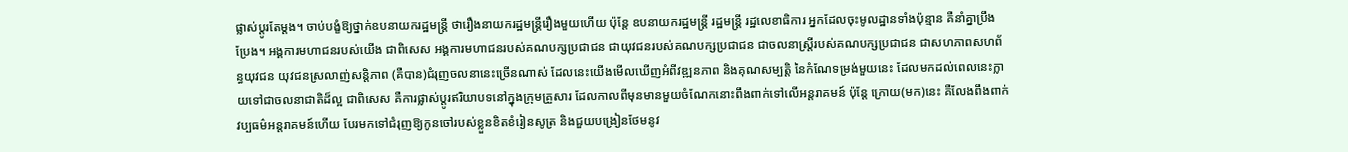ផ្លាស់ប្តូរតែម្ដង។ ចាប់បង្ខំឱ្យថ្នាក់ឧបនាយករដ្ឋមន្ត្រី ថារឿងនាយករដ្ឋមន្ត្រីរឿងមួយហើយ ប៉ុន្តែ ឧបនាយករដ្ឋមន្ត្រី រដ្ឋមន្ត្រី រដ្ឋលេខាធិការ អ្នកដែលចុះមូលដ្ឋានទាំងប៉ុន្មាន គឺនាំគ្នាប្រឹងប្រែង។ អង្គការមហាជនរបស់យើង ជាពិសេស អង្គការមហាជនរបស់គណបក្សប្រជាជន ជាយុវជនរបស់គណបក្សប្រជាជន ជាចលនាស្ត្រីរបស់គណបក្សប្រជាជន ជាសហភាពសហព័ន្ធយុវជន យុវជនស្រលាញ់សន្តិភាព (គឺបាន)ជំរុញចលនានេះច្រើនណាស់ ដែលនេះយើងមើលឃើញអំពីវឌ្ឍនភាព និងគុណសម្បត្តិ នៃកំណែទម្រង់មួយនេះ ដែលមកដល់ពេលនេះក្លាយទៅជាចលនាជាតិដ៏ល្អ ជាពិសេស គឺការផ្លាស់ប្តូរឥរិយាបទនៅក្នុងក្រុមគ្រួសារ ដែលកាលពីមុនមានមួយចំណែកនោះពឹងពាក់ទៅលើអន្តរាគមន៍ ប៉ុន្តែ ក្រោយ(មក)នេះ គឺលែងពឹងពាក់វប្បធម៌អន្តរាគមន៍ហើយ បែរមកទៅជំរុញឱ្យកូនចៅរបស់ខ្លួនខិតខំរៀនសូត្រ និងជួយបង្រៀនថែមនូវ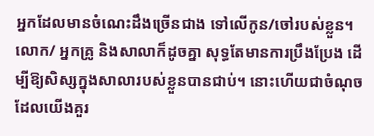អ្នកដែលមានចំណេះដឹងច្រើនជាង ទៅលើកូន/ចៅរបស់ខ្លួន។ លោក/ អ្នកគ្រូ និងសាលាក៏ដូចគ្នា សុទ្ធតែមានការប្រឹងប្រែង ដើម្បីឱ្យសិស្សក្នុងសាលារបស់ខ្លួនបានជាប់។ នោះហើយជាចំណុចដែលយើងគួរ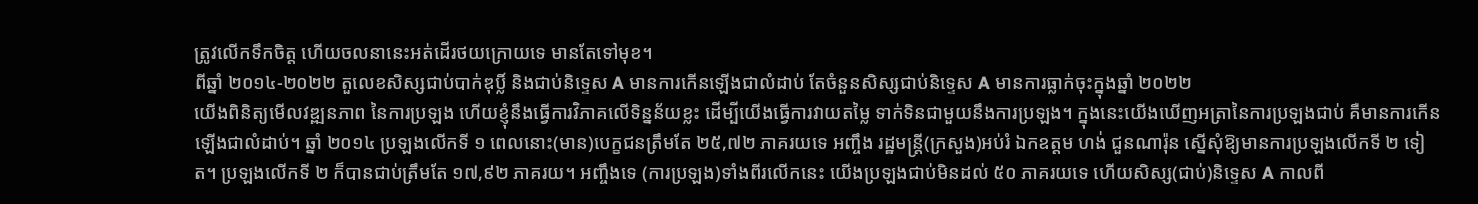ត្រូវលើកទឹកចិត្ត ហើយចលនានេះអត់ដើរថយក្រោយទេ មានតែទៅមុខ។
ពីឆ្នាំ ២០១៤-២០២២ តួលេខសិស្សជាប់បាក់ឌុប្លិ៍ និងជាប់និទ្ទេស A មានការកើនឡើងជាលំដាប់ តែចំនួនសិស្សជាប់និទ្ទេស A មានការធ្លាក់ចុះក្នុងឆ្នាំ ២០២២
យើងពិនិត្យមើលវឌ្ឍនភាព នៃការប្រឡង ហើយខ្ញុំនឹងធ្វើការវិភាគលើទិន្នន័យខ្លះ ដើម្បីយើងធ្វើការវាយតម្លៃ ទាក់ទិនជាមួយនឹងការប្រឡង។ ក្នុងនេះយើងឃើញអត្រានៃការប្រឡងជាប់ គឺមានការកើនឡើងជាលំដាប់។ ឆ្នាំ ២០១៤ ប្រឡងលើកទី ១ ពេលនោះ(មាន)បេក្ខជនត្រឹមតែ ២៥,៧២ ភាគរយទេ អញ្ចឹង រដ្ឋមន្ត្រី(ក្រសួង)អប់រំ ឯកឧត្តម ហង់ ជួនណារ៉ុន ស្នើសុំឱ្យមានការប្រឡងលើកទី ២ ទៀត។ ប្រឡងលើកទី ២ ក៏បានជាប់ត្រឹមតែ ១៧,៩២ ភាគរយ។ អញ្ចឹងទេ (ការប្រឡង)ទាំងពីរលើកនេះ យើងប្រឡងជាប់មិនដល់ ៥០ ភាគរយទេ ហើយសិស្ស(ជាប់)និទ្ទេស A កាលពី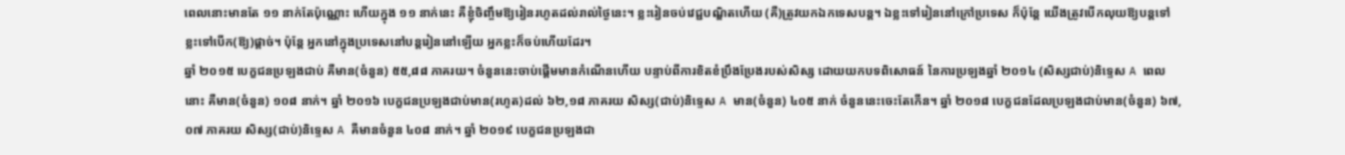ពេលនោះមានតែ ១១ នាក់តែប៉ុណ្ណោះ ហើយក្នុង ១១ នាក់នេះ គឺខ្ញុំចិញ្ចឹមឱ្យរៀនរហូតដល់រាល់ថ្ងៃនេះ។ ខ្លះរៀនចប់វេជ្ជបណ្ឌិតហើយ (គឺ)ត្រូវយកឯកទេសបន្ត។ ឯខ្លះទៅរៀននៅក្រៅប្រទេស ក៏ប៉ុន្តែ យើងត្រូវបើកលុយឱ្យបន្តទៅ ខ្លះទៅបើក(ឱ្យ)ផ្ដាច់។ ប៉ុន្តែ អ្នកនៅក្នុងប្រទេសនៅបន្តរៀននៅឡើយ អ្នកខ្លះក៏ចប់ហើយដែរ។
ឆ្នាំ ២០១៥ បេក្ខជនប្រឡងជាប់ គឺមាន(ចំនួន) ៥៥,៨៨ ភាគរយ។ ចំនួននេះចាប់ផ្ដើមមានកំណើនហើយ បន្ទាប់ពីការខិតខំប្រឹងប្រែងរបស់សិស្ស ដោយយកបទពិសោធន៍ នៃការប្រឡងឆ្នាំ ២០១៤ (សិស្សជាប់)និទ្ទេស A ពេលនោះ គឺមាន(ចំនួន) ១០៨ នាក់។ ឆ្នាំ ២០១៦ បេក្ខជនប្រឡងជាប់មាន(រហូត)ដល់ ៦២,១៨ ភាគរយ សិស្ស(ជាប់)និទ្ទេស A មាន(ចំនួន) ៤០៥ នាក់ ចំនួននេះចេះតែកើន។ ឆ្នាំ ២០១៨ បេក្ខជនដែលប្រឡងជាប់មាន(ចំនួន) ៦៧,០៧ ភាគរយ សិស្ស(ជាប់)និទ្ទេស A គឺមានចំនួន ៤០៨ នាក់។ ឆ្នាំ ២០១៩ បេក្ខជនប្រឡងជា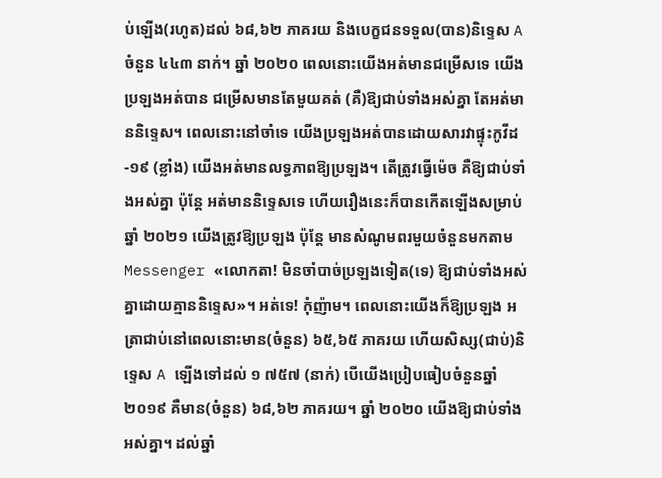ប់ឡើង(រហូត)ដល់ ៦៨,៦២ ភាគរយ និងបេក្ខជនទទួល(បាន)និទ្ទេស A ចំនួន ៤៤៣ នាក់។ ឆ្នាំ ២០២០ ពេលនោះយើងអត់មានជម្រើសទេ យើងប្រឡងអត់បាន ជម្រើសមានតែមួយគត់ (គឺ)ឱ្យជាប់ទាំងអស់គ្នា តែអត់មាននិទ្ទេស។ ពេលនោះនៅចាំទេ យើងប្រឡងអត់បានដោយសារវាផ្ទុះកូវីដ-១៩ (ខ្លាំង) យើងអត់មានលទ្ធភាពឱ្យប្រឡង។ តើត្រូវធ្វើម៉េច គឺឱ្យជាប់ទាំងអស់គ្នា ប៉ុន្តែ អត់មាននិទ្ទេសទេ ហើយរឿងនេះក៏បានកើតឡើងសម្រាប់ឆ្នាំ ២០២១ យើងត្រូវឱ្យប្រឡង ប៉ុន្តែ មានសំណូមពរមួយចំនួនមកតាម Messenger «លោកតា! មិនចាំបាច់ប្រឡងទៀត(ទេ) ឱ្យជាប់ទាំងអស់គ្នាដោយគ្មាននិទ្ទេស»។ អត់ទេ! កុំញ៉ាម។ ពេលនោះយើងក៏ឱ្យប្រឡង អត្រាជាប់នៅពេលនោះមាន(ចំនួន) ៦៥,៦៥ ភាគរយ ហើយសិស្ស(ជាប់)និទ្ទេស A ឡើងទៅដល់ ១ ៧៥៧ (នាក់) បើយើងប្រៀបធៀបចំនួនឆ្នាំ ២០១៩ គឺមាន(ចំនួន) ៦៨,៦២ ភាគរយ។ ឆ្នាំ ២០២០ យើងឱ្យជាប់ទាំងអស់គ្នា។ ដល់ឆ្នាំ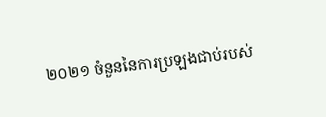២០២១ ចំនួននៃការប្រឡងជាប់របស់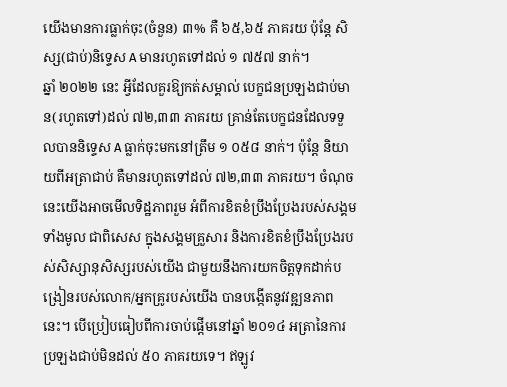យើងមានការធ្លាក់ចុះ(ចំនួន) ៣% គឺ ៦៥,៦៥ ភាគរយ ប៉ុន្តែ សិស្ស(ជាប់)និទ្ទេស A មានរហូតទៅដល់ ១ ៧៥៧ នាក់។
ឆ្នាំ ២០២២ នេះ អ្វីដែលគួរឱ្យកត់សម្គាល់ បេក្ខជនប្រឡងជាប់មាន(រហូតទៅ)ដល់ ៧២,៣៣ ភាគរយ គ្រាន់តែបេក្ខជនដែលទទួលបាននិទ្ទេស A ធ្លាក់ចុះមកនៅត្រឹម ១ ០៥៨ នាក់។ ប៉ុន្តែ និយាយពីអត្រាជាប់ គឺមានរហូតទៅដល់ ៧២,៣៣ ភាគរយ។ ចំណុចនេះយើងអាចមើលទិដ្ឋភាពរួម អំពីការខិតខំប្រឹងប្រែងរបស់សង្គមទាំងមូល ជាពិសេស ក្នុងសង្គមគ្រួសារ និងការខិតខំប្រឹងប្រែងរបស់សិស្សានុសិស្សរបស់យើង ជាមួយនឹងការយកចិត្តទុកដាក់បង្រៀនរបស់លោក/អ្នកគ្រូរបស់យើង បានបង្កើតនូវវឌ្ឍនភាពនេះ។ បើប្រៀបធៀបពីការចាប់ផ្ដើមនៅឆ្នាំ ២០១៤ អត្រានៃការប្រឡងជាប់មិនដល់ ៥០ ភាគរយទេ។ ឥឡូវ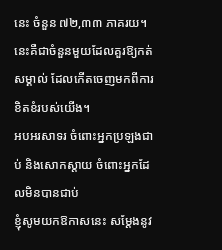នេះ ចំនួន ៧២,៣៣ ភាគរយ។ នេះគឺជាចំនួនមួយដែលគួរឱ្យកត់សម្គាល់ ដែលកើតចេញមកពីការខិតខំរបស់យើង។
អបអរសាទរ ចំពោះអ្នកប្រឡងជាប់ និងសោកស្ដាយ ចំពោះអ្នកដែលមិនបានជាប់
ខ្ញុំសូមយកឱកាសនេះ សម្ដែងនូវ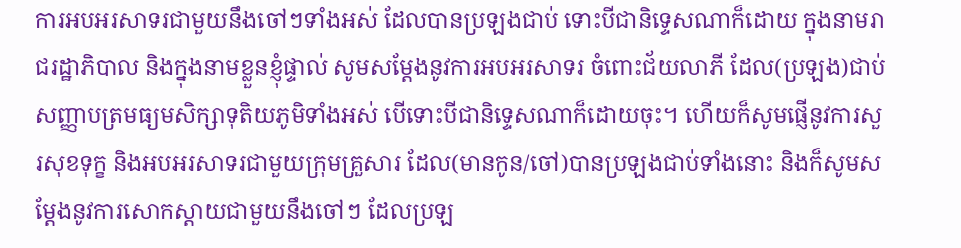ការអបអរសាទរជាមួយនឹងចៅៗទាំងអស់ ដែលបានប្រឡងជាប់ ទោះបីជានិទ្ទេសណាក៏ដោយ ក្នុងនាមរាជរដ្ឋាភិបាល និងក្នុងនាមខ្លួនខ្ញុំផ្ទាល់ សូមសម្ដែងនូវការអបអរសាទរ ចំពោះជ័យលាភី ដែល(ប្រឡង)ជាប់សញ្ញាបត្រមធ្យមសិក្សាទុតិយភូមិទាំងអស់ បើទោះបីជានិទ្ទេសណាក៏ដោយចុះ។ ហើយក៏សូមផ្ញើនូវការសួរសុខទុក្ខ និងអបអរសាទរជាមួយក្រុមគ្រួសារ ដែល(មានកូន/ចៅ)បានប្រឡងជាប់ទាំងនោះ និងក៏សូមសម្ដែងនូវការសោកស្ដាយជាមួយនឹងចៅៗ ដែលប្រឡ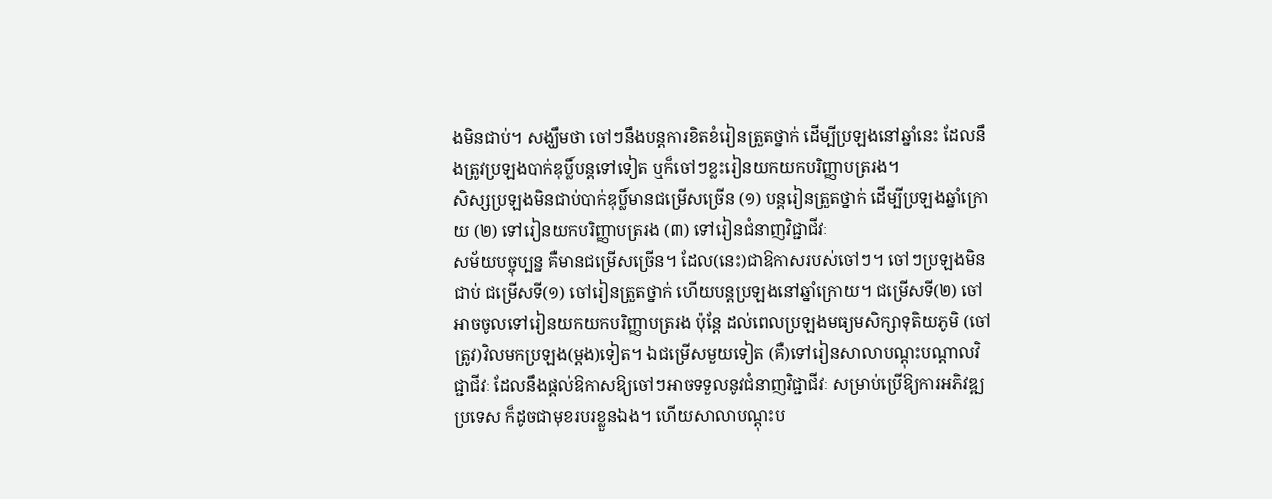ងមិនជាប់។ សង្ឃឹមថា ចៅៗនឹងបន្តការខិតខំរៀនត្រួតថ្នាក់ ដើម្បីប្រឡងនៅឆ្នាំនេះ ដែលនឹងត្រូវប្រឡងបាក់ឌុប្លិ៍បន្តទៅទៀត ឬក៏ចៅៗខ្លះរៀនយកយកបរិញ្ញាបត្ររង។
សិស្សប្រឡងមិនជាប់បាក់ឌុប្លិ៍មានជម្រើសច្រើន (១) បន្តរៀនត្រួតថ្នាក់ ដើម្បីប្រឡងឆ្នាំក្រោយ (២) ទៅរៀនយកបរិញ្ញាបត្ររង (៣) ទៅរៀនជំនាញវិជ្ជាជីវៈ
សម័យបច្ចុប្បន្ន គឺមានជម្រើសច្រើន។ ដែល(នេះ)ជាឱកាសរបស់ចៅៗ។ ចៅៗប្រឡងមិនជាប់ ជម្រើសទី(១) ចៅរៀនត្រួតថ្នាក់ ហើយបន្តប្រឡងនៅឆ្នាំក្រោយ។ ជម្រើសទី(២) ចៅអាចចូលទៅរៀនយកយកបរិញ្ញាបត្ររង ប៉ុន្តែ ដល់ពេលប្រឡងមធ្យមសិក្សាទុតិយភូមិ (ចៅត្រូវ)វិលមកប្រឡង(ម្ដង)ទៀត។ ឯជម្រើសមួយទៀត (គឺ)ទៅរៀនសាលាបណ្ដុះបណ្ដាលវិជ្ជាជីវៈ ដែលនឹងផ្ដល់ឱកាសឱ្យចៅៗអាចទទួលនូវជំនាញវិជ្ជាជីវៈ សម្រាប់ប្រើឱ្យការអភិវឌ្ឍប្រទេស ក៏ដូចជាមុខរបរខ្លួនឯង។ ហើយសាលាបណ្ដុះប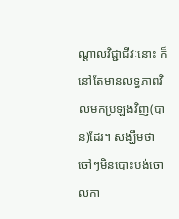ណ្ដាលវិជ្ជាជីវៈនោះ ក៏នៅតែមានលទ្ធភាពវិលមកប្រឡងវិញ(បាន)ដែរ។ សង្ឃឹមថា ចៅៗមិនបោះបង់ចោលកា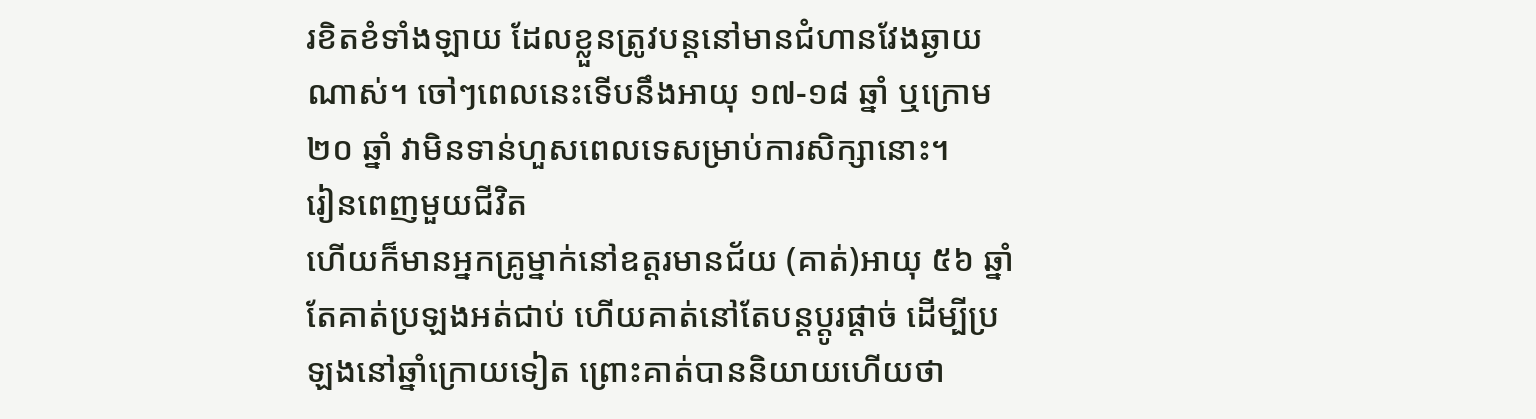រខិតខំទាំងឡាយ ដែលខ្លួនត្រូវបន្តនៅមានជំហានវែងឆ្ងាយណាស់។ ចៅៗពេលនេះទើបនឹងអាយុ ១៧-១៨ ឆ្នាំ ឬក្រោម ២០ ឆ្នាំ វាមិនទាន់ហួសពេលទេសម្រាប់ការសិក្សានោះ។
រៀនពេញមួយជីវិត
ហើយក៏មានអ្នកគ្រូម្នាក់នៅឧត្តរមានជ័យ (គាត់)អាយុ ៥៦ ឆ្នាំ តែគាត់ប្រឡងអត់ជាប់ ហើយគាត់នៅតែបន្តប្ដូរផ្ដាច់ ដើម្បីប្រឡងនៅឆ្នាំក្រោយទៀត ព្រោះគាត់បាននិយាយហើយថា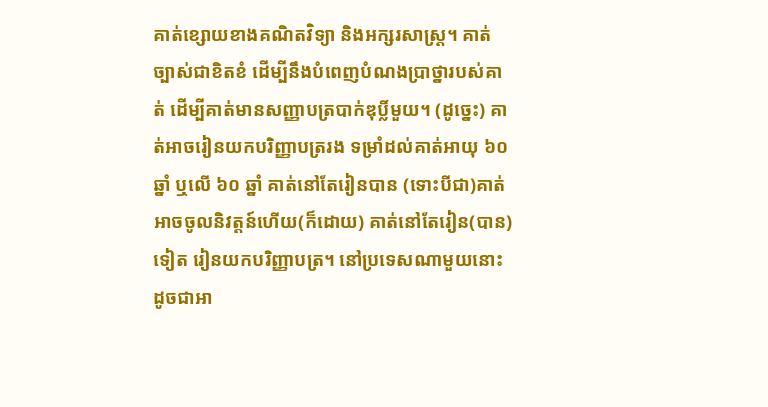គាត់ខ្សោយខាងគណិតវិទ្យា និងអក្សរសាស្ត្រ។ គាត់ច្បាស់ជាខិតខំ ដើម្បីនឹងបំពេញបំណងប្រាថ្នារបស់គាត់ ដើម្បីគាត់មានសញ្ញាបត្របាក់ឌុប្លិ៍មួយ។ (ដូច្នេះ) គាត់អាចរៀនយកបរិញ្ញាបត្ររង ទម្រាំដល់គាត់អាយុ ៦០ ឆ្នាំ ឬលើ ៦០ ឆ្នាំ គាត់នៅតែរៀនបាន (ទោះបីជា)គាត់អាចចូលនិវត្តន៍ហើយ(ក៏ដោយ) គាត់នៅតែរៀន(បាន)ទៀត រៀនយកបរិញ្ញាបត្រ។ នៅប្រទេសណាមួយនោះ ដូចជាអា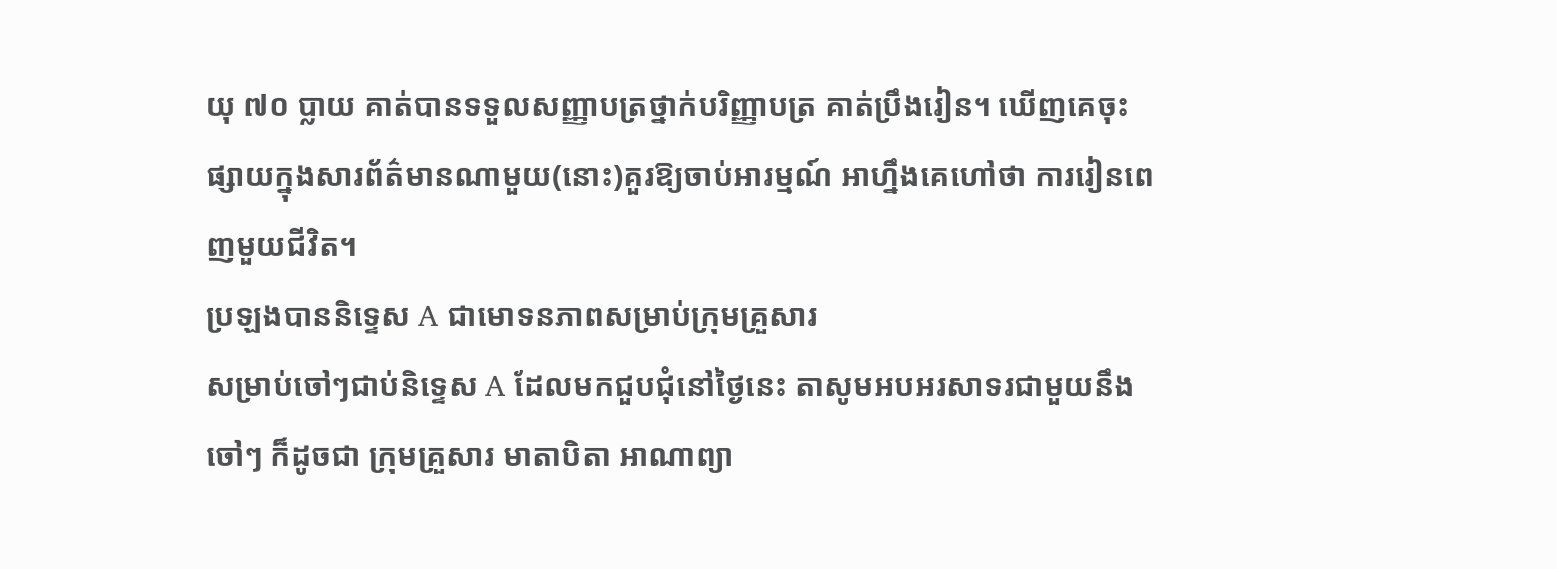យុ ៧០ ប្លាយ គាត់បានទទួលសញ្ញាបត្រថ្នាក់បរិញ្ញាបត្រ គាត់ប្រឹងរៀន។ ឃើញគេចុះផ្សាយក្នុងសារព័ត៌មានណាមួយ(នោះ)គួរឱ្យចាប់អារម្មណ៍ អាហ្នឹងគេហៅថា ការរៀនពេញមួយជីវិត។
ប្រឡងបាននិទ្ទេស A ជាមោទនភាពសម្រាប់ក្រុមគ្រួសារ
សម្រាប់ចៅៗជាប់និទ្ទេស A ដែលមកជួបជុំនៅថ្ងៃនេះ តាសូមអបអរសាទរជាមួយនឹងចៅៗ ក៏ដូចជា ក្រុមគ្រួសារ មាតាបិតា អាណាព្យា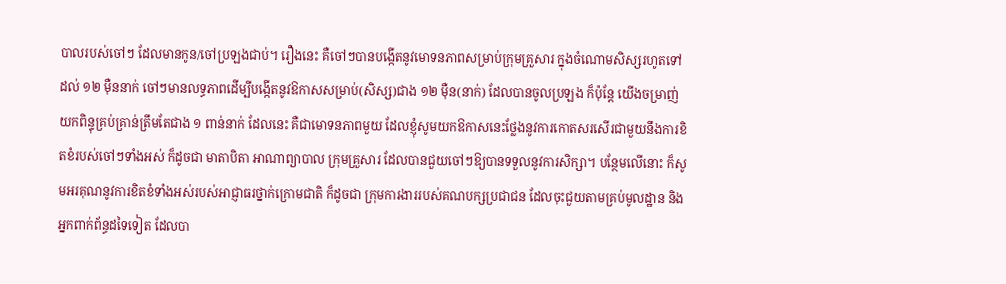បាលរបស់ចៅៗ ដែលមានកូន/ចៅប្រឡងជាប់។ រឿងនេះ គឺចៅៗបានបង្កើតនូវមោទនភាពសម្រាប់ក្រុមគ្រួសារ ក្នុងចំណោមសិស្សរហូតទៅដល់ ១២ ម៉ឺននាក់ ចៅៗមានលទ្ធភាពដើម្បីបង្កើតនូវឱកាសសម្រាប់(សិស្ស)ជាង ១២ ម៉ឺន(នាក់) ដែលបានចូលប្រឡង ក៏ប៉ុន្តែ យើងចម្រាញ់យកពិន្ទុគ្រប់គ្រាន់ត្រឹមតែជាង ១ ពាន់នាក់ ដែលនេះ គឺជាមោទនភាពមួយ ដែលខ្ញុំសូមយកឱកាសនេះថ្លែងនូវការកោតសរសើរជាមួយនឹងការខិតខំរបស់ចៅៗទាំងអស់ ក៏ដូចជា មាតាបិតា អាណាព្យាបាល ក្រុមគ្រួសារ ដែលបានជួយចៅៗឱ្យបានទទួលនូវការសិក្សា។ បន្ថែមលើនោះ ក៏សូមអរគុណនូវការខិតខំទាំងអស់របស់អាជ្ញាធរថ្នាក់ក្រោមជាតិ ក៏ដូចជា ក្រុមការងាររបស់គណបក្សប្រជាជន ដែលចុះជួយតាមគ្រប់មូលដ្ឋាន និងអ្នកពាក់ព័ន្ធដទៃទៀត ដែលបា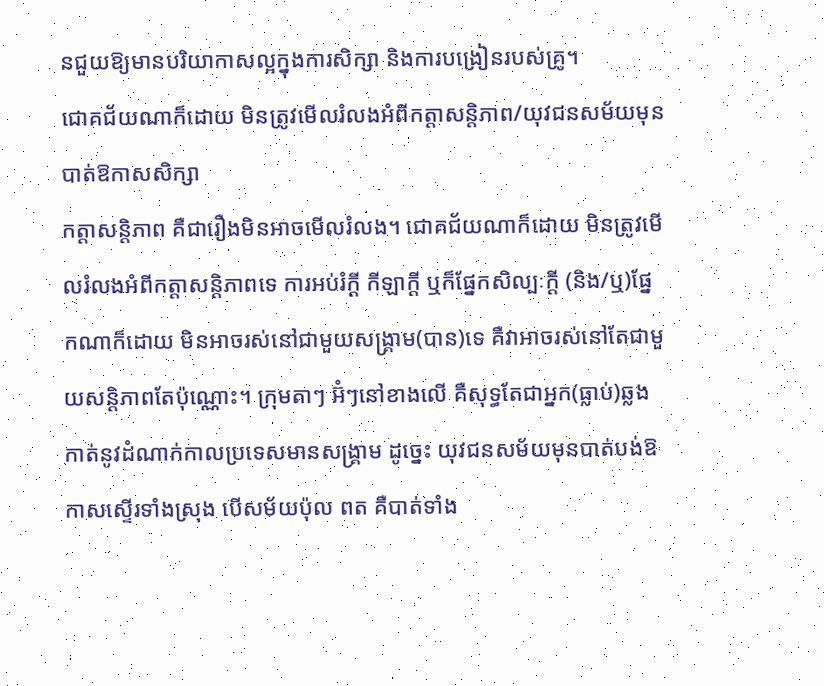នជួយឱ្យមានបរិយាកាសល្អក្នុងការសិក្សា និងការបង្រៀនរបស់គ្រូ។
ជោគជ័យណាក៏ដោយ មិនត្រូវមើលរំលងអំពីកត្តាសន្តិភាព/យុវជនសម័យមុនបាត់ឱកាសសិក្សា
កត្តាសន្តិភាព គឺជារឿងមិនអាចមើលរំលង។ ជោគជ័យណាក៏ដោយ មិនត្រូវមើលរំលងអំពីកត្តាសន្តិភាពទេ ការអប់រំក្ដី កីឡាក្ដី ឬក៏ផ្នែកសិល្បៈក្ដី (និង/ឬ)ផ្នែកណាក៏ដោយ មិនអាចរស់នៅជាមួយសង្គ្រាម(បាន)ទេ គឺវាអាចរស់នៅតែជាមួយសន្តិភាពតែប៉ុណ្ណោះ។ ក្រុមតាៗ អ៊ំៗនៅខាងលើ គឺសុទ្ធតែជាអ្នក(ធ្លាប់)ឆ្លងកាត់នូវដំណាក់កាលប្រទេសមានសង្រ្គាម ដូច្នេះ យុវជនសម័យមុនបាត់បង់ឱកាសស្ទើរទាំងស្រុង បើសម័យប៉ុល ពត គឺបាត់ទាំង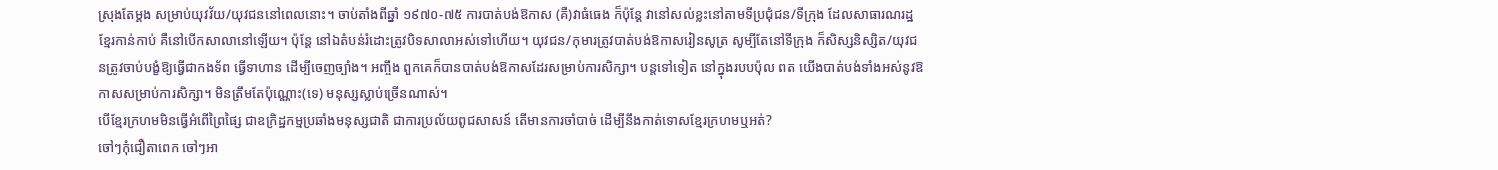ស្រុងតែម្ដង សម្រាប់យុវវ័យ/យុវជននៅពេលនោះ។ ចាប់តាំងពីឆ្នាំ ១៩៧០-៧៥ ការបាត់បង់ឱកាស (គឺ)វាធំធេង ក៏ប៉ុន្តែ វានៅសល់ខ្លះនៅតាមទីប្រជុំជន/ទីក្រុង ដែលសាធារណរដ្ឋខ្មែរកាន់កាប់ គឺនៅបើកសាលានៅឡើយ។ ប៉ុន្តែ នៅឯតំបន់រំដោះត្រូវបិទសាលាអស់ទៅហើយ។ យុវជន/កុមារត្រូវបាត់បង់ឱកាសរៀនសូត្រ សូម្បីតែនៅទីក្រុង ក៏សិស្សនិស្សិត/យុវជនត្រូវចាប់បង្ខំឱ្យធ្វើជាកងទ័ព ធ្វើទាហាន ដើម្បីចេញច្បាំង។ អញ្ចឹង ពួកគេក៏បានបាត់បង់ឱកាសដែរសម្រាប់ការសិក្សា។ បន្តទៅទៀត នៅក្នុងរបបប៉ុល ពត យើងបាត់បង់ទាំងអស់នូវឱកាសសម្រាប់ការសិក្សា។ មិនត្រឹមតែប៉ុណ្ណោះ(ទេ) មនុស្សស្លាប់ច្រើនណាស់។
បើខ្មែរក្រហមមិនធ្វើអំពើព្រៃផ្សៃ ជាឧក្រិដ្ឋកម្មប្រឆាំងមនុស្សជាតិ ជាការប្រល័យពូជសាសន៍ តើមានការចាំបាច់ ដើម្បីនឹងកាត់ទោសខ្មែរក្រហមឬអត់?
ចៅៗកុំជឿតាពេក ចៅៗអា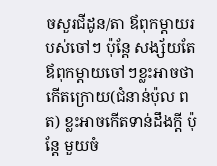ចសួរជីដូន/តា ឪពុកម្ដាយរបស់ចៅៗ ប៉ុន្តែ សង្ស័យតែឪពុកម្ដាយចៅៗខ្លះអាចថាកើតក្រោយ(ជំនាន់ប៉ុល ពត) ខ្លះអាចកើតទាន់ដឹងក្ដី ប៉ុន្តែ មួយចំ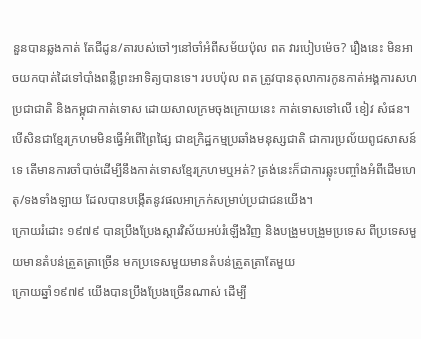នួនបានឆ្លងកាត់ តែជីដូន/តារបស់ចៅៗនៅចាំអំពីសម័យប៉ុល ពត វារបៀបម៉េច? រឿងនេះ មិនអាចយកបាត់ដៃទៅបាំងពន្លឺព្រះអាទិត្យបានទេ។ របបប៉ុល ពត ត្រូវបានតុលាការកូនកាត់អង្គការសហប្រជាជាតិ និងកម្ពុជាកាត់ទោស ដោយសាលក្រមចុងក្រោយនេះ កាត់ទោសទៅលើ ខៀវ សំផន។ បើសិនជាខ្មែរក្រហមមិនធ្វើអំពើព្រៃផ្សៃ ជាឧក្រិដ្ឋកម្មប្រឆាំងមនុស្សជាតិ ជាការប្រល័យពូជសាសន៍ទេ តើមានការចាំបាច់ដើម្បីនឹងកាត់ទោសខ្មែរក្រហមឬអត់? ត្រង់នេះក៏ជាការឆ្លុះបញ្ចាំងអំពីដើមហេតុ/ទងទាំងឡាយ ដែលបានបង្កើតនូវផលអាក្រក់សម្រាប់ប្រជាជនយើង។
ក្រោយរំដោះ ១៩៧៩ បានប្រឹងប្រែងស្ដារវិស័យអប់រំឡើងវិញ និងបង្រួមបង្រួមប្រទេស ពីប្រទេសមួយមានតំបន់ត្រួតត្រាច្រើន មកប្រទេសមួយមានតំបន់ត្រួតត្រាតែមួយ
ក្រោយឆ្នាំ១៩៧៩ យើងបានប្រឹងប្រែងច្រើនណាស់ ដើម្បី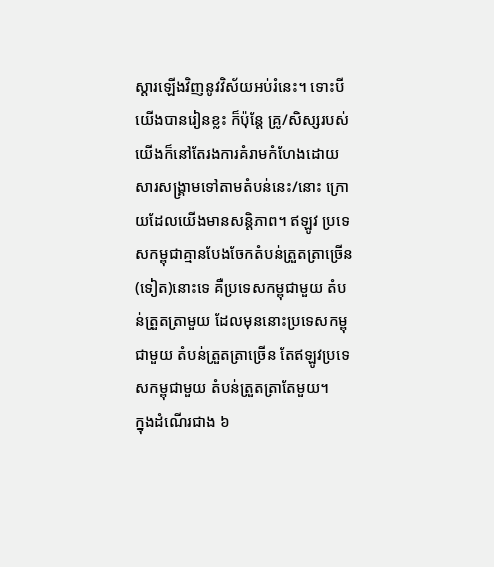ស្ដារឡើងវិញនូវវិស័យអប់រំនេះ។ ទោះបីយើងបានរៀនខ្លះ ក៏ប៉ុន្តែ គ្រូ/សិស្សរបស់យើងក៏នៅតែរងការគំរាមកំហែងដោយសារសង្រ្គាមទៅតាមតំបន់នេះ/នោះ ក្រោយដែលយើងមានសន្ដិភាព។ ឥឡូវ ប្រទេសកម្ពុជាគ្មានបែងចែកតំបន់ត្រួតត្រាច្រើន(ទៀត)នោះទេ គឺប្រទេសកម្ពុជាមួយ តំបន់ត្រួតត្រាមួយ ដែលមុននោះប្រទេសកម្ពុជាមួយ តំបន់ត្រួតត្រាច្រើន តែឥឡូវប្រទេសកម្ពុជាមួយ តំបន់ត្រួតត្រាតែមួយ។
ក្នុងដំណើរជាង ៦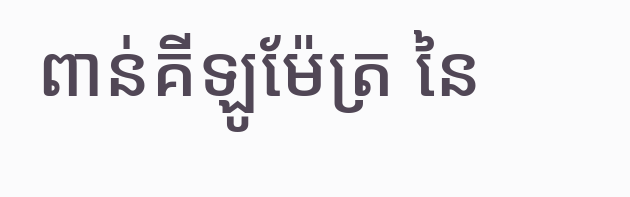ពាន់គីឡូម៉ែត្រ នៃ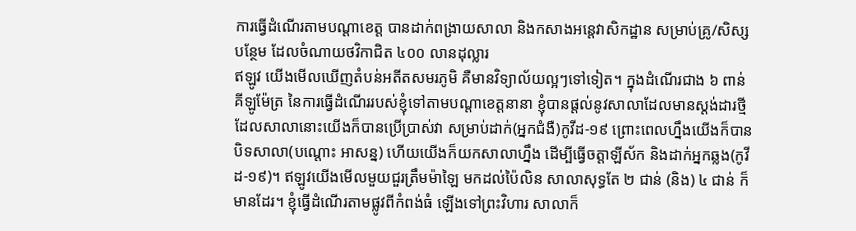ការធ្វើដំណើរតាមបណ្ដាខេត្ត បានដាក់ពង្រាយសាលា និងកសាងអន្តេវាសិកដ្ឋាន សម្រាប់គ្រូ/សិស្សបន្ថែម ដែលចំណាយថវិកាជិត ៤០០ លានដុល្លារ
ឥឡូវ យើងមើលឃើញតំបន់អតីតសមរភូមិ គឺមានវិទ្យាល័យល្អៗទៅទៀត។ ក្នុងដំណើរជាង ៦ ពាន់គីឡូម៉ែត្រ នៃការធ្វើដំណើររបស់ខ្ញុំទៅតាមបណ្ដាខេត្តនានា ខ្ញុំបានផ្ដល់នូវសាលាដែលមានស្ដង់ដារថ្មី ដែលសាលានោះយើងក៏បានប្រើប្រាស់វា សម្រាប់ដាក់(អ្នកជំងឺ)កូវីដ-១៩ ព្រោះពេលហ្នឹងយើងក៏បានបិទសាលា(បណ្ដោះ អាសន្ន) ហើយយើងក៏យកសាលាហ្នឹង ដើម្បីធ្វើចត្តាឡីស័ក និងដាក់អ្នកឆ្លង(កូវីដ-១៩)។ ឥឡូវយើងមើលមួយជួរត្រឹមម៉ាឡៃ មកដល់ប៉ៃលិន សាលាសុទ្ធតែ ២ ជាន់ (និង) ៤ ជាន់ ក៏មានដែរ។ ខ្ញុំធ្វើដំណើរតាមផ្លូវពីកំពង់ធំ ឡើងទៅព្រះវិហារ សាលាក៏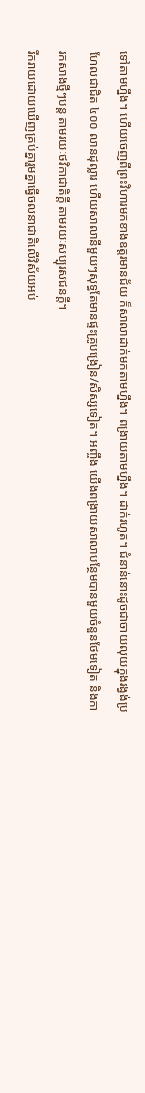ទៅតាមហ្នឹង។ ហើយចេញពីព្រះវិហារមកខាងឧត្តរមានជ័យ ក៏សាលាដាក់មកតាមហ្នឹង។ ពង្រាយតាមហ្នឹង។ ដាក់រហូត។ ជំនាន់នោះដូចជាចាយលុយក្នុងរង្វង់ប្រហែលជាជិត ៤០០ លានដុល្លារ ហើយសាលានីមួយៗសុទ្ធតែមានផ្ទះគ្រូបង្រៀន/សិស្សទៀត។ អញ្ចឹង យើងពង្រាយសាលាបន្ថែមបានមួយចំនួនថែមទៀត និងការកសាងថ្មីៗបន្ត តាមរយៈថវិកាជាតិក្ដី តាមរយៈសប្បុរសជនក្ដី។
រីករាយដោយឃើញគ្រប់គ្នារួមគ្នាធ្វើចលនាជាតិលើវិស័យអប់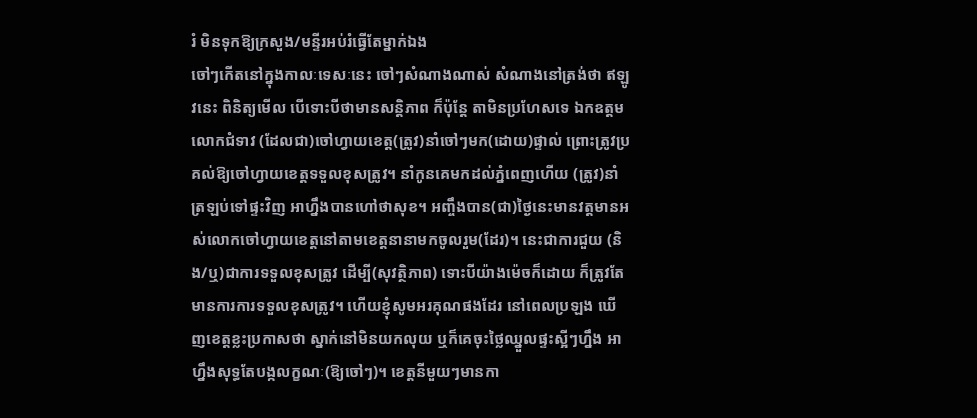រំ មិនទុកឱ្យក្រសួង/មន្ទីរអប់រំធ្វើតែម្នាក់ឯង
ចៅៗកើតនៅក្នុងកាលៈទេសៈនេះ ចៅៗសំណាងណាស់ សំណាងនៅត្រង់ថា ឥឡូវនេះ ពិនិត្យមើល បើទោះបីថាមានសន្ដិភាព ក៏ប៉ុន្តែ តាមិនប្រហែសទេ ឯកឧត្តម លោកជំទាវ (ដែលជា)ចៅហ្វាយខេត្ត(ត្រូវ)នាំចៅៗមក(ដោយ)ផ្ទាល់ ព្រោះត្រូវប្រគល់ឱ្យចៅហ្វាយខេត្តទទួលខុសត្រូវ។ នាំកូនគេមកដល់ភ្នំពេញហើយ (ត្រូវ)នាំត្រឡប់ទៅផ្ទះវិញ អាហ្នឹងបានហៅថាសុខ។ អញ្ចឹងបាន(ជា)ថ្ងៃនេះមានវត្តមានអស់លោកចៅហ្វាយខេត្តនៅតាមខេត្តនានាមកចូលរួម(ដែរ)។ នេះជាការជួយ (និង/ឬ)ជាការទទួលខុសត្រូវ ដើម្បី(សុវត្ថិភាព) ទោះបីយ៉ាងម៉េចក៏ដោយ ក៏ត្រូវតែមានការការទទួលខុសត្រូវ។ ហើយខ្ញុំសូមអរគុណផងដែរ នៅពេលប្រឡង ឃើញខេត្តខ្លះប្រកាសថា ស្នាក់នៅមិនយកលុយ ឬក៏គេចុះថ្លៃឈ្នួលផ្ទះស្អីៗហ្នឹង អាហ្នឹងសុទ្ធតែបង្កលក្ខណៈ(ឱ្យចៅៗ)។ ខេត្តនីមួយៗមានកា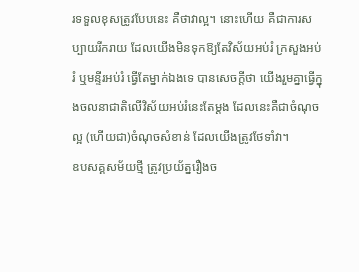រទទួលខុសត្រូវបែបនេះ គឺថាវាល្អ។ នោះហើយ គឺជាការសប្បាយរីករាយ ដែលយើងមិនទុកឱ្យតែវិស័យអប់រំ ក្រសួងអប់រំ ឬមន្ទីរអប់រំ ធ្វើតែម្នាក់ឯងទេ បានសេចក្ដីថា យើងរួមគ្នាធ្វើក្នុងចលនាជាតិលើវិស័យអប់រំនេះតែម្ដង ដែលនេះគឺជាចំណុចល្អ (ហើយជា)ចំណុចសំខាន់ ដែលយើងត្រូវថែទាំវា។
ឧបសគ្គសម័យថ្មី ត្រូវប្រយ័ត្នរឿងច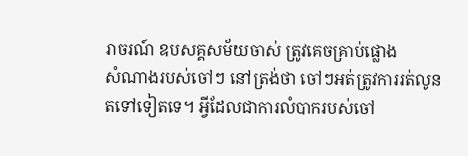រាចរណ៍ ឧបសគ្គសម័យចាស់ ត្រូវគេចគ្រាប់ផ្លោង
សំណាងរបស់ចៅៗ នៅត្រង់ថា ចៅៗអត់ត្រូវការរត់លូនតទៅទៀតទេ។ អ្វីដែលជាការលំបាករបស់ចៅ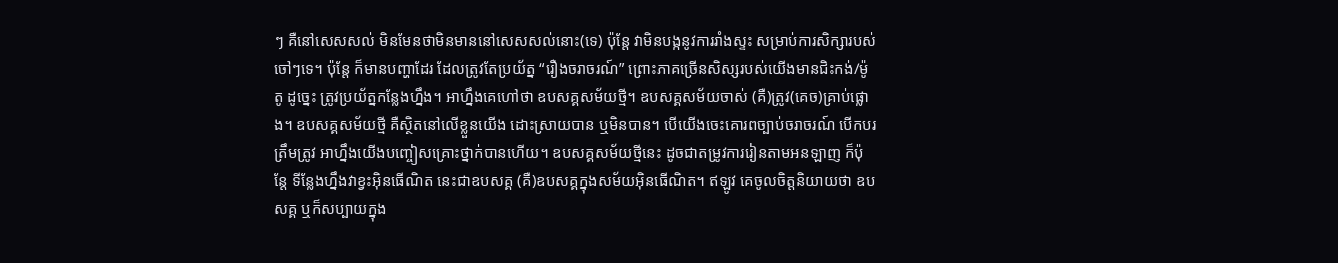ៗ គឺនៅសេសសល់ មិនមែនថាមិនមាននៅសេសសល់នោះ(ទេ) ប៉ុន្តែ វាមិនបង្កនូវការរាំងស្ទះ សម្រាប់ការសិក្សារបស់ចៅៗទេ។ ប៉ុន្តែ ក៏មានបញ្ហាដែរ ដែលត្រូវតែប្រយ័ត្ន “រឿងចរាចរណ៍” ព្រោះភាគច្រើនសិស្សរបស់យើងមានជិះកង់/ម៉ូតូ ដូច្នេះ ត្រូវប្រយ័ត្នកន្លែងហ្នឹង។ អាហ្នឹងគេហៅថា ឧបសគ្គសម័យថ្មី។ ឧបសគ្គសម័យចាស់ (គឺ)ត្រូវ(គេច)គ្រាប់ផ្លោង។ ឧបសគ្គសម័យថ្មី គឺស្ថិតនៅលើខ្លួនយើង ដោះស្រាយបាន ឬមិនបាន។ បើយើងចេះគោរពច្បាប់ចរាចរណ៍ បើកបរត្រឹមត្រូវ អាហ្នឹងយើងបញ្ចៀសគ្រោះថ្នាក់បានហើយ។ ឧបសគ្គសម័យថ្មីនេះ ដូចជាតម្រូវការរៀនតាមអនឡាញ ក៏ប៉ុន្តែ ទីន្លែងហ្នឹងវាខ្វះអ៊ិនធើណិត នេះជាឧបសគ្គ (គឺ)ឧបសគ្គក្នុងសម័យអ៊ិនធើណិត។ ឥឡូវ គេចូលចិត្តនិយាយថា ឧបសគ្គ ឬក៏សប្បាយក្នុង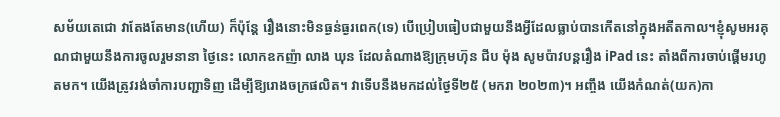សម័យតេជោ វាតែងតែមាន(ហើយ) ក៏ប៉ុន្តែ រឿងនោះមិនធ្ងន់ធ្ងរពេក(ទេ) បើប្រៀបធៀបជាមួយនឹងអ្វីដែលធ្លាប់បានកើតនៅក្នុងអតីតកាល។ខ្ញុំសូមអរគុណជាមួយនឹងការចូលរួមនានា ថ្ងៃនេះ លោកឧកញ៉ា លាង ឃុន ដែលតំណាងឱ្យក្រុមហ៊ុន ជីប ម៉ុង សូមប៉ាវបន្តរឿង iPad នេះ តាំងពីការចាប់ផ្ដើមរហូតមក។ យើងត្រូវរង់ចាំការបញ្ជាទិញ ដើម្បីឱ្យរោងចក្រផលិត។ វាទើបនឹងមកដល់ថ្ងៃទី២៥ (មករា ២០២៣)។ អញ្ចឹង យើងកំណត់(យក)កា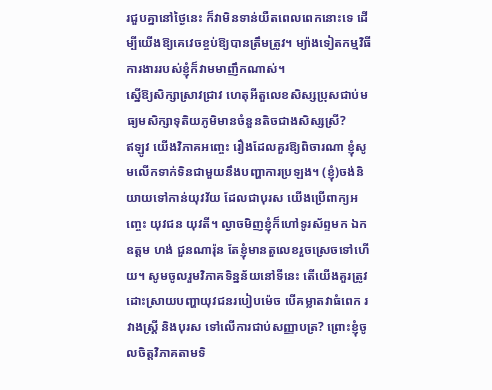រជួបគ្នានៅថ្ងៃនេះ ក៏វាមិនទាន់យឺតពេលពេកនោះទេ ដើម្បីយើងឱ្យគេវេចខ្ចប់ឱ្យបានត្រឹមត្រូវ។ ម្យ៉ាងទៀតកម្មវិធីការងាររបស់ខ្ញុំក៏វាមមាញឹកណាស់។
ស្នើឱ្យសិក្សាស្រាវជ្រាវ ហេតុអីតួលេខសិស្សប្រុសជាប់មធ្យមសិក្សាទុតិយភូមិមានចំនួនតិចជាងសិស្សស្រី?
ឥឡូវ យើងវិភាគអញ្ចេះ រឿងដែលគួរឱ្យពិចារណា ខ្ញុំសូមលើកទាក់ទិនជាមួយនឹងបញ្ហាការប្រឡង។ (ខ្ញុំ)ចង់និយាយទៅកាន់យុវវ័យ ដែលជាបុរស យើងប្រើពាក្យអញ្ចេះ យុវជន យុវតី។ ល្ងាចមិញខ្ញុំក៏ហៅទូរស័ព្ទមក ឯកឧត្តម ហង់ ជួនណារ៉ុន តែខ្ញុំមានតួលេខរួចស្រេចទៅហើយ។ សូមចូលរួមវិភាគទិន្នន័យនៅទីនេះ តើយើងគួរត្រូវដោះស្រាយបញ្ហាយុវជនរបៀបម៉េច បើគម្លាតវាធំពេក រវាងស្ដ្រី និងបុរស ទៅលើការជាប់សញ្ញាបត្រ? ព្រោះខ្ញុំចូលចិត្តវិភាគតាមទិ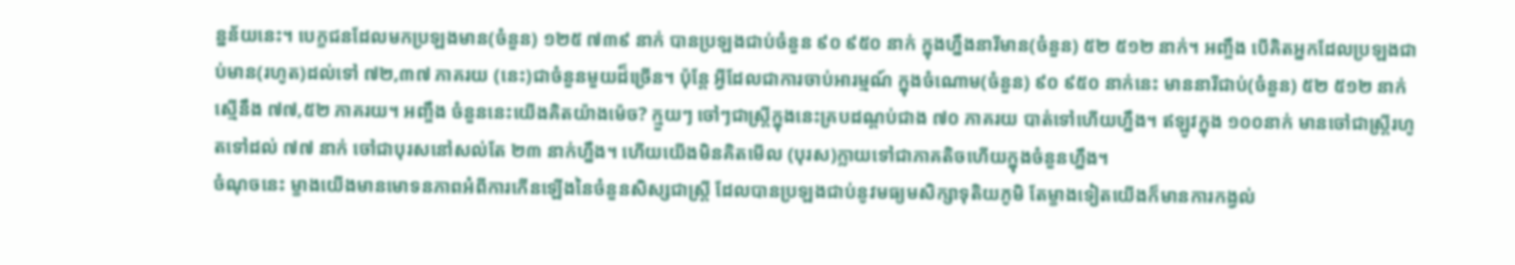ន្នន័យនេះ។ បេក្ខជនដែលមកប្រឡងមាន(ចំនួន) ១២៥ ៧៣៩ នាក់ បានប្រឡងជាប់ចំនួន ៩០ ៩៥០ នាក់ ក្នុងហ្នឹងនារីមាន(ចំនួន) ៥២ ៥១២ នាក់។ អញ្ចឹង បើគិតអ្នកដែលប្រឡងជាប់មាន(រហូត)ដល់ទៅ ៧២,៣៧ ភាគរយ (នេះ)ជាចំនួនមួយដ៏ច្រើន។ ប៉ុន្តែ អ្វីដែលជាការចាប់អារម្មណ៍ ក្នុងចំណោម(ចំនួន) ៩០ ៩៥០ នាក់នេះ មាននារីជាប់(ចំនួន) ៥២ ៥១២ នាក់ ស្មើនឹង ៧៧,៥២ ភាគរយ។ អញ្ចឹង ចំនួននេះយើងគិតយ៉ាងម៉េច? ក្មួយៗ ចៅៗជាស្រ្ដីក្នុងនេះគ្របដណ្ដប់ជាង ៧០ ភាគរយ បាត់ទៅហើយហ្នឹង។ ឥឡូវក្នុង ១០០នាក់ មានចៅជាស្រ្ដីរហូតទៅដល់ ៧៧ នាក់ ចៅជាបុរសនៅសល់តែ ២៣ នាក់ហ្នឹង។ ហើយយើងមិនគិតមើល (បុរស)ក្លាយទៅជាភាគតិចហើយក្នុងចំនួនហ្នឹង។
ចំណុចនេះ ម្ខាងយើងមានមោទនភាពអំពីការកើនឡើងនៃចំនួនសិស្សជាស្រ្តី ដែលបានប្រឡងជាប់នូវមធ្យមសិក្សាទុតិយភូមិ តែម្ខាងទៀតយើងក៏មានការកង្វល់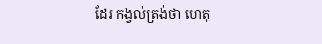ដែរ កង្វល់ត្រង់ថា ហេតុ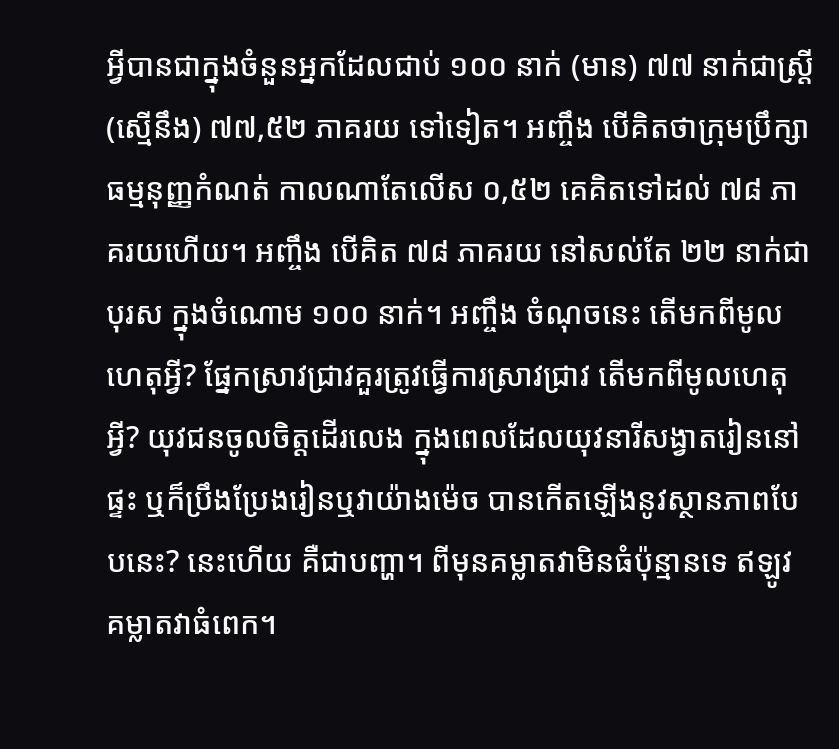អ្វីបានជាក្នុងចំនួនអ្នកដែលជាប់ ១០០ នាក់ (មាន) ៧៧ នាក់ជាស្រ្ដី (ស្មើនឹង) ៧៧,៥២ ភាគរយ ទៅទៀត។ អញ្ចឹង បើគិតថាក្រុមប្រឹក្សាធម្មនុញ្ញកំណត់ កាលណាតែលើស ០,៥២ គេគិតទៅដល់ ៧៨ ភាគរយហើយ។ អញ្ចឹង បើគិត ៧៨ ភាគរយ នៅសល់តែ ២២ នាក់ជាបុរស ក្នុងចំណោម ១០០ នាក់។ អញ្ចឹង ចំណុចនេះ តើមកពីមូលហេតុអ្វី? ផ្នែកស្រាវជ្រាវគួរត្រូវធ្វើការស្រាវជ្រាវ តើមកពីមូលហេតុអ្វី? យុវជនចូលចិត្តដើរលេង ក្នុងពេលដែលយុវនារីសង្វាតរៀននៅផ្ទះ ឬក៏ប្រឹងប្រែងរៀនឬវាយ៉ាងម៉េច បានកើតឡើងនូវស្ថានភាពបែបនេះ? នេះហើយ គឺជាបញ្ហា។ ពីមុនគម្លាតវាមិនធំប៉ុន្មានទេ ឥឡូវ គម្លាតវាធំពេក។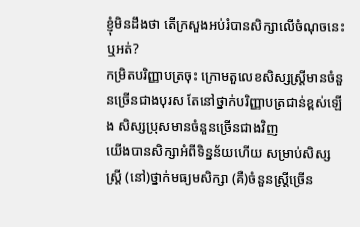ខ្ញុំមិនដឹងថា តើក្រសួងអប់រំបានសិក្សាលើចំណុចនេះឬអត់?
កម្រិតបរិញ្ញាបត្រចុះ ក្រោមតួលេខសិស្សស្ត្រីមានចំនួនច្រើនជាងបុរស តែនៅថ្នាក់បរិញ្ញាបត្រជាន់ខ្ពស់ឡើង សិស្សប្រុសមានចំនួនច្រើនជាងវិញ
យើងបានសិក្សាអំពីទិន្នន័យហើយ សម្រាប់សិស្សស្រ្ដី (នៅ)ថ្នាក់មធ្យមសិក្សា (គឺ)ចំនួនស្រ្ដីច្រើន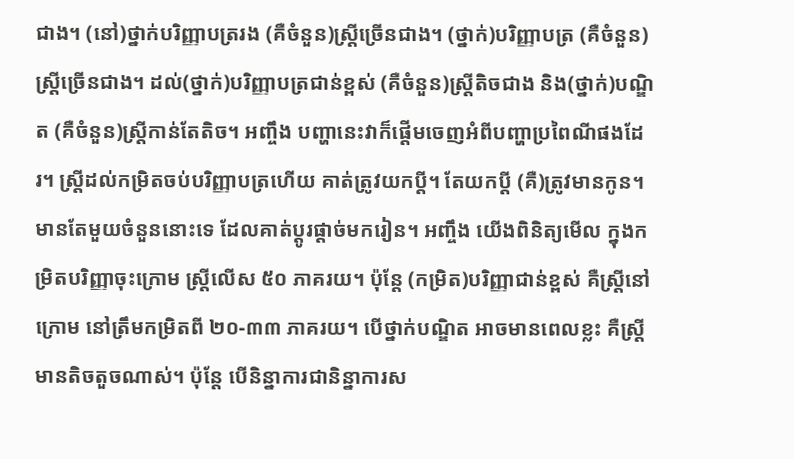ជាង។ (នៅ)ថ្នាក់បរិញ្ញាបត្ររង (គឺចំនួន)ស្រ្ដីច្រើនជាង។ (ថ្នាក់)បរិញ្ញាបត្រ (គឺចំនួន)ស្រ្ដីច្រើនជាង។ ដល់(ថ្នាក់)បរិញ្ញាបត្រជាន់ខ្ពស់ (គឺចំនួន)ស្រ្ដីតិចជាង និង(ថ្នាក់)បណ្ឌិត (គឺចំនួន)ស្រ្ដីកាន់តែតិច។ អញ្ចឹង បញ្ហានេះវាក៏ផ្ដើមចេញអំពីបញ្ហាប្រពៃណីផងដែរ។ ស្រ្ដីដល់កម្រិតចប់បរិញ្ញាបត្រហើយ គាត់ត្រូវយកប្ដី។ តែយកប្ដី (គឺ)ត្រូវមានកូន។ មានតែមួយចំនួននោះទេ ដែលគាត់ប្ដូរផ្ដាច់មករៀន។ អញ្ចឹង យើងពិនិត្យមើល ក្នុងកម្រិតបរិញ្ញាចុះក្រោម ស្ដ្រីលើស ៥០ ភាគរយ។ ប៉ុន្តែ (កម្រិត)បរិញ្ញាជាន់ខ្ពស់ គឺស្រ្តីនៅក្រោម នៅត្រឹមកម្រិតពី ២០-៣៣ ភាគរយ។ បើថ្នាក់បណ្ឌិត អាចមានពេលខ្លះ គឺស្រ្ដីមានតិចតួចណាស់។ ប៉ុន្តែ បើនិន្នាការជានិន្នាការស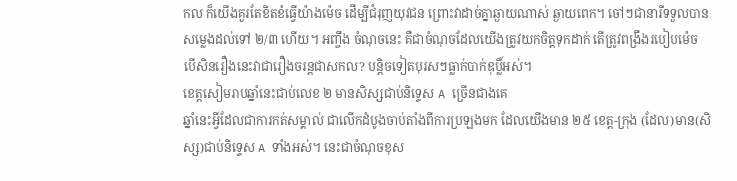កល ក៏យើងគួរតែខិតខំធ្វើយ៉ាងម៉េច ដើម្បីជំរុញយុវជន ព្រោះវាដាច់គ្នាឆ្ងាយណាស់ ឆ្ងាយពេក។ ចៅៗជានារីទទួលបានសម្លេងដល់ទៅ ២/៣ ហើយ។ អញ្ចឹង ចំណុចនេះ គឺជាចំណុចដែលយើងត្រូវយកចិត្តទុកដាក់ តើត្រូវពង្រឹងរបៀបម៉េច បើសិនរឿងនេះវាជារឿងចរន្តជាសកល? បន្ដិចទៀតបុរសៗធ្លាក់បាក់ឌុប្លិ៍អស់។
ខេត្តសៀមរាបឆ្នាំនេះជាប់លេខ ២ មានសិស្សជាប់និទ្ទេស A ច្រើនជាងគេ
ឆ្នាំនេះអ្វីដែលជាការកត់សម្គាល់ ជាលើកដំបូងចាប់តាំងពីការប្រឡងមក ដែលយើងមាន ២៥ ខេត្ត-ក្រុង (ដែល)មាន(សិស្ស)ជាប់និទ្ទេស A ទាំងអស់។ នេះជាចំណុចខុស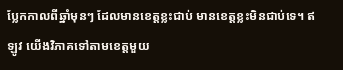ប្លែកកាលពីឆ្នាំមុនៗ ដែលមានខេត្តខ្លះជាប់ មានខេត្តខ្លះមិនជាប់ទេ។ ឥឡូវ យើងវិភាគទៅតាមខេត្តមួយ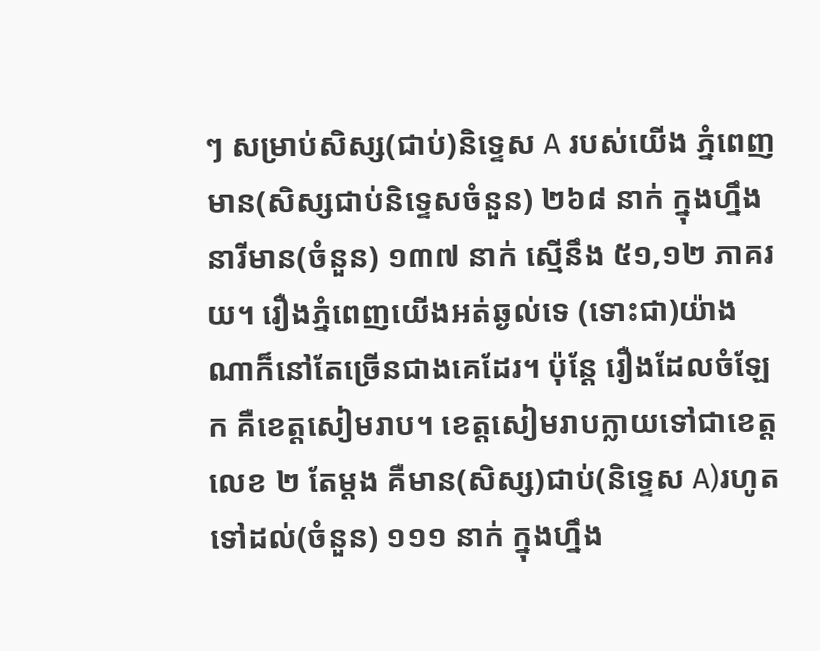ៗ សម្រាប់សិស្ស(ជាប់)និទ្ទេស A របស់យើង ភ្នំពេញមាន(សិស្សជាប់និទ្ទេសចំនួន) ២៦៨ នាក់ ក្នុងហ្នឹងនារីមាន(ចំនួន) ១៣៧ នាក់ ស្មើនឹង ៥១,១២ ភាគរយ។ រឿងភ្នំពេញយើងអត់ឆ្ងល់ទេ (ទោះជា)យ៉ាងណាក៏នៅតែច្រើនជាងគេដែរ។ ប៉ុន្តែ រឿងដែលចំឡែក គឺខេត្តសៀមរាប។ ខេត្តសៀមរាបក្លាយទៅជាខេត្តលេខ ២ តែម្ដង គឺមាន(សិស្ស)ជាប់(និទ្ទេស A)រហូតទៅដល់(ចំនួន) ១១១ នាក់ ក្នុងហ្នឹង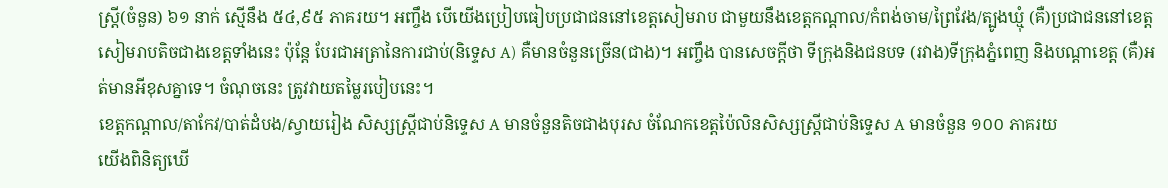ស្រ្ដី(ចំនួន) ៦១ នាក់ ស្មើនឹង ៥៤,៩៥ ភាគរយ។ អញ្ចឹង បើយើងប្រៀបធៀបប្រជាជននៅខេត្តសៀមរាប ជាមួយនឹងខេត្តកណ្ដាល/កំពង់ចាម/ព្រៃវែង/ត្បូងឃ្មុំ (គឺ)ប្រជាជននៅខេត្តសៀមរាបតិចជាងខេត្តទាំងនេះ ប៉ុន្តែ បែរជាអត្រានៃការជាប់(និទ្ទេស A) គឺមានចំនួនច្រើន(ជាង)។ អញ្ចឹង បានសេចក្ដីថា ទីក្រុងនិងជនបទ (រវាង)ទីក្រុងភ្នំពេញ និងបណ្ដាខេត្ត (គឺ)អត់មានអីខុសគ្នាទេ។ ចំណុចនេះ ត្រូវវាយតម្លៃរបៀបនេះ។
ខេត្តកណ្ដាល/តាកែវ/បាត់ដំបង/ស្វាយរៀង សិស្សស្ត្រីជាប់និទ្ទេស A មានចំនួនតិចជាងបុរស ចំណែកខេត្តប៉ៃលិនសិស្សស្ត្រីជាប់និទ្ទេស A មានចំនួន ១០០ ភាគរយ
យើងពិនិត្យឃើ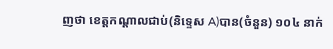ញថា ខេត្តកណ្ដាលជាប់(និទ្ទេស A)បាន(ចំនួន) ១០៤ នាក់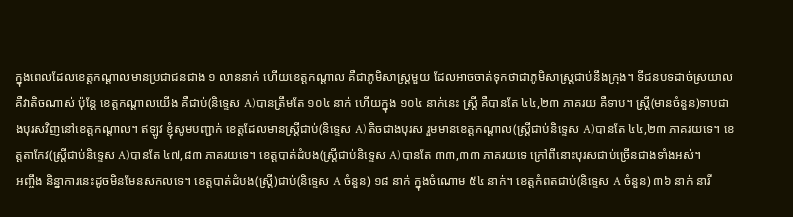ក្នុងពេលដែលខេត្តកណ្ដាលមានប្រជាជនជាង ១ លាននាក់ ហើយខេត្តកណ្ដាល គឺជាភូមិសាស្រ្តមួយ ដែលអាចចាត់ទុកថាជាភូមិសាស្រ្តជាប់នឹងក្រុង។ ទីជនបទដាច់ស្រយាល គឺវាតិចណាស់ ប៉ុន្តែ ខេត្តកណ្ដាលយើង គឺជាប់(និទ្ទេស A)បានត្រឹមតែ ១០៤ នាក់ ហើយក្នុង ១០៤ នាក់នេះ ស្រ្ដី គឺបានតែ ៤៤,២៣ ភាគរយ គឺទាប។ ស្រ្ដី(មានចំនួន)ទាបជាងបុរសវិញនៅខេត្តកណ្ដាល។ ឥឡូវ ខ្ញុំសូមបញ្ជាក់ ខេត្តដែលមានស្រ្ដីជាប់(និទ្ទេស A)តិចជាងបុរស រួមមានខេត្តកណ្ដាល(ស្ត្រីជាប់និទ្ទេស A)បានតែ ៤៤,២៣ ភាគរយទេ។ ខេត្តតាកែវ(ស្ត្រីជាប់និទ្ទេស A)បានតែ ៤៧,៨៣ ភាគរយទេ។ ខេត្តបាត់ដំបង(ស្ត្រីជាប់និទ្ទេស A)បានតែ ៣៣,៣៣ ភាគរយទេ ក្រៅពីនោះបុរសជាប់ច្រើនជាងទាំងអស់។
អញ្ចឹង និន្នាការនេះដូចមិនមែនសកលទេ។ ខេត្តបាត់ដំបង(ស្ត្រី)ជាប់(និទ្ទេស A ចំនួន) ១៨ នាក់ ក្នុងចំណោម ៥៤ នាក់។ ខេត្តកំពតជាប់(និទ្ទេស A ចំនួន) ៣៦ នាក់ នារី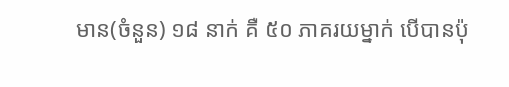មាន(ចំនួន) ១៨ នាក់ គឺ ៥០ ភាគរយម្នាក់ បើបានប៉ុ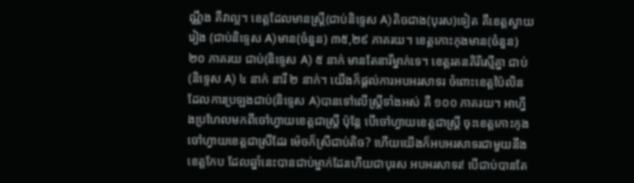ណ្ណឹង គឺវាល្អ។ ខេត្តដែលមានស្រ្ដី(ជាប់និទ្ទេស A)តិចជាង(បុរស)ទៀត គឺខេត្តស្វាយរៀង (ជាប់និទ្ទេស A)មាន(ចំនួន) ៣៥,២៩ ភាគរយ។ ខេត្តកោះកុងមាន(ចំនួន) ២០ ភាគរយ ជាប់(និទ្ទេស A) ៥ នាក់ មានតែនារីម្នាក់ទេ។ ខេត្តរតនគិរីស្មើគ្នា ជាប់(និទ្ទេស A) ៤ នាក់ នារី ២ នាក់។ យើងក៏ផ្ដល់ការអបអរសាទរ ចំពោះខេត្តប៉ៃលិន ដែលការប្រឡងជាប់(និទ្ទេស A)បានទៅលើស្រ្ដីទាំងអស់ គឺ ១០០ ភាគរយ។ អាហ្នឹងប្រហែលមកពីចៅហ្វាយខេត្តជាស្រ្ដី ប៉ុន្តែ បើចៅហ្វាយខេត្តជាស្រ្តី ចុះខេត្តកោះកុងចៅហ្វាយខេត្តជាស្រីដែរ ម៉េចក៏ស្រីជាប់តិច? ហើយយើងក៏អបអរសាទរជាមួយនឹងខេត្តកែប ដែលឆ្នាំនេះបានជាប់ម្នាក់ដែរហើយជាបុរស អបអរសាទរ! បើជាប់បានតែ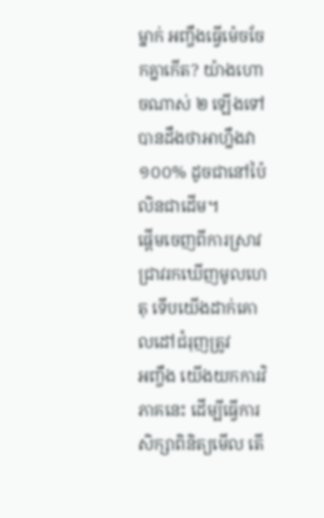ម្នាក់ អញ្ចឹងធ្វើម៉េចចែកគ្នាកើត? យ៉ាងហោចណាស់ ២ ឡើងទៅ បានដឹងថាអាហ្នឹងវា ១០០% ដូចជានៅប៉ៃលិនជាដើម។
ផ្ដើមចេញពីការស្រាវជ្រាវរកឃើញមូលហេតុ ទើបយើងដាក់គោលដៅជំរុញត្រូវ
អញ្ចឹង យើងយកការវិភាគនេះ ដើម្បីធ្វើការសិក្សាពិនិត្យមើល តើ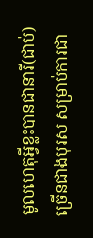មូលហេតុអ្វីខ្លះបានជានារី(ជាប់)ច្រើនជាងបុរស សម្រាប់ការជា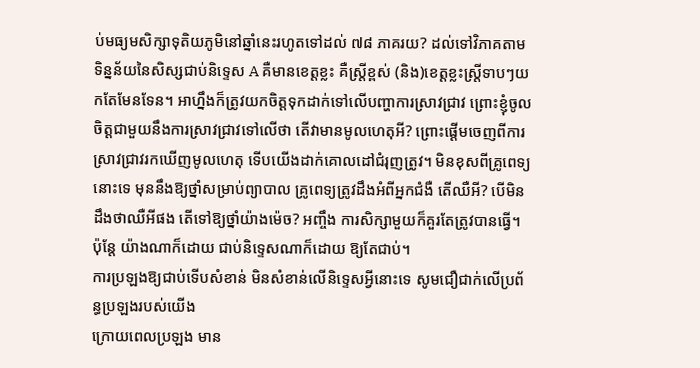ប់មធ្យមសិក្សាទុតិយភូមិនៅឆ្នាំនេះរហូតទៅដល់ ៧៨ ភាគរយ? ដល់ទៅវិភាគតាមទិន្នន័យនៃសិស្សជាប់និទ្ទេស A គឺមានខេត្តខ្លះ គឺស្រ្តីខ្ពស់ (និង)ខេត្តខ្លះស្រ្តីទាបៗយកតែមែនទែន។ អាហ្នឹងក៏ត្រូវយកចិត្តទុកដាក់ទៅលើបញ្ហាការស្រាវជ្រាវ ព្រោះខ្ញុំចូលចិត្តជាមួយនឹងការស្រាវជ្រាវទៅលើថា តើវាមានមូលហេតុអី? ព្រោះផ្ដើមចេញពីការស្រាវជ្រាវរកឃើញមូលហេតុ ទើបយើងដាក់គោលដៅជំរុញត្រូវ។ មិនខុសពីគ្រូពេទ្យនោះទេ មុននឹងឱ្យថ្នាំសម្រាប់ព្យាបាល គ្រូពេទ្យត្រូវដឹងអំពីអ្នកជំងឺ តើឈឺអី? បើមិនដឹងថាឈឺអីផង តើទៅឱ្យថ្នាំយ៉ាងម៉េច? អញ្ចឹង ការសិក្សាមួយក៏គួរតែត្រូវបានធ្វើ។ ប៉ុន្តែ យ៉ាងណាក៏ដោយ ជាប់និទ្ទេសណាក៏ដោយ ឱ្យតែជាប់។
ការប្រឡងឱ្យជាប់ទើបសំខាន់ មិនសំខាន់លើនិទ្ទេសអ្វីនោះទេ សូមជឿជាក់លើប្រព័ន្ធប្រឡងរបស់យើង
ក្រោយពេលប្រឡង មាន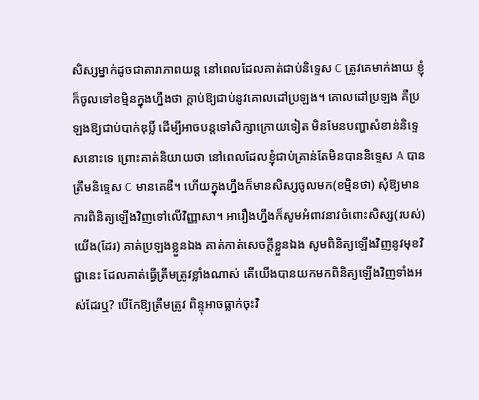សិស្សម្នាក់ដូចជាតារាភាពយន្ត នៅពេលដែលគាត់ជាប់និទ្ទេស C ត្រូវគេមាក់ងាយ ខ្ញុំក៏ចូលទៅខម្មិនក្នុងហ្នឹងថា ក្ដាប់ឱ្យជាប់នូវគោលដៅប្រឡង។ គោលដៅប្រឡង គឺប្រឡងឱ្យជាប់បាក់ឌុប្លិ៍ ដើម្បីអាចបន្តទៅសិក្សាក្រោយទៀត មិនមែនបញ្ហាសំខាន់និទ្ទេសនោះទេ ព្រោះគាត់និយាយថា នៅពេលដែលខ្ញុំជាប់គ្រាន់តែមិនបាននិទ្ទេស A បានត្រឹមនិទ្ទេស C មានគេឌឺ។ ហើយក្នុងហ្នឹងក៏មានសិស្សចូលមក(ខម្មិនថា) សុំឱ្យមានការពិនិត្យឡើងវិញទៅលើវិញ្ញាសា។ អារឿងហ្នឹងក៏សូមអំពាវនាវចំពោះសិស្ស(របស់)យើង(ដែរ) គាត់ប្រឡងខ្លួនឯង គាត់កាត់សេចក្ដីខ្លួនឯង សូមពិនិត្យឡើងវិញនូវមុខវិជ្ជានេះ ដែលគាត់ធ្វើត្រឹមត្រូវខ្លាំងណាស់ តើយើងបានយកមកពិនិត្យឡើងវិញទាំងអស់ដែរឬ? បើកែឱ្យត្រឹមត្រូវ ពិន្ទុអាចធ្លាក់ចុះវិ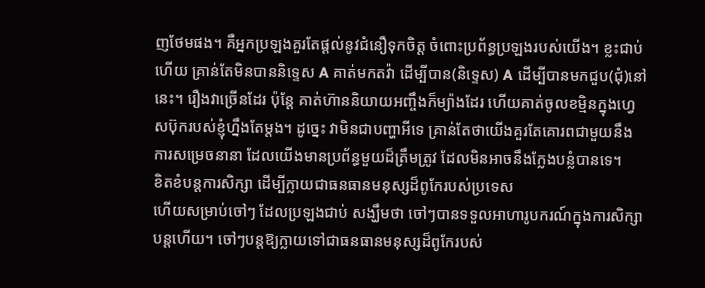ញថែមផង។ គឺអ្នកប្រឡងគួរតែផ្ដល់នូវជំនឿទុកចិត្ត ចំពោះប្រព័ន្ធប្រឡងរបស់យើង។ ខ្លះជាប់ហើយ គ្រាន់តែមិនបាននិទ្ទេស A គាត់មកតវ៉ា ដើម្បីបាន(និទ្ទេស) A ដើម្បីបានមកជួប(ជុំ)នៅនេះ។ រឿងវាច្រើនដែរ ប៉ុន្តែ គាត់ហ៊ាននិយាយអញ្ចឹងក៏ម្យ៉ាងដែរ ហើយគាត់ចូលខម្មិនក្នុងហ្វេសប៊ុករបស់ខ្ញុំហ្នឹងតែម្ដង។ ដូច្នេះ វាមិនជាបញ្ហាអីទេ គ្រាន់តែថាយើងគួរតែគោរពជាមួយនឹងការសម្រេចនានា ដែលយើងមានប្រព័ន្ធមួយដ៏ត្រឹមត្រូវ ដែលមិនអាចនឹងក្លែងបន្លំបានទេ។
ខិតខំបន្តការសិក្សា ដើម្បីក្លាយជាធនធានមនុស្សដ៏ពូកែរបស់ប្រទេស
ហើយសម្រាប់ចៅៗ ដែលប្រឡងជាប់ សង្ឃឹមថា ចៅៗបានទទួលអាហារូបករណ៍ក្នុងការសិក្សាបន្តហើយ។ ចៅៗបន្តឱ្យក្លាយទៅជាធនធានមនុស្សដ៏ពូកែរបស់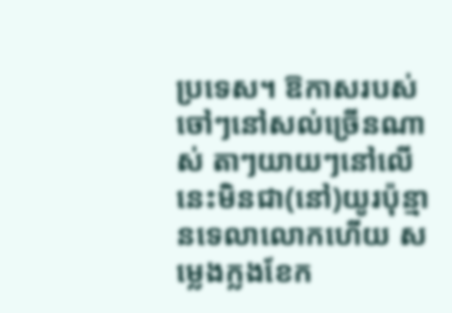ប្រទេស។ ឱកាសរបស់ចៅៗនៅសល់ច្រើនណាស់ តាៗយាយៗនៅលើនេះមិនជា(នៅ)យូរប៉ុន្មានទេលាលោកហើយ សម្លេងក្លងខែក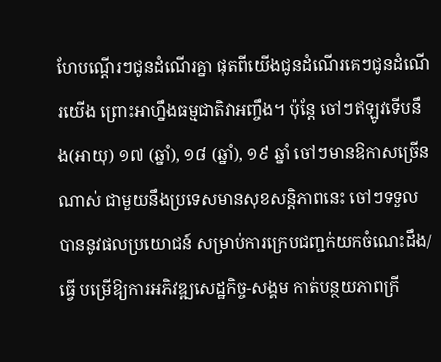ហែបណ្ដើរៗជូនដំណើរគ្នា ផុតពីយើងជូនដំណើរគេៗជូនដំណើរយើង ព្រោះអាហ្នឹងធម្មជាតិវាអញ្ចឹង។ ប៉ុន្តែ ចៅៗឥឡូវទើបនឹង(អាយុ) ១៧ (ឆ្នាំ), ១៨ (ឆ្នាំ), ១៩ ឆ្នាំ ចៅៗមានឱកាសច្រើនណាស់ ជាមួយនឹងប្រទេសមានសុខសន្តិភាពនេះ ចៅៗទទួលបាននូវផលប្រយោជន៍ សម្រាប់ការក្រេបជញ្ជក់យកចំណេះដឹង/ធ្វើ បម្រើឱ្យការអភិវឌ្ឍសេដ្ឋកិច្ច-សង្គម កាត់បន្ថយភាពក្រី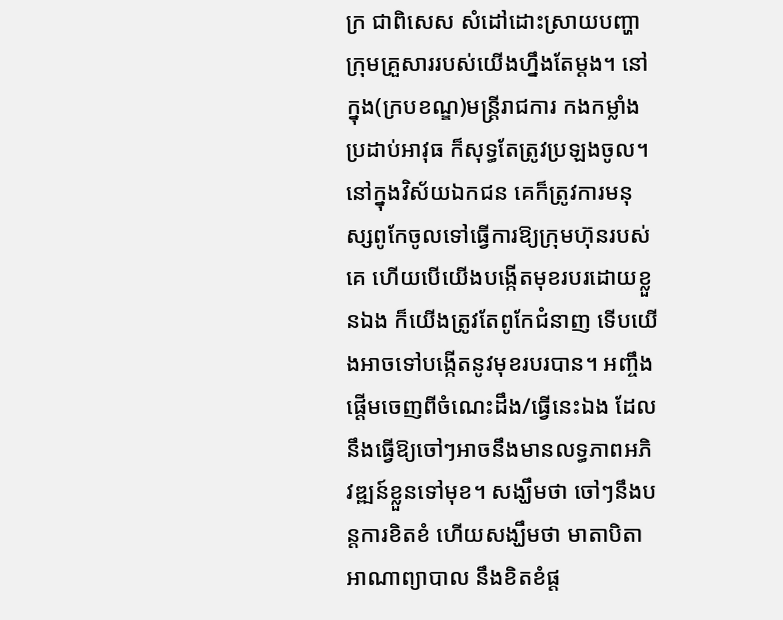ក្រ ជាពិសេស សំដៅដោះស្រាយបញ្ហាក្រុមគ្រួសាររបស់យើងហ្នឹងតែម្ដង។ នៅក្នុង(ក្របខណ្ឌ)មន្រ្តីរាជការ កងកម្លាំងប្រដាប់អាវុធ ក៏សុទ្ធតែត្រូវប្រឡងចូល។ នៅក្នុងវិស័យឯកជន គេក៏ត្រូវការមនុស្សពូកែចូលទៅធ្វើការឱ្យក្រុមហ៊ុនរបស់គេ ហើយបើយើងបង្កើតមុខរបរដោយខ្លួនឯង ក៏យើងត្រូវតែពូកែជំនាញ ទើបយើងអាចទៅបង្កើតនូវមុខរបរបាន។ អញ្ចឹង ផ្ដើមចេញពីចំណេះដឹង/ធ្វើនេះឯង ដែលនឹងធ្វើឱ្យចៅៗអាចនឹងមានលទ្ធភាពអភិវឌ្ឍន៍ខ្លួនទៅមុខ។ សង្ឃឹមថា ចៅៗនឹងបន្តការខិតខំ ហើយសង្ឃឹមថា មាតាបិតា អាណាព្យាបាល នឹងខិតខំផ្ដ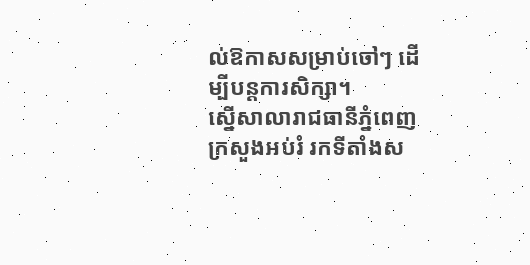ល់ឱកាសសម្រាប់ចៅៗ ដើម្បីបន្តការសិក្សា។
ស្នើសាលារាជធានីភ្នំពេញ ក្រសួងអប់រំ រកទីតាំងស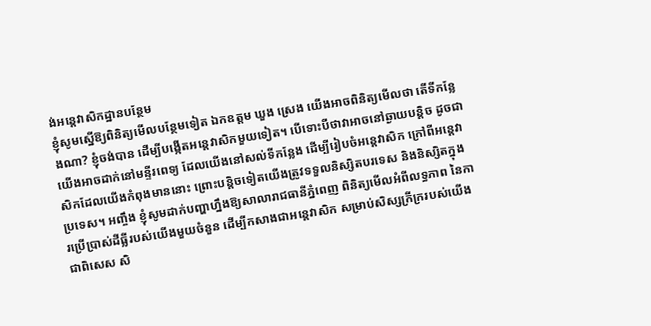ង់អន្តេវាសិកដ្ឋានបន្ថែម
ខ្ញុំសូមស្នើឱ្យពិនិត្យមើលបន្ថែមទៀត ឯកឧត្ដម ឃួង ស្រេង យើងអាចពិនិត្យមើលថា តើទីកន្លែងណា? ខ្ញុំចង់បាន ដើម្បីបង្កើតអន្តេវាសិកមួយទៀត។ បើទោះបីថាវាអាចនៅឆ្ងាយបន្តិច ដូចជាយើងអាចដាក់នៅមន្ទីរពេទ្យ ដែលយើងនៅសល់ទីកន្លែង ដើម្បីរៀបចំអន្តេវាសិក ក្រៅពីអន្តេវាសិកដែលយើងកំពុងមាននោះ ព្រោះបន្តិចទៀតយើងត្រូវទទួលនិស្សិតបរទេស និងនិស្សិតក្នុងប្រទេស។ អញ្ចឹង ខ្ញុំសូមដាក់បញ្ហាហ្នឹងឱ្យសាលារាជធានីភ្នំពេញ ពិនិត្យមើលអំពីលទ្ធភាព នៃការប្រើប្រាស់ដីធ្លីរបស់យើងមួយចំនួន ដើម្បីកសាងជាអន្តេវាសិក សម្រាប់សិស្សក្រីក្ររបស់យើង ជាពិសេស សិ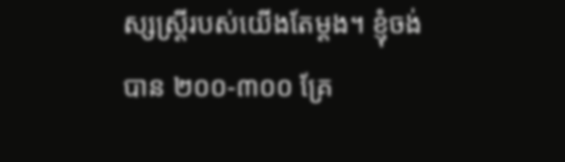ស្សស្រ្តីរបស់យើងតែម្ដង។ ខ្ញុំចង់បាន ២០០-៣០០ គ្រែ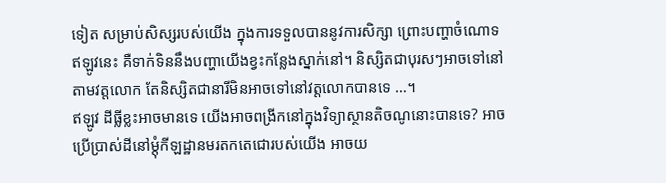ទៀត សម្រាប់សិស្សរបស់យើង ក្នុងការទទួលបាននូវការសិក្សា ព្រោះបញ្ហាចំណោទឥឡូវនេះ គឺទាក់ទិននឹងបញ្ហាយើងខ្វះកន្លែងស្នាក់នៅ។ និស្សិតជាបុរសៗអាចទៅនៅតាមវត្តលោក តែនិស្សិតជានារីមិនអាចទៅនៅវត្តលោកបានទេ …។
ឥឡូវ ដីធ្លីខ្លះអាចមានទេ យើងអាចពង្រីកនៅក្នុងវិទ្យាស្ថានតិចណូនោះបានទេ? អាចប្រើប្រាស់ដីនៅម្ដុំកីឡដ្ឋានមរតកតេជោរបស់យើង អាចយ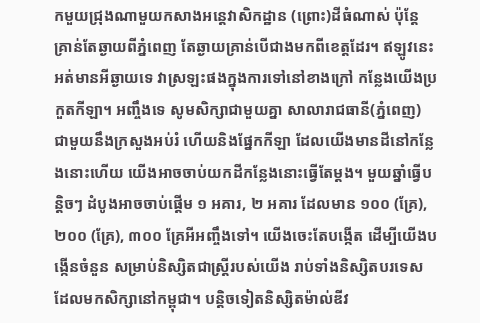កមួយជ្រុងណាមួយកសាងអន្តេវាសិកដ្ឋាន (ព្រោះ)ដីធំណាស់ ប៉ុន្តែ គ្រាន់តែឆ្ងាយពីភ្នំពេញ តែឆ្ងាយគ្រាន់បើជាងមកពីខេត្តដែរ។ ឥឡូវនេះ អត់មានអីឆ្ងាយទេ វាស្រឡះផងក្នុងការទៅនៅខាងក្រៅ កន្លែងយើងប្រកួតកីឡា។ អញ្ចឹងទេ សូមសិក្សាជាមួយគ្នា សាលារាជធានី(ភ្នំពេញ) ជាមួយនឹងក្រសួងអប់រំ ហើយនិងផ្នែកកីឡា ដែលយើងមានដីនៅកន្លែងនោះហើយ យើងអាចចាប់យកដីកន្លែងនោះធ្វើតែម្ដង។ មួយឆ្នាំធ្វើបន្តិចៗ ដំបូងអាចចាប់ផ្ដើម ១ អគារ, ២ អគារ ដែលមាន ១០០ (គ្រែ), ២០០ (គ្រែ), ៣០០ គ្រែអីអញ្ចឹងទៅ។ យើងចេះតែបង្កើត ដើម្បីយើងបង្កើនចំនួន សម្រាប់និស្សិតជាស្រ្តីរបស់យើង រាប់ទាំងនិស្សិតបរទេស ដែលមកសិក្សានៅកម្ពុជា។ បន្តិចទៀតនិស្សិតម៉ាល់ឌីវ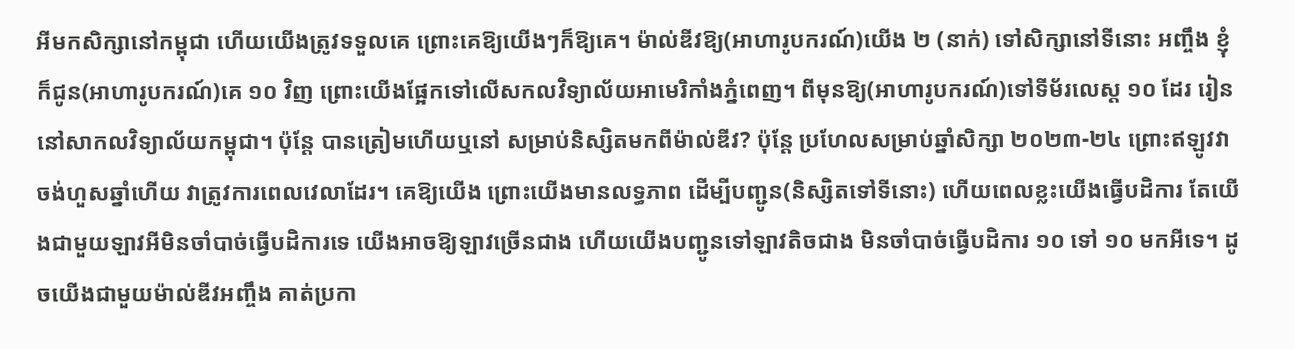អីមកសិក្សានៅកម្ពុជា ហើយយើងត្រូវទទួលគេ ព្រោះគេឱ្យយើងៗក៏ឱ្យគេ។ ម៉ាល់ឌីវឱ្យ(អាហារូបករណ៍)យើង ២ (នាក់) ទៅសិក្សានៅទីនោះ អញ្ចឹង ខ្ញុំក៏ជូន(អាហារូបករណ៍)គេ ១០ វិញ ព្រោះយើងផ្អែកទៅលើសកលវិទ្យាល័យអាមេរិកាំងភ្នំពេញ។ ពីមុនឱ្យ(អាហារូបករណ៍)ទៅទីម័រលេស្ដ ១០ ដែរ រៀននៅសាកលវិទ្យាល័យកម្ពុជា។ ប៉ុន្តែ បានត្រៀមហើយឬនៅ សម្រាប់និស្សិតមកពីម៉ាល់ឌីវ? ប៉ុន្តែ ប្រហែលសម្រាប់ឆ្នាំសិក្សា ២០២៣-២៤ ព្រោះឥឡូវវាចង់ហួសឆ្នាំហើយ វាត្រូវការពេលវេលាដែរ។ គេឱ្យយើង ព្រោះយើងមានលទ្ធភាព ដើម្បីបញ្ជូន(និស្សិតទៅទីនោះ) ហើយពេលខ្លះយើងធ្វើបដិការ តែយើងជាមួយឡាវអីមិនចាំបាច់ធ្វើបដិការទេ យើងអាចឱ្យឡាវច្រើនជាង ហើយយើងបញ្ជូនទៅឡាវតិចជាង មិនចាំបាច់ធ្វើបដិការ ១០ ទៅ ១០ មកអីទេ។ ដូចយើងជាមួយម៉ាល់ឌីវអញ្ចឹង គាត់ប្រកា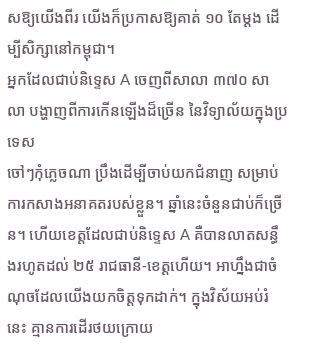សឱ្យយើងពីរ យើងក៏ប្រកាសឱ្យគាត់ ១០ តែម្ដង ដើម្បីសិក្សានៅកម្ពុជា។
អ្នកដែលជាប់និទ្ទេស A ចេញពីសាលា ៣៧០ សាលា បង្ហាញពីការកើនឡើងដ៏ច្រើន នៃវិទ្យាល័យក្នុងប្រទេស
ចៅៗកុំភ្លេចណា ប្រឹងដើម្បីចាប់យកជំនាញ សម្រាប់ការកសាងអនាគតរបស់ខ្លួន។ ឆ្នាំនេះចំនួនជាប់ក៏ច្រើន។ ហើយខេត្តដែលជាប់និទ្ទេស A គឺបានលាតសន្ធឹងរហូតដល់ ២៥ រាជធានី-ខេត្តហើយ។ អាហ្នឹងជាចំណុចដែលយើងយកចិត្តទុកដាក់។ ក្នុងវិស័យអប់រំនេះ គ្មានការដើរថយក្រោយ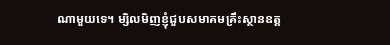ណាមួយទេ។ ម្សិលមិញខ្ញុំជួបសមាគមគ្រឹះស្ថានឧត្ដ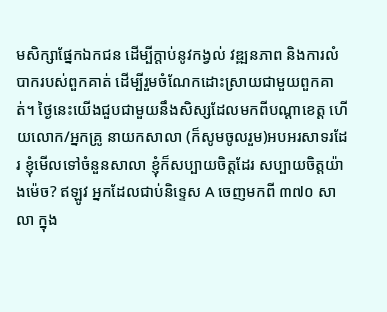មសិក្សាផ្នែកឯកជន ដើម្បីក្ដាប់នូវកង្វល់ វឌ្ឍនភាព និងការលំបាករបស់ពួកគាត់ ដើម្បីរួមចំណែកដោះស្រាយជាមួយពួកគាត់។ ថ្ងៃនេះយើងជួបជាមួយនឹងសិស្សដែលមកពីបណ្ដាខេត្ត ហើយលោក/អ្នកគ្រូ នាយកសាលា (ក៏សូមចូលរួម)អបអរសាទរដែរ ខ្ញុំមើលទៅចំនួនសាលា ខ្ញុំក៏សប្បាយចិត្តដែរ សប្បាយចិត្តយ៉ាងម៉េច? ឥឡូវ អ្នកដែលជាប់និទ្ទេស A ចេញមកពី ៣៧០ សាលា ក្នុង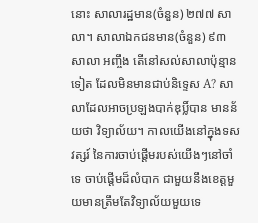នោះ សាលារដ្ឋមាន(ចំនួន) ២៧៧ សាលា។ សាលាឯកជនមាន(ចំនួន) ៩៣ សាលា អញ្ចឹង តើនៅសល់សាលាប៉ុន្មានទៀត ដែលមិនមានជាប់និទ្ទេស A? សាលាដែលអាចប្រឡងបាក់ឌុប្លិ៍បាន មានន័យថា វិទ្យាល័យ។ កាលយើងនៅក្នុងទសវត្សរ៍ នៃការចាប់ផ្ដើមរបស់យើងៗនៅចាំទេ ចាប់ផ្ដើមដ៏លំបាក ជាមួយនឹងខេត្តមួយមានត្រឹមតែវិទ្យាល័យមួយទេ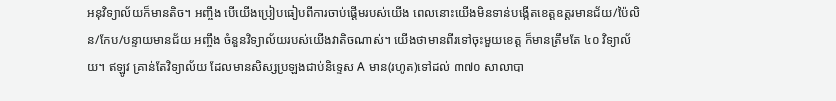អនុវិទ្យាល័យក៏មានតិច។ អញ្ចឹង បើយើងប្រៀបធៀបពីការចាប់ផ្ដើមរបស់យើង ពេលនោះយើងមិនទាន់បង្កើតខេត្តឧត្ដរមានជ័យ/ប៉ៃលិន/កែប/បន្ទាយមានជ័យ អញ្ចឹង ចំនួនវិទ្យាល័យរបស់យើងវាតិចណាស់។ យើងថាមានពីរទៅចុះមួយខេត្ត ក៏មានត្រឹមតែ ៤០ វិទ្យាល័យ។ ឥឡូវ គ្រាន់តែវិទ្យាល័យ ដែលមានសិស្សប្រឡងជាប់និទ្ទេស A មាន(រហូត)ទៅដល់ ៣៧០ សាលាបា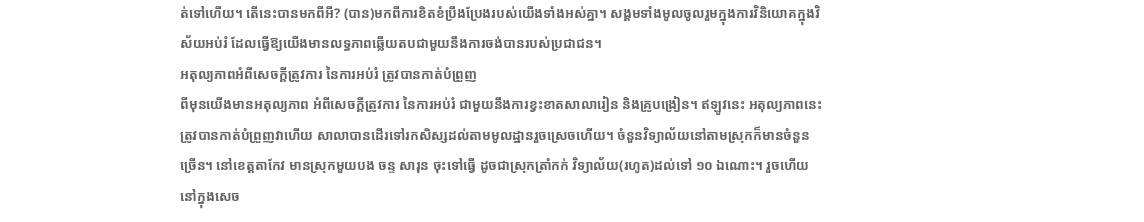ត់ទៅហើយ។ តើនេះបានមកពីអី? (បាន)មកពីការខិតខំប្រឹងប្រែងរបស់យើងទាំងអស់គ្នា។ សង្គមទាំងមូលចូលរួមក្នុងការវិនិយោគក្នុងវិស័យអប់រំ ដែលធ្វើឱ្យយើងមានលទ្ធភាពឆ្លើយតបជាមួយនឹងការចង់បានរបស់ប្រជាជន។
អតុល្យភាពអំពីសេចក្ដីត្រូវការ នៃការអប់រំ ត្រូវបានកាត់បំព្រួញ
ពីមុនយើងមានអតុល្យភាព អំពីសេចក្ដីត្រូវការ នៃការអប់រំ ជាមួយនឹងការខ្វះខាតសាលារៀន និងគ្រូបង្រៀន។ ឥឡូវនេះ អតុល្យភាពនេះត្រូវបានកាត់បំព្រួញវាហើយ សាលាបានដើរទៅរកសិស្សដល់តាមមូលដ្ឋានរួចស្រេចហើយ។ ចំនួនវិទ្យាល័យនៅតាមស្រុកក៏មានចំនួនច្រើន។ នៅខេត្តតាកែវ មានស្រុកមួយបង ចន្ទ សារុន ចុះទៅធ្វើ ដូចជាស្រុកត្រាំកក់ វិទ្យាល័យ(រហូត)ដល់ទៅ ១០ ឯណោះ។ រួចហើយនៅក្នុងសេច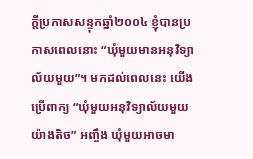ក្ដីប្រកាសសន្ទុកឆ្នាំ២០០៤ ខ្ញុំបានប្រកាសពេលនោះ “ឃុំមួយមានអនុវិទ្យាល័យមួយ”។ មកដល់ពេលនេះ យើងប្រើពាក្យ “ឃុំមួយអនុវិទ្យាល័យមួយយ៉ាងតិច” អញ្ចឹង ឃុំមួយអាចមា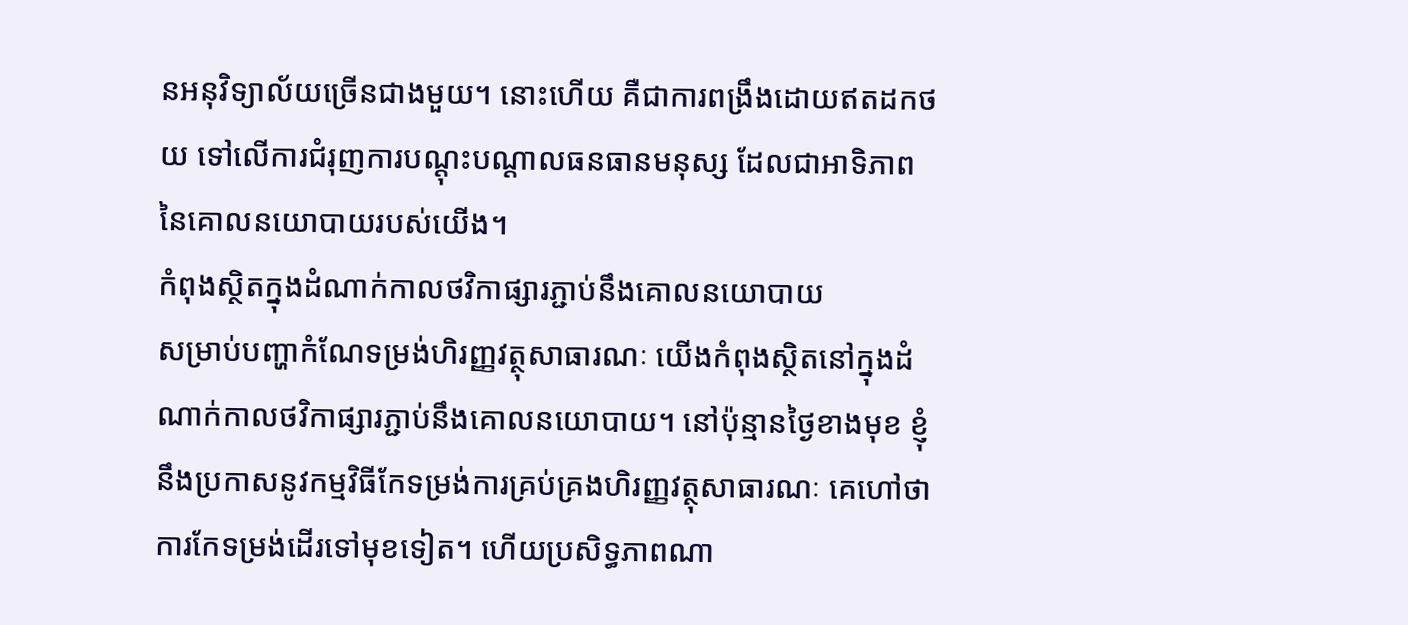នអនុវិទ្យាល័យច្រើនជាងមួយ។ នោះហើយ គឺជាការពង្រឹងដោយឥតដកថយ ទៅលើការជំរុញការបណ្ដុះបណ្ដាលធនធានមនុស្ស ដែលជាអាទិភាព នៃគោលនយោបាយរបស់យើង។
កំពុងស្ថិតក្នុងដំណាក់កាលថវិកាផ្សារភ្ជាប់នឹងគោលនយោបាយ
សម្រាប់បញ្ហាកំណែទម្រង់ហិរញ្ញវត្ថុសាធារណៈ យើងកំពុងស្ថិតនៅក្នុងដំណាក់កាលថវិកាផ្សារភ្ជាប់នឹងគោលនយោបាយ។ នៅប៉ុន្មានថ្ងៃខាងមុខ ខ្ញុំនឹងប្រកាសនូវកម្មវិធីកែទម្រង់ការគ្រប់គ្រងហិរញ្ញវត្ថុសាធារណៈ គេហៅថា ការកែទម្រង់ដើរទៅមុខទៀត។ ហើយប្រសិទ្ធភាពណា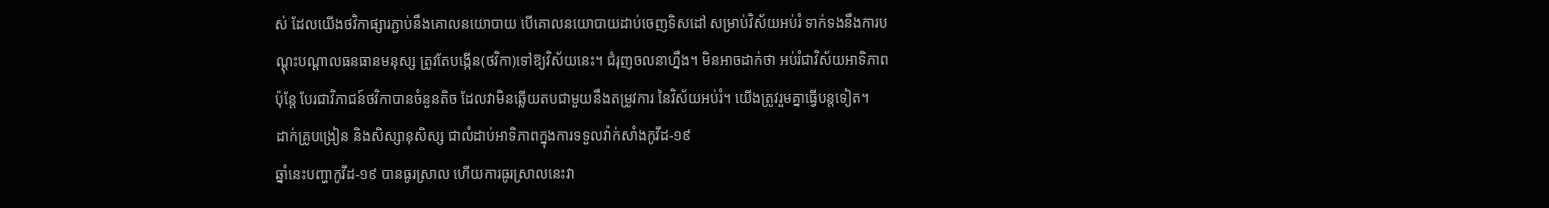ស់ ដែលយើងថវិកាផ្សារភ្ជាប់នឹងគោលនយោបាយ បើគោលនយោបាយដាប់ចេញទិសដៅ សម្រាប់វិស័យអប់រំ ទាក់ទងនឹងការបណ្ដុះបណ្ដាលធនធានមនុស្ស ត្រូវតែបង្កើន(ថវិកា)ទៅឱ្យវិស័យនេះ។ ជំរុញចលនាហ្នឹង។ មិនអាចដាក់ថា អប់រំជាវិស័យអាទិភាព ប៉ុន្តែ បែរជាវិភាជន៍ថវិកាបានចំនួនតិច ដែលវាមិនឆ្លើយតបជាមួយនឹងតម្រូវការ នៃវិស័យអប់រំ។ យើងត្រូវរួមគ្នាធ្វើបន្តទៀត។
ដាក់គ្រូបង្រៀន និងសិស្សានុសិស្ស ជាលំដាប់អាទិភាពក្នុងការទទួលវ៉ាក់សាំងកូវីដ-១៩
ឆ្នាំនេះបញ្ហាកូវីដ-១៩ បានធូរស្រាល ហើយការធូរស្រាលនេះវា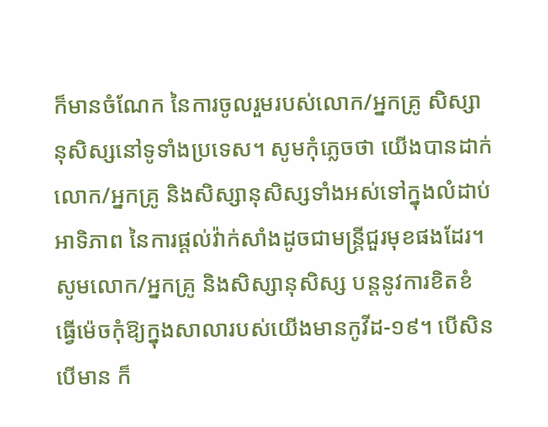ក៏មានចំណែក នៃការចូលរួមរបស់លោក/អ្នកគ្រូ សិស្សានុសិស្សនៅទូទាំងប្រទេស។ សូមកុំភ្លេចថា យើងបានដាក់លោក/អ្នកគ្រូ និងសិស្សានុសិស្សទាំងអស់ទៅក្នុងលំដាប់អាទិភាព នៃការផ្ដល់វ៉ាក់សាំងដូចជាមន្រ្តីជួរមុខផងដែរ។ សូមលោក/អ្នកគ្រូ និងសិស្សានុសិស្ស បន្តនូវការខិតខំ ធ្វើម៉េចកុំឱ្យក្នុងសាលារបស់យើងមានកូវីដ-១៩។ បើសិនបើមាន ក៏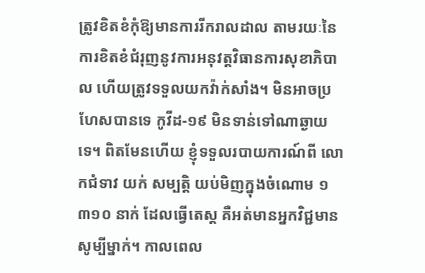ត្រូវខិតខំកុំឱ្យមានការរីករាលដាល តាមរយៈនៃការខិតខំជំរុញនូវការអនុវត្តវិធានការសុខាភិបាល ហើយត្រូវទទួលយកវ៉ាក់សាំង។ មិនអាចប្រហែសបានទេ កូវីដ-១៩ មិនទាន់ទៅណាឆ្ងាយទេ។ ពិតមែនហើយ ខ្ញុំទទួលរបាយការណ៍ពី លោកជំទាវ យក់ សម្បត្តិ យប់មិញក្នុងចំណោម ១ ៣១០ នាក់ ដែលធ្វើតេស្ត គឺអត់មានអ្នកវិជ្ជមានសូម្បីម្នាក់។ កាលពេល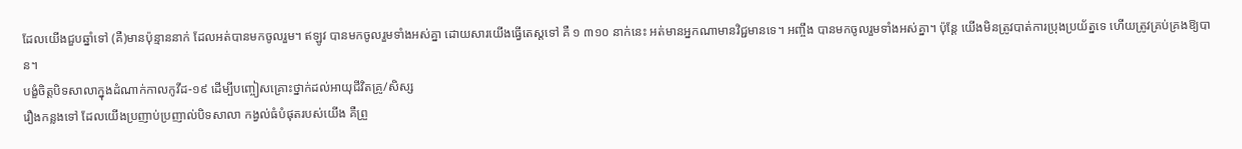ដែលយើងជួបឆ្នាំទៅ (គឺ)មានប៉ុន្មាននាក់ ដែលអត់បានមកចូលរួម។ ឥឡូវ បានមកចូលរួមទាំងអស់គ្នា ដោយសារយើងធ្វើតេស្តទៅ គឺ ១ ៣១០ នាក់នេះ អត់មានអ្នកណាមានវិជ្ជមានទេ។ អញ្ចឹង បានមកចូលរួមទាំងអស់គ្នា។ ប៉ុន្តែ យើងមិនត្រូវបាត់ការប្រុងប្រយ័ត្នទេ ហើយត្រូវគ្រប់គ្រងឱ្យបាន។
បង្ខំចិត្តបិទសាលាក្នុងដំណាក់កាលកូវីដ-១៩ ដើម្បីបញ្ចៀសគ្រោះថ្នាក់ដល់អាយុជីវិតគ្រូ/សិស្ស
រឿងកន្លងទៅ ដែលយើងប្រញាប់ប្រញាល់បិទសាលា កង្វល់ធំបំផុតរបស់យើង គឺព្រួ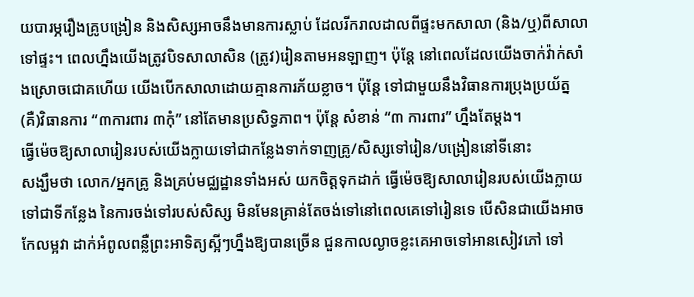យបារម្ភរឿងគ្រូបង្រៀន និងសិស្សអាចនឹងមានការស្លាប់ ដែលរីករាលដាលពីផ្ទះមកសាលា (និង/ឬ)ពីសាលាទៅផ្ទះ។ ពេលហ្នឹងយើងត្រូវបិទសាលាសិន (ត្រូវ)រៀនតាមអនឡាញ។ ប៉ុន្តែ នៅពេលដែលយើងចាក់វ៉ាក់សាំងស្រោចជោគហើយ យើងបើកសាលាដោយគ្មានការភ័យខ្លាច។ ប៉ុន្តែ ទៅជាមួយនឹងវិធានការប្រុងប្រយ័ត្ន (គឺ)វិធានការ “៣ការពារ ៣កុំ” នៅតែមានប្រសិទ្ធភាព។ ប៉ុន្តែ សំខាន់ “៣ ការពារ” ហ្នឹងតែម្តង។
ធ្វើម៉េចឱ្យសាលារៀនរបស់យើងក្លាយទៅជាកន្លែងទាក់ទាញគ្រូ/សិស្សទៅរៀន/បង្រៀននៅទីនោះ
សង្ឃឹមថា លោក/អ្នកគ្រូ និងគ្រប់មជ្ឈដ្ឋានទាំងអស់ យកចិត្តទុកដាក់ ធ្វើម៉េចឱ្យសាលារៀនរបស់យើងក្លាយទៅជាទីកន្លែង នៃការចង់ទៅរបស់សិស្ស មិនមែនគ្រាន់តែចង់ទៅនៅពេលគេទៅរៀនទេ បើសិនជាយើងអាចកែលម្អវា ដាក់អំពូលពន្លឺព្រះអាទិត្យស្អីៗហ្នឹងឱ្យបានច្រើន ជួនកាលល្ងាចខ្លះគេអាចទៅអានសៀវភៅ ទៅ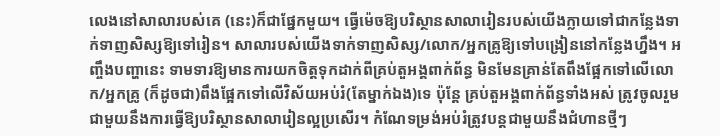លេងនៅសាលារបស់គេ (នេះ)ក៏ជាផ្នែកមួយ។ ធ្វើម៉េចឱ្យបរិស្ថានសាលារៀនរបស់យើងក្លាយទៅជាកន្លែងទាក់ទាញសិស្សឱ្យទៅរៀន។ សាលារបស់យើងទាក់ទាញសិស្ស/លោក/អ្នកគ្រូឱ្យទៅបង្រៀននៅកន្លែងហ្នឹង។ អញ្ចឹងបញ្ហានេះ ទាមទារឱ្យមានការយកចិត្តទុកដាក់ពីគ្រប់តួអង្គពាក់ព័ន្ធ មិនមែនគ្រាន់តែពឹងផ្អែកទៅលើលោក/អ្នកគ្រូ (ក៏ដូចជា)ពឹងផ្អែកទៅលើវិស័យអប់រំ(តែម្នាក់ឯង)ទេ ប៉ុន្តែ គ្រប់តួអង្គពាក់ព័ន្ធទាំងអស់ ត្រូវចូលរួមជាមួយនឹងការធ្វើឱ្យបរិស្ថានសាលារៀនល្អប្រសើរ។ កំណែទម្រង់អប់រំត្រូវបន្តជាមួយនឹងជំហានថ្មីៗ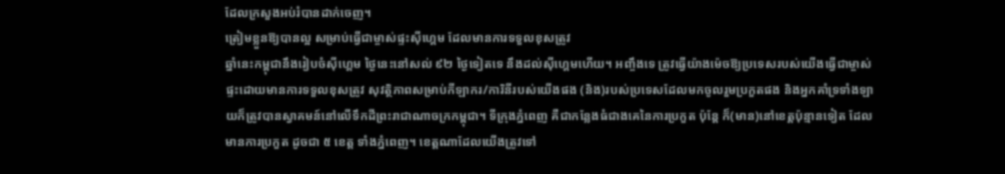ដែលក្រសួងអប់រំបានដាក់ចេញ។
ត្រៀមខ្លួនឱ្យបានល្អ សម្រាប់ធ្វើជាម្ចាស់ផ្ទះស៊ីហ្គេម ដែលមានការទទួលខុសត្រូវ
ឆ្នាំនេះកម្ពុជានឹងរៀបចំស៊ីហ្គេម ថ្ងៃនេះនៅសល់ ៩២ ថ្ងៃទៀតទេ នឹងដល់ស៊ីហ្គេមហើយ។ អញ្ចឹងទេ ត្រូវធ្វើយ៉ាងម៉េចឱ្យប្រទេសរបស់យើងធ្វើជាម្ចាស់ផ្ទះដោយមានការទទួលខុសត្រូវ សុវត្ថិភាពសម្រាប់កីឡាករ/ការិនីរបស់យើងផង (និង)របស់ប្រទេសដែលមកចូលរួមប្រកួតផង និងអ្នកគាំទ្រទាំងឡាយក៏ត្រូវបានស្វាគមន៍នៅលើទឹកដីព្រះរាជាណាចក្រកម្ពុជា។ ទីក្រុងភ្នំពេញ គឺជាកន្លែងធំជាងគេនៃការប្រកួត ប៉ុន្តែ ក៏(មាន)នៅខេត្តប៉ុន្មានទៀត ដែលមានការប្រកួត ដូចជា ៥ ខេត្ត ទាំងភ្នំពេញ។ ខេត្តណាដែលយើងត្រូវទៅ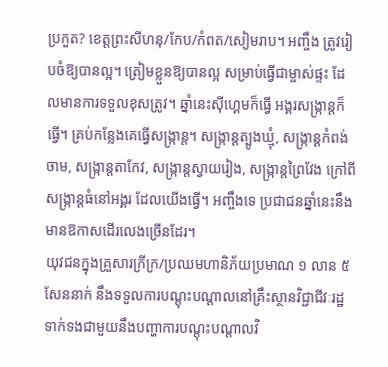ប្រកួត? ខេត្តព្រះសីហនុ/កែប/កំពត/សៀមរាប។ អញ្ចឹង ត្រូវរៀបចំឱ្យបានល្អ។ ត្រៀមខ្លួនឱ្យបានល្អ សម្រាប់ធ្វើជាម្ចាស់ផ្ទះ ដែលមានការទទួលខុសត្រូវ។ ឆ្នាំនេះស៊ីហ្គេមក៏ធ្វើ អង្គរសង្រ្កាន្តក៏ធ្វើ។ គ្រប់កន្លែងគេធ្វើសង្រ្កាន្ត។ សង្រ្កាន្តត្បូងឃ្មុំ, សង្រ្កាន្តកំពង់ចាម, សង្រ្កាន្តតាកែវ, សង្រ្កាន្តស្វាយរៀង, សង្រ្កាន្តព្រៃវែង ក្រៅពីសង្រ្កាន្តធំនៅអង្គរ ដែលយើងធ្វើ។ អញ្ចឹងទេ ប្រជាជនឆ្នាំនេះនឹងមានឱកាសដើរលេងច្រើនដែរ។
យុវជនក្នុងគ្រួសារក្រីក្រ/ប្រឈមហានិភ័យប្រមាណ ១ លាន ៥ សែននាក់ នឹងទទួលការបណ្តុះបណ្តាលនៅគ្រឹះស្ថានវិជ្ជាជីវៈរដ្ឋ
ទាក់ទងជាមួយនឹងបញ្ហាការបណ្តុះបណ្តាលវិ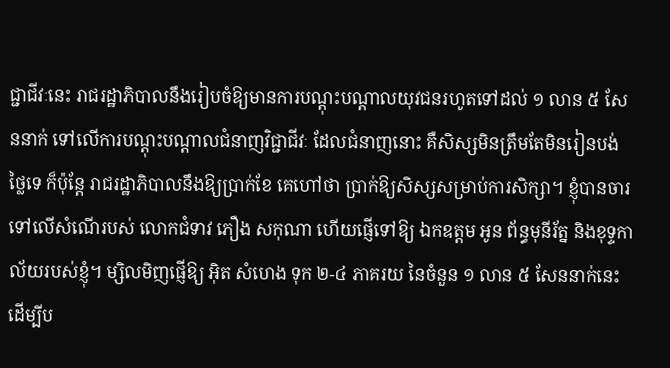ជ្ជាជីវៈនេះ រាជរដ្ឋាភិបាលនឹងរៀបចំឱ្យមានការបណ្តុះបណ្តាលយុវជនរហូតទៅដល់ ១ លាន ៥ សែននាក់ ទៅលើការបណ្តុះបណ្តាលជំនាញវិជ្ជាជីវៈ ដែលជំនាញនោះ គឺសិស្សមិនត្រឹមតែមិនរៀនបង់ថ្លៃទេ ក៏ប៉ុន្តែ រាជរដ្ឋាភិបាលនឹងឱ្យប្រាក់ខែ គេហៅថា ប្រាក់ឱ្យសិស្សសម្រាប់ការសិក្សា។ ខ្ញុំបានចារទៅលើសំណើរបស់ លោកជំទាវ ភឿង សកុណា ហើយផ្ញើទៅឱ្យ ឯកឧត្តម អូន ព័ន្ធមុនីរ័ត្ន និងខុទ្ទកាល័យរបស់ខ្ញុំ។ ម្សិលមិញផ្ញើឱ្យ អ៊ិត សំហេង ទុក ២-៤ ភាគរយ នៃចំនួន ១ លាន ៥ សែននាក់នេះ ដើម្បីប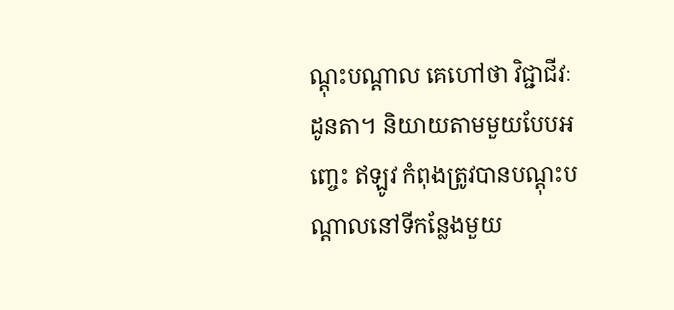ណ្តុះបណ្តាល គេហៅថា វិជ្ជាជីវៈដូនតា។ និយាយតាមមួយបែបអញ្ចេះ ឥឡូវ កំពុងត្រូវបានបណ្តុះបណ្ដាលនៅទីកន្លែងមួយ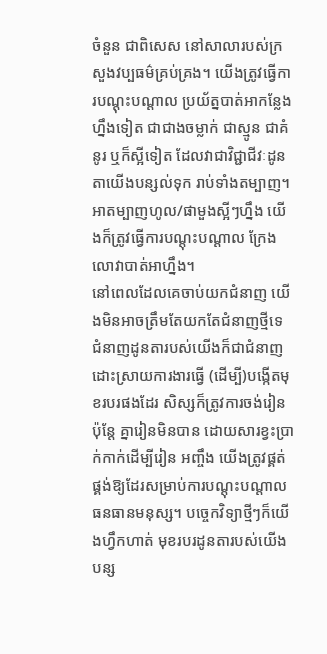ចំនួន ជាពិសេស នៅសាលារបស់ក្រសួងវប្បធម៌គ្រប់គ្រង។ យើងត្រូវធ្វើការបណ្តុះបណ្ដាល ប្រយ័ត្នបាត់អាកន្លែងហ្នឹងទៀត ជាជាងចម្លាក់ ជាស្មូន ជាគំនូរ ឬក៏ស្អីទៀត ដែលវាជាវិជ្ជាជីវៈដូនតាយើងបន្សល់ទុក រាប់ទាំងតម្បាញ។ អាតម្បាញហូល/ផាមួងស្អីៗហ្នឹង យើងក៏ត្រូវធ្វើការបណ្តុះបណ្តាល ក្រែងលោវាបាត់អាហ្នឹង។
នៅពេលដែលគេចាប់យកជំនាញ យើងមិនអាចត្រឹមតែយកតែជំនាញថ្មីទេ ជំនាញដូនតារបស់យើងក៏ជាជំនាញដោះស្រាយការងារធ្វើ (ដើម្បី)បង្កើតមុខរបរផងដែរ សិស្សក៏ត្រូវការចង់រៀន ប៉ុន្តែ គ្នារៀនមិនបាន ដោយសារខ្វះប្រាក់កាក់ដើម្បីរៀន អញ្ចឹង យើងត្រូវផ្គត់ផ្គង់ឱ្យដែរសម្រាប់ការបណ្តុះបណ្តាលធនធានមនុស្ស។ បច្ចេកវិទ្យាថ្មីៗក៏យើងហ្វឹកហាត់ មុខរបរដូនតារបស់យើងបន្ស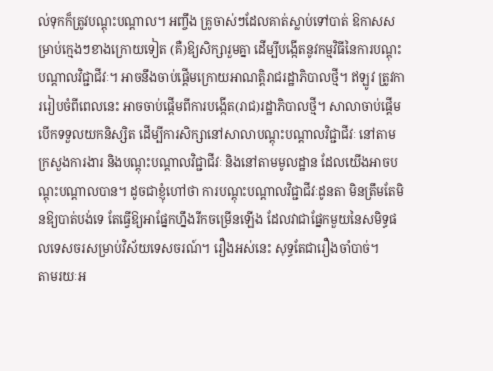ល់ទុកក៏ត្រូវបណ្តុះបណ្តាល។ អញ្ចឹង គ្រូចាស់ៗដែលគាត់ស្លាប់ទៅបាត់ ឱកាសសម្រាប់ក្មេងៗខាងក្រោយទៀត (គឺ)ឱ្យសិក្សារួមគ្នា ដើម្បីបង្កើតនូវកម្មវិធីនៃការបណ្តុះបណ្តាលវិជ្ជាជីវៈ។ អាចនឹងចាប់ផ្តើមក្រោយអាណត្តិរាជរដ្ឋាភិបាលថ្មី។ ឥឡូវ ត្រូវការរៀបចំពីពេលនេះ អាចចាប់ផ្តើមពីការបង្កើត(រាជ)រដ្ឋាភិបាលថ្មី។ សាលាចាប់ផ្តើមបើកទទួលយកនិស្សិត ដើម្បីការសិក្សានៅសាលាបណ្តុះបណ្តាលវិជ្ជាជីវៈ នៅតាមក្រសួងការងារ និងបណ្តុះបណ្តាលវិជ្ជាជីវៈ និងនៅតាមមូលដ្ឋាន ដែលយើងអាចបណ្តុះបណ្តាលបាន។ ដូចជាខ្ញុំហៅថា ការបណ្តុះបណ្តាលវិជ្ជាជីវៈដូនតា មិនត្រឹមតែមិនឱ្យបាត់បង់ទេ តែធ្វើឱ្យអាផ្នែកហ្នឹងរីកចម្រើនឡើង ដែលវាជាផ្នែកមួយនៃសមិទ្ធផលទេសចរសម្រាប់វិស័យទេសចរណ៍។ រឿងអស់នេះ សុទ្ធតែជារឿងចាំបាច់។
តាមរយៈអ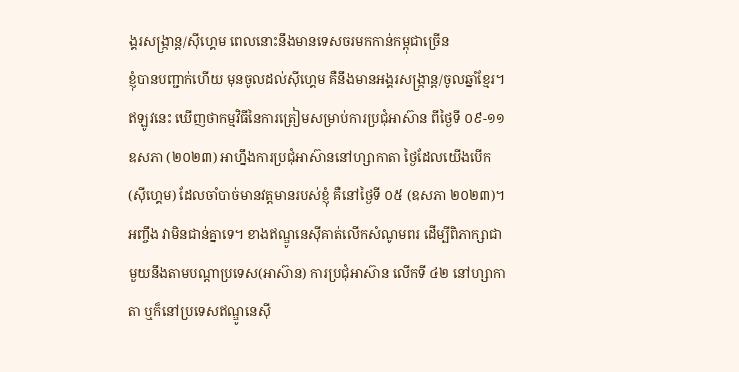ង្គរសង្រ្កាន្ត/ស៊ីហ្គេម ពេលនោះនឹងមានទេសចរមកកាន់កម្ពុជាច្រើន
ខ្ញុំបានបញ្ជាក់ហើយ មុនចូលដល់ស៊ីហ្គេម គឺនឹងមានអង្គរសង្រ្កាន្ត/ចូលឆ្នាំខ្មែរ។ ឥឡូវនេះ ឃើញថាកម្មវិធីនៃការត្រៀមសម្រាប់ការប្រជុំអាស៊ាន ពីថ្ងៃទី ០៩-១១ ឧសភា (២០២៣) អាហ្នឹងការប្រជុំអាស៊ាននៅហ្សាកាតា ថ្ងៃដែលយើងបើក(ស៊ីហ្គេម) ដែលចាំបាច់មានវត្តមានរបស់ខ្ញុំ គឺនៅថ្ងៃទី ០៥ (ឧសភា ២០២៣)។ អញ្ចឹង វាមិនជាន់គ្នាទេ។ ខាងឥណ្ឌូនេស៊ីគាត់លើកសំណូមពរ ដើម្បីពិភាក្សាជាមួយនឹងតាមបណ្តាប្រទេស(អាស៊ាន) ការប្រជុំអាស៊ាន លើកទី ៤២ នៅហ្សាកាតា ឬក៏នៅប្រទេសឥណ្ឌូនេស៊ី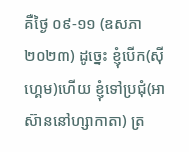គឺថ្ងៃ ០៩-១១ (ឧសភា ២០២៣) ដូច្នេះ ខ្ញុំបើក(ស៊ីហ្គេម)ហើយ ខ្ញុំទៅប្រជុំ(អាស៊ាននៅហ្សាកាតា) ត្រ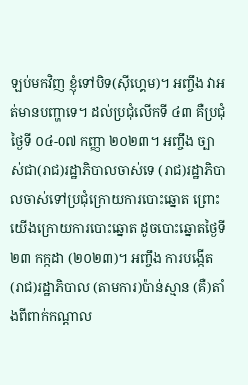ឡប់មកវិញ ខ្ញុំទៅបិទ(ស៊ីហ្គេម)។ អញ្ចឹង វាអត់មានបញ្ហាទេ។ ដល់ប្រជុំលើកទី ៤៣ គឺប្រជុំថ្ងៃទី ០៤-0៧ កញ្ញា ២០២៣។ អញ្ចឹង ច្បាស់ជា(រាជ)រដ្ឋាភិបាលចាស់ទេ (រាជ)រដ្ឋាភិបាលចាស់ទៅប្រជុំក្រោយការបោះឆ្នោត ព្រោះយើងក្រោយការបោះឆ្នោត ដូចបោះឆ្នោតថ្ងៃទី ២៣ កក្កដា (២០២៣)។ អញ្ចឹង ការបង្កើត(រាជ)រដ្ឋាភិបាល (តាមការ)ប៉ាន់ស្មាន (គឺ)តាំងពីពាក់កណ្តាល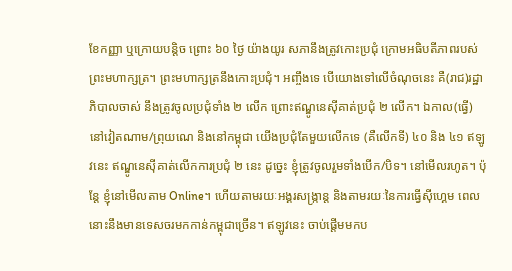ខែកញ្ញា ឬក្រោយបន្តិច ព្រោះ ៦០ ថ្ងៃ យ៉ាងយូរ សភានឹងត្រូវកោះប្រជុំ ក្រោមអធិបតីភាពរបស់ព្រះមហាក្សត្រ។ ព្រះមហាក្សត្រនឹងកោះប្រជុំ។ អញ្ចឹងទេ បើយោងទៅលើចំណុចនេះ គឺ(រាជ)រដ្ឋាភិបាលចាស់ នឹងត្រូវចូលប្រជុំទាំង ២ លើក ព្រោះឥណ្ឌូនេស៊ីគាត់ប្រជុំ ២ លើក។ ឯកាល(ធ្វើ)នៅវៀតណាម/ព្រុយណេ និងនៅកម្ពុជា យើងប្រជុំតែមួយលើកទេ (គឺលើកទី) ៤០ និង ៤១ ឥឡូវនេះ ឥណ្ឌូនេស៊ីគាត់លើកការប្រជុំ ២ នេះ ដូច្នេះ ខ្ញុំត្រូវចូលរួមទាំងបើក/បិទ។ នៅមើលរហូត។ ប៉ុន្តែ ខ្ញុំនៅមើលតាម Online។ ហើយតាមរយៈអង្គរសង្រ្កាន្ត និងតាមរយៈនៃការធ្វើស៊ីហ្គេម ពេលនោះនឹងមានទេសចរមកកាន់កម្ពុជាច្រើន។ ឥឡូវនេះ ចាប់ផ្តើមមកប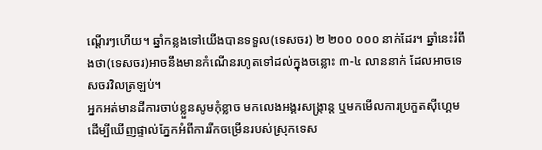ណ្តើរៗហើយ។ ឆ្នាំកន្លងទៅយើងបានទទួល(ទេសចរ) ២ ២០០ ០០០ នាក់ដែរ។ ឆ្នាំនេះរំពឹងថា(ទេសចរ)អាចនឹងមានកំណើនរហូតទៅដល់ក្នុងចន្លោះ ៣-៤ លាននាក់ ដែលអាចទេសចរវិលត្រឡប់។
អ្នកអត់មានដីការចាប់ខ្លួនសូមកុំខ្លាច មកលេងអង្គរសង្ក្រាន្ត ឬមកមើលការប្រកួតស៊ីហ្គេម ដើម្បីឃើញផ្ទាល់ភ្នែកអំពីការរីកចម្រើនរបស់ស្រុកទេស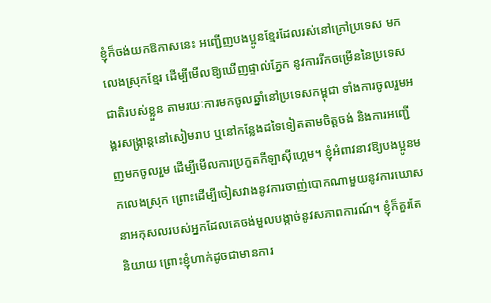ខ្ញុំក៏ចង់យកឱកាសនេះ អញ្ជើញបងប្អូនខ្មែរដែលរស់នៅក្រៅប្រទេស មកលេងស្រុកខ្មែរ ដើម្បីមើលឱ្យឃើញផ្ទាល់ភ្នែក នូវការរីកចម្រើននៃប្រទេសជាតិរបស់ខ្លួន តាមរយៈការមកចូលឆ្នាំនៅប្រទេសកម្ពុជា ទាំងការចូលរួមអង្គរសង្រ្កាន្តនៅសៀមរាប ឬនៅកន្លែងដទៃទៀតតាមចិត្តចង់ និងការអញ្ជើញមកចូលរួម ដើម្បីមើលការប្រកួតកីឡាស៊ីហ្គេម។ ខ្ញុំអំពាវនាវឱ្យបងប្អូនមកលេងស្រុក ព្រោះដើម្បីចៀសវាងនូវការចាញ់បោកណាមួយនូវការឃោសនាអកុសលរបស់អ្នកដែលគេចង់មួលបង្កាច់នូវសភាពការណ៍។ ខ្ញុំក៏គួរតែនិយាយ ព្រោះខ្ញុំហាក់ដូចជាមានការ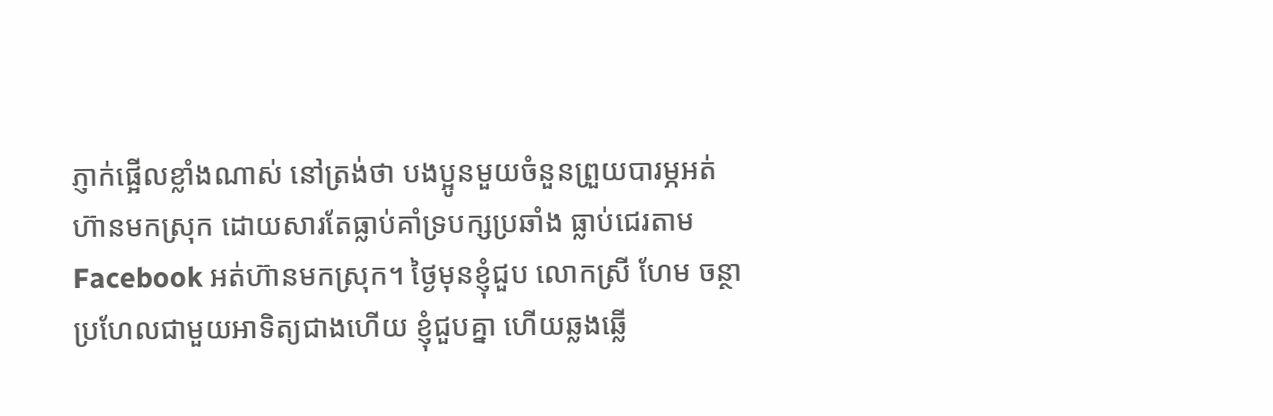ភ្ញាក់ផ្អើលខ្លាំងណាស់ នៅត្រង់ថា បងប្អូនមួយចំនួនព្រួយបារម្ភអត់ហ៊ានមកស្រុក ដោយសារតែធ្លាប់គាំទ្របក្សប្រឆាំង ធ្លាប់ជេរតាម Facebook អត់ហ៊ានមកស្រុក។ ថ្ងៃមុនខ្ញុំជួប លោកស្រី ហែម ចន្ថា ប្រហែលជាមួយអាទិត្យជាងហើយ ខ្ញុំជួបគ្នា ហើយឆ្លងឆ្លើ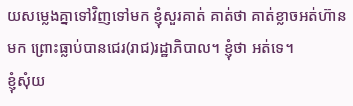យសម្លេងគ្នាទៅវិញទៅមក ខ្ញុំសួរគាត់ គាត់ថា គាត់ខ្លាចអត់ហ៊ានមក ព្រោះធ្លាប់បានជេរ(រាជ)រដ្ឋាភិបាល។ ខ្ញុំថា អត់ទេ។
ខ្ញុំសុំយ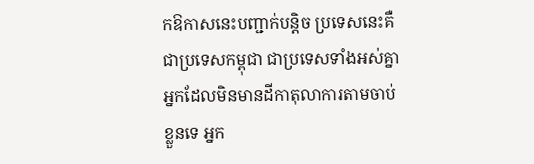កឱកាសនេះបញ្ជាក់បន្តិច ប្រទេសនេះគឺជាប្រទេសកម្ពុជា ជាប្រទេសទាំងអស់គ្នា អ្នកដែលមិនមានដីកាតុលាការតាមចាប់ខ្លួនទេ អ្នក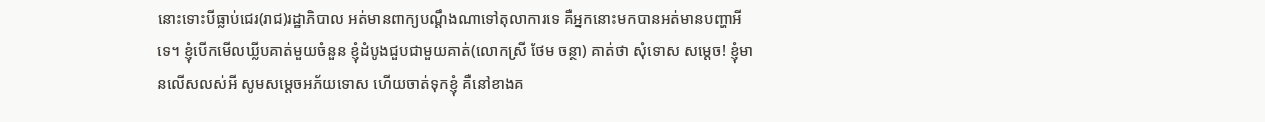នោះទោះបីធ្លាប់ជេរ(រាជ)រដ្ឋាភិបាល អត់មានពាក្យបណ្តឹងណាទៅតុលាការទេ គឺអ្នកនោះមកបានអត់មានបញ្ហាអីទេ។ ខ្ញុំបើកមើលឃ្លីបគាត់មួយចំនួន ខ្ញុំដំបូងជួបជាមួយគាត់(លោកស្រី ថែម ចន្ថា) គាត់ថា សុំទោស សម្តេច! ខ្ញុំមានលើសលស់អី សូមសម្តេចអភ័យទោស ហើយចាត់ទុកខ្ញុំ គឺនៅខាងគ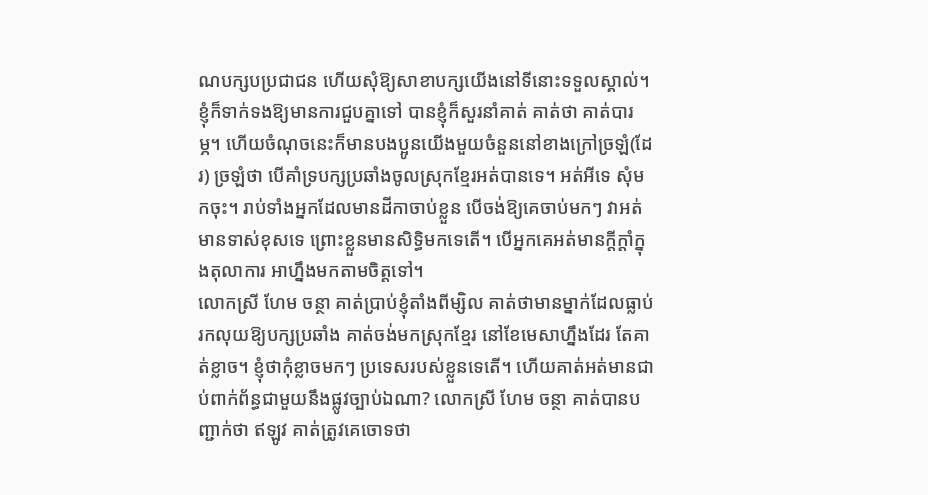ណបក្សបប្រជាជន ហើយសុំឱ្យសាខាបក្សយើងនៅទីនោះទទួលស្គាល់។ ខ្ញុំក៏ទាក់ទងឱ្យមានការជួបគ្នាទៅ បានខ្ញុំក៏សួរនាំគាត់ គាត់ថា គាត់បារម្ភ។ ហើយចំណុចនេះក៏មានបងប្អូនយើងមួយចំនួននៅខាងក្រៅច្រឡំ(ដែរ) ច្រឡំថា បើគាំទ្របក្សប្រឆាំងចូលស្រុកខ្មែរអត់បានទេ។ អត់អីទេ សុំមកចុះ។ រាប់ទាំងអ្នកដែលមានដីកាចាប់ខ្លួន បើចង់ឱ្យគេចាប់មកៗ វាអត់មានទាស់ខុសទេ ព្រោះខ្លួនមានសិទ្ធិមកទេតើ។ បើអ្នកគេអត់មានក្តីក្តាំក្នុងតុលាការ អាហ្នឹងមកតាមចិត្តទៅ។
លោកស្រី ហែម ចន្ថា គាត់ប្រាប់ខ្ញុំតាំងពីម្សិល គាត់ថាមានម្នាក់ដែលធ្លាប់រកលុយឱ្យបក្សប្រឆាំង គាត់ចង់មកស្រុកខ្មែរ នៅខែមេសាហ្នឹងដែរ តែគាត់ខ្លាច។ ខ្ញុំថាកុំខ្លាចមកៗ ប្រទេសរបស់ខ្លួនទេតើ។ ហើយគាត់អត់មានជាប់ពាក់ព័ន្ធជាមួយនឹងផ្លូវច្បាប់ឯណា? លោកស្រី ហែម ចន្ថា គាត់បានបញ្ជាក់ថា ឥឡូវ គាត់ត្រូវគេចោទថា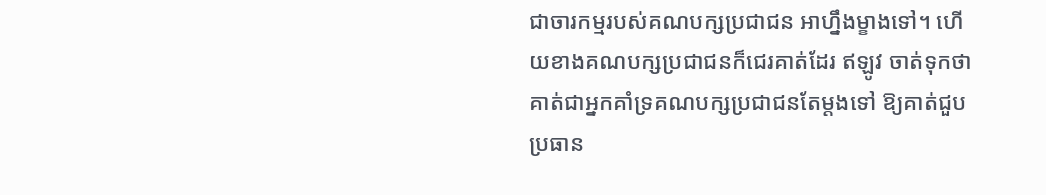ជាចារកម្មរបស់គណបក្សប្រជាជន អាហ្នឹងម្ខាងទៅ។ ហើយខាងគណបក្សប្រជាជនក៏ជេរគាត់ដែរ ឥឡូវ ចាត់ទុកថាគាត់ជាអ្នកគាំទ្រគណបក្សប្រជាជនតែម្តងទៅ ឱ្យគាត់ជួបប្រធាន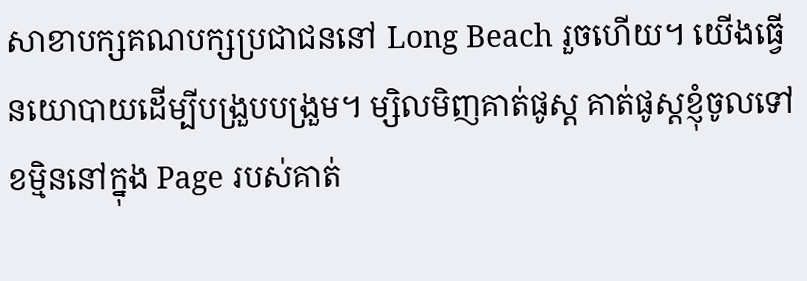សាខាបក្សគណបក្សប្រជាជននៅ Long Beach រួចហើយ។ យើងធ្វើនយោបាយដើម្បីបង្រួបបង្រួម។ ម្សិលមិញគាត់ផូស្ត គាត់ផូស្តខ្ញុំចូលទៅខម្មិននៅក្នុង Page របស់គាត់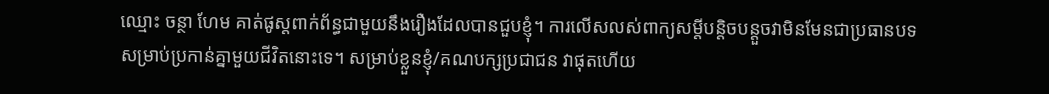ឈ្មោះ ចន្ថា ហែម គាត់ផូស្តពាក់ព័ន្ធជាមួយនឹងរឿងដែលបានជួបខ្ញុំ។ ការលើសលស់ពាក្យសម្តីបន្តិចបន្តួចវាមិនមែនជាប្រធានបទសម្រាប់ប្រកាន់គ្នាមួយជីវិតនោះទេ។ សម្រាប់ខ្លួនខ្ញុំ/គណបក្សប្រជាជន វាផុតហើយ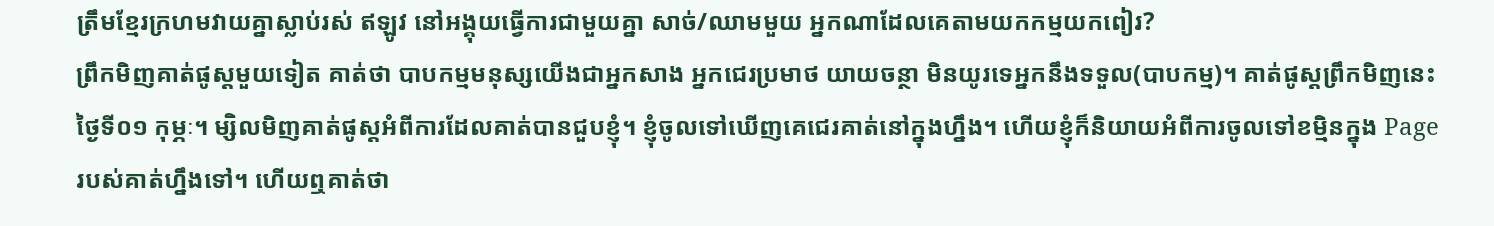ត្រឹមខ្មែរក្រហមវាយគ្នាស្លាប់រស់ ឥឡូវ នៅអង្គុយធ្វើការជាមួយគ្នា សាច់/ឈាមមួយ អ្នកណាដែលគេតាមយកកម្មយកពៀរ?
ព្រឹកមិញគាត់ផូស្តមួយទៀត គាត់ថា បាបកម្មមនុស្សយើងជាអ្នកសាង អ្នកជេរប្រមាថ យាយចន្ថា មិនយូរទេអ្នកនឹងទទួល(បាបកម្ម)។ គាត់ផូស្តព្រឹកមិញនេះ ថ្ងៃទី០១ កុម្ភៈ។ ម្សិលមិញគាត់ផូស្តអំពីការដែលគាត់បានជួបខ្ញុំ។ ខ្ញុំចូលទៅឃើញគេជេរគាត់នៅក្នុងហ្នឹង។ ហើយខ្ញុំក៏និយាយអំពីការចូលទៅខម្មិនក្នុង Page របស់គាត់ហ្នឹងទៅ។ ហើយឮគាត់ថា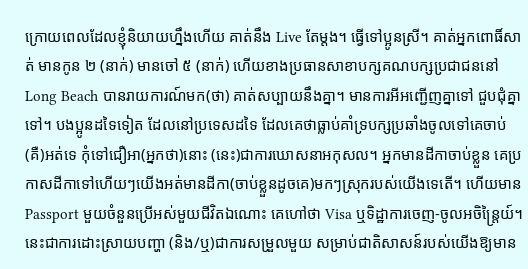ក្រោយពេលដែលខ្ញុំនិយាយហ្នឹងហើយ គាត់នឹង Live តែម្តង។ ធ្វើទៅប្អូនស្រី។ គាត់អ្នកពោធិ៍សាត់ មានកូន ២ (នាក់) មានចៅ ៥ (នាក់) ហើយខាងប្រធានសាខាបក្សគណបក្សប្រជាជននៅ Long Beach បានរាយការណ៍មក(ថា) គាត់សប្បាយនឹងគ្នា។ មានការអីអញ្ជើញគ្នាទៅ ជួបជុំគ្នាទៅ។ បងប្អូនដទៃទៀត ដែលនៅប្រទេសដទៃ ដែលគេថាធ្លាប់គាំទ្របក្សប្រឆាំងចូលទៅគេចាប់ (គឺ)អត់ទេ កុំទៅជឿអា(អ្នកថា)នោះ (នេះ)ជាការឃោសនាអកុសល។ អ្នកមានដីកាចាប់ខ្លួន គេប្រកាសដីកាទៅហើយៗយើងអត់មានដីកា(ចាប់ខ្លួនដូចគេ)មកៗស្រុករបស់យើងទេតើ។ ហើយមាន Passport មួយចំនួនប្រើអស់មួយជីវិតឯណោះ គេហៅថា Visa ឬទិដ្ឋាការចេញ-ចូលអចិន្ត្រៃយ៍។ នេះជាការដោះស្រាយបញ្ហា (និង/ឬ)ជាការសម្រួលមួយ សម្រាប់ជាតិសាសន៍របស់យើងឱ្យមាន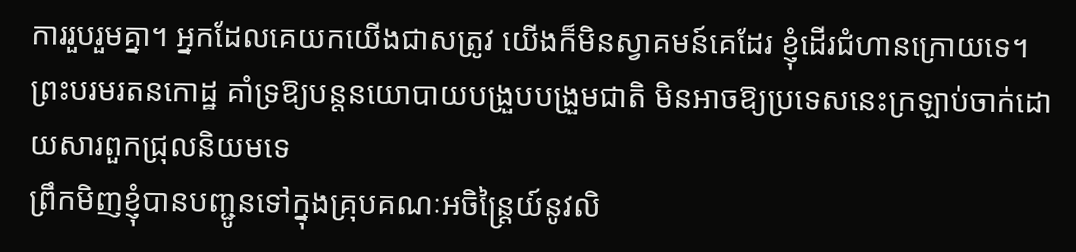ការរួបរួមគ្នា។ អ្នកដែលគេយកយើងជាសត្រូវ យើងក៏មិនស្វាគមន៍គេដែរ ខ្ញុំដើរជំហានក្រោយទេ។
ព្រះបរមរតនកោដ្ឋ គាំទ្រឱ្យបន្តនយោបាយបង្រួបបង្រួមជាតិ មិនអាចឱ្យប្រទេសនេះក្រឡាប់ចាក់ដោយសារពួកជ្រុលនិយមទេ
ព្រឹកមិញខ្ញុំបានបញ្ជូនទៅក្នុងគ្រុបគណៈអចិន្ត្រៃយ៍នូវលិ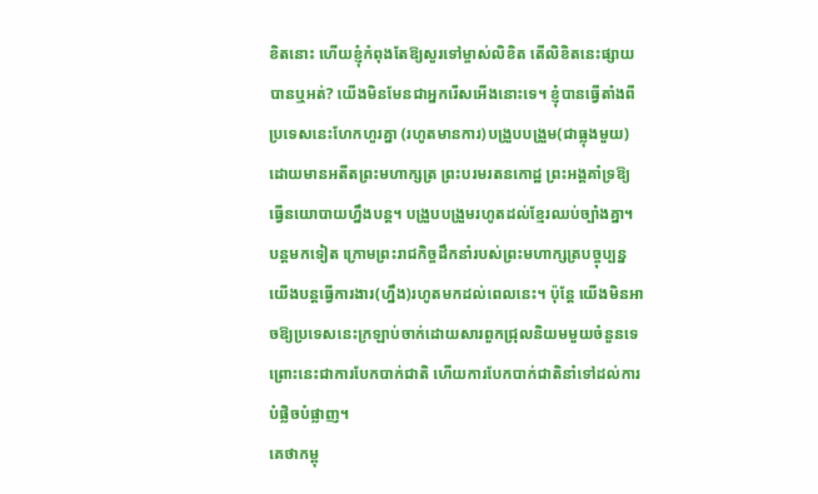ខិតនោះ ហើយខ្ញុំកំពុងតែឱ្យសួរទៅម្ចាស់លិខិត តើលិខិតនេះផ្សាយបានឬអត់? យើងមិនមែនជាអ្នករើសអើងនោះទេ។ ខ្ញុំបានធ្វើតាំងពីប្រទេសនេះហែកហួរគ្នា (រហូតមានការ)បង្រួបបង្រួម(ជាធ្លុងមួយ) ដោយមានអតីតព្រះមហាក្សត្រ ព្រះបរមរតនកោដ្ឋ ព្រះអង្គគាំទ្រឱ្យធ្វើនយោបាយហ្នឹងបន្ត។ បង្រួបបង្រួមរហូតដល់ខ្មែរឈប់ច្បាំងគ្នា។ បន្តមកទៀត ក្រោមព្រះរាជកិច្ចដឹកនាំរបស់ព្រះមហាក្សត្របច្ចុប្បន្ន យើងបន្តធ្វើការងារ(ហ្នឹង)រហូតមកដល់ពេលនេះ។ ប៉ុន្តែ យើងមិនអាចឱ្យប្រទេសនេះក្រឡាប់ចាក់ដោយសារពួកជ្រុលនិយមមួយចំនួនទេ ព្រោះនេះជាការបែកបាក់ជាតិ ហើយការបែកបាក់ជាតិនាំទៅដល់ការបំផ្លិចបំផ្លាញ។
គេថាកម្ពុ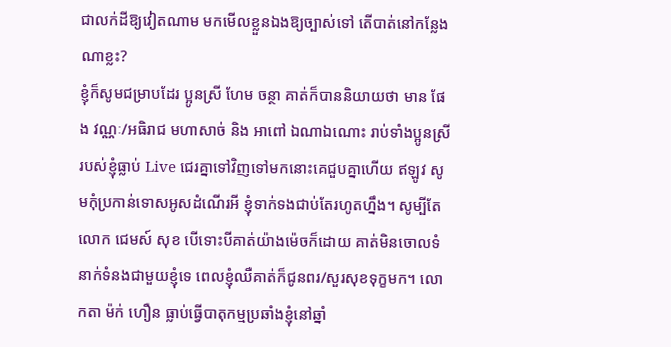ជាលក់ដីឱ្យវៀតណាម មកមើលខ្លួនឯងឱ្យច្បាស់ទៅ តើបាត់នៅកន្លែងណាខ្លះ?
ខ្ញុំក៏សូមជម្រាបដែរ ប្អូនស្រី ហែម ចន្ថា គាត់ក៏បាននិយាយថា មាន ផែង វណ្ណៈ/អធិរាជ មហាសាច់ និង អាពៅ ឯណាឯណោះ រាប់ទាំងប្អូនស្រីរបស់ខ្ញុំធ្លាប់ Live ជេរគ្នាទៅវិញទៅមកនោះគេជួបគ្នាហើយ ឥឡូវ សូមកុំប្រកាន់ទោសអូសដំណើរអី ខ្ញុំទាក់ទងជាប់តែរហូតហ្នឹង។ សូម្បីតែ លោក ជេមស៍ សុខ បើទោះបីគាត់យ៉ាងម៉េចក៏ដោយ គាត់មិនចោលទំនាក់ទំនងជាមួយខ្ញុំទេ ពេលខ្ញុំឈឺគាត់ក៏ជូនពរ/សួរសុខទុក្ខមក។ លោកតា ម៉ក់ ហឿន ធ្លាប់ធ្វើបាតុកម្មប្រឆាំងខ្ញុំនៅឆ្នាំ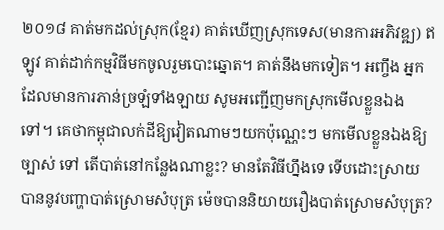២០១៨ គាត់មកដល់ស្រុក(ខ្មែរ) គាត់ឃើញស្រុកទេស(មានការអភិវឌ្ឍ) ឥឡូវ គាត់ដាក់កម្មវិធីមកចូលរួមបោះឆ្នោត។ គាត់នឹងមកទៀត។ អញ្ចឹង អ្នកដែលមានការភាន់ច្រឡំទាំងឡាយ សូមអញ្ជើញមកស្រុកមើលខ្លួនឯងទៅ។ គេថាកម្ពុជាលក់ដីឱ្យវៀតណាមៗយកប៉ុណ្ណេះៗ មកមើលខ្លួនឯងឱ្យច្បាស់ ទៅ តើបាត់នៅកន្លែងណាខ្លះ? មានតែវិធីហ្នឹងទេ ទើបដោះស្រាយបាននូវបញ្ហាបាត់ស្រោមសំបុត្រ ម៉េចបាននិយាយរឿងបាត់ស្រោមសំបុត្រ?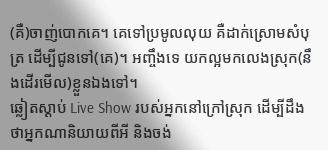(គឺ)ចាញ់បោកគេ។ គេទៅប្រមូលលុយ គឺដាក់ស្រោមសំបុត្រ ដើម្បីជូនទៅ(គេ)។ អញ្ចឹងទេ យកល្អមកលេងស្រុក(នឹងដើរមើល)ខ្លួនឯងទៅ។
ឆ្លៀតស្ដាប់ Live Show របស់អ្នកនៅក្រៅស្រុក ដើម្បីដឹងថាអ្នកណានិយាយពីអី និងចង់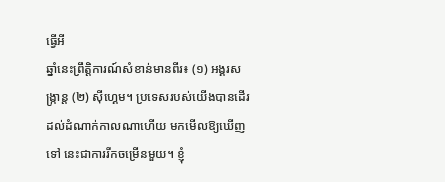ធ្វើអី
ឆ្នាំនេះព្រឹត្តិការណ៍សំខាន់មានពីរ៖ (១) អង្គរសង្ក្រាន្ត (២) ស៊ីហ្គេម។ ប្រទេសរបស់យើងបានដើរដល់ដំណាក់កាលណាហើយ មកមើលឱ្យឃើញទៅ នេះជាការរីកចម្រើនមួយ។ ខ្ញុំ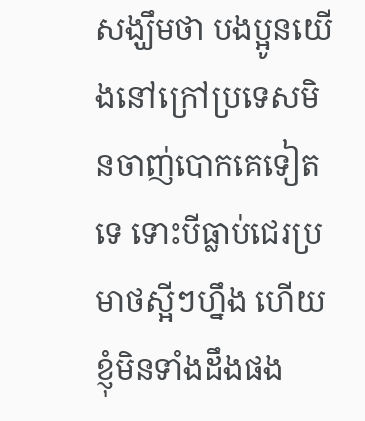សង្ឃឹមថា បងប្អូនយើងនៅក្រៅប្រទេសមិនចាញ់បោកគេទៀតទេ ទោះបីធ្លាប់ជេរប្រមាថស្អីៗហ្នឹង ហើយខ្ញុំមិនទាំងដឹងផង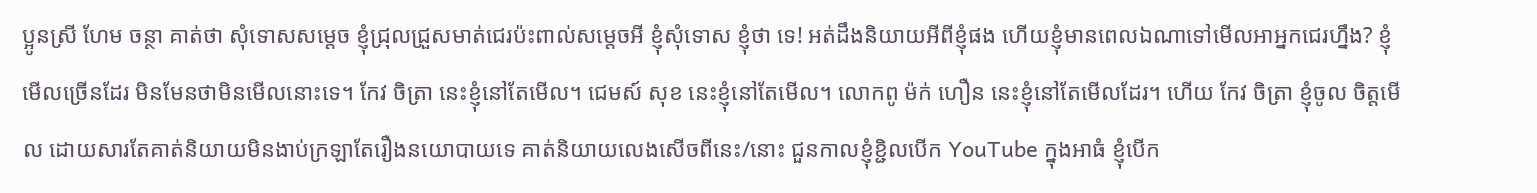ប្អូនស្រី ហែម ចន្ថា គាត់ថា សុំទោសសម្ដេច ខ្ញុំជ្រុលជ្រួសមាត់ជេរប៉ះពាល់សម្ដេចអី ខ្ញុំសុំទោស ខ្ញុំថា ទេ! អត់ដឹងនិយាយអីពីខ្ញុំផង ហើយខ្ញុំមានពេលឯណាទៅមើលអាអ្នកជេរហ្នឹង? ខ្ញុំមើលច្រើនដែរ មិនមែនថាមិនមើលនោះទេ។ កែវ ចិត្រា នេះខ្ញុំនៅតែមើល។ ជេមស៍ សុខ នេះខ្ញុំនៅតែមើល។ លោកពូ ម៉ក់ ហឿន នេះខ្ញុំនៅតែមើលដែរ។ ហើយ កែវ ចិត្រា ខ្ញុំចូល ចិត្តមើល ដោយសារតែគាត់និយាយមិនងាប់ក្រឡាតែរឿងនយោបាយទេ គាត់និយាយលេងសើចពីនេះ/នោះ ជួនកាលខ្ញុំខ្ជិលបើក YouTube ក្នុងអាធំ ខ្ញុំបើក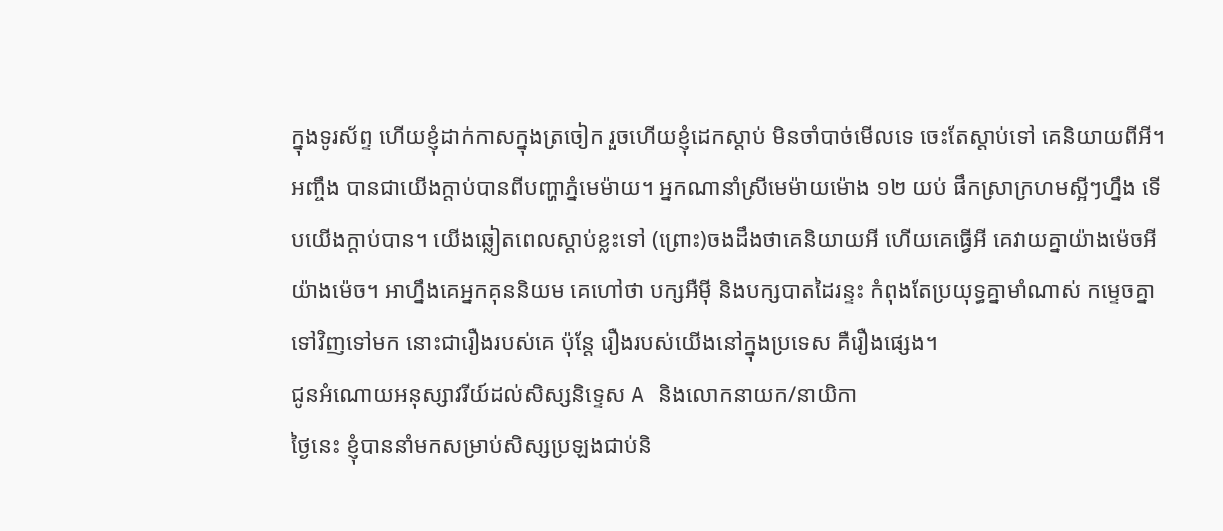ក្នុងទូរស័ព្ទ ហើយខ្ញុំដាក់កាសក្នុងត្រចៀក រួចហើយខ្ញុំដេកស្ដាប់ មិនចាំបាច់មើលទេ ចេះតែស្ដាប់ទៅ គេនិយាយពីអី។ អញ្ចឹង បានជាយើងក្ដាប់បានពីបញ្ហាភ្នំមេម៉ាយ។ អ្នកណានាំស្រីមេម៉ាយម៉ោង ១២ យប់ ផឹកស្រាក្រហមស្អីៗហ្នឹង ទើបយើងក្ដាប់បាន។ យើងឆ្លៀតពេលស្ដាប់ខ្លះទៅ (ព្រោះ)ចងដឹងថាគេនិយាយអី ហើយគេធ្វើអី គេវាយគ្នាយ៉ាងម៉េចអីយ៉ាងម៉េច។ អាហ្នឹងគេអ្នកគុននិយម គេហៅថា បក្សអឺម៉ី និងបក្សបាតដៃរន្ទះ កំពុងតែប្រយុទ្ធគ្នាមាំណាស់ កម្ទេចគ្នាទៅវិញទៅមក នោះជារឿងរបស់គេ ប៉ុន្តែ រឿងរបស់យើងនៅក្នុងប្រទេស គឺរឿងផ្សេង។
ជូនអំណោយអនុស្សាវរីយ៍ដល់សិស្សនិទ្ទេស A និងលោកនាយក/នាយិកា
ថ្ងៃនេះ ខ្ញុំបាននាំមកសម្រាប់សិស្សប្រឡងជាប់និ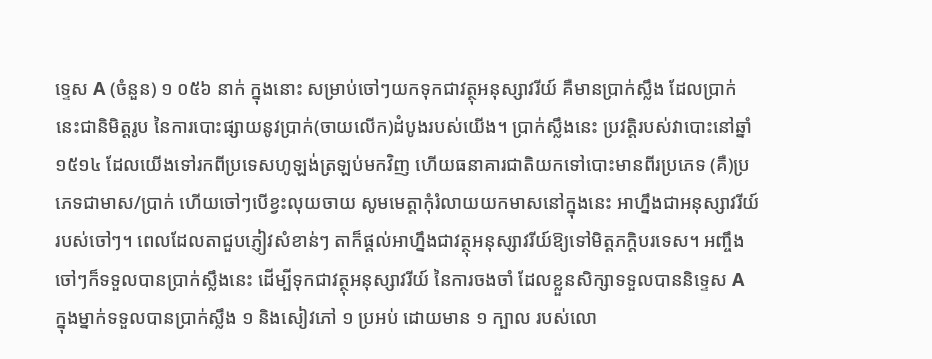ទ្ទេស A (ចំនួន) ១ ០៥៦ នាក់ ក្នុងនោះ សម្រាប់ចៅៗយកទុកជាវត្ថុអនុស្សាវរីយ៍ គឺមានប្រាក់ស្លឹង ដែលប្រាក់នេះជានិមិត្តរូប នៃការបោះផ្សាយនូវប្រាក់(ចាយលើក)ដំបូងរបស់យើង។ ប្រាក់ស្លឹងនេះ ប្រវត្តិរបស់វាបោះនៅឆ្នាំ ១៥១៤ ដែលយើងទៅរកពីប្រទេសហូឡង់ត្រឡប់មកវិញ ហើយធនាគារជាតិយកទៅបោះមានពីរប្រភេទ (គឺ)ប្រភេទជាមាស/ប្រាក់ ហើយចៅៗបើខ្វះលុយចាយ សូមមេត្តាកុំរំលាយយកមាសនៅក្នុងនេះ អាហ្នឹងជាអនុស្សាវរីយ៍របស់ចៅៗ។ ពេលដែលតាជួបភ្ញៀវសំខាន់ៗ តាក៏ផ្ដល់អាហ្នឹងជាវត្ថុអនុស្សាវរីយ៍ឱ្យទៅមិត្តភក្តិបរទេស។ អញ្ចឹង ចៅៗក៏ទទួលបានប្រាក់ស្លឹងនេះ ដើម្បីទុកជាវត្ថុអនុស្សាវរីយ៍ នៃការចងចាំ ដែលខ្លួនសិក្សាទទួលបាននិទ្ទេស A ក្នុងម្នាក់ទទួលបានប្រាក់ស្លឹង ១ និងសៀវភៅ ១ ប្រអប់ ដោយមាន ១ ក្បាល របស់លោ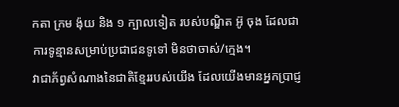កតា ក្រម ង៉ុយ និង ១ ក្បាលទៀត របស់បណ្ឌិត អ៊ូ ចុង ដែលជាការទូន្មានសម្រាប់ប្រជាជនទូទៅ មិនថាចាស់/ក្មេង។
វាជាភ័ព្វសំណាងនៃជាតិខ្មែររបស់យើង ដែលយើងមានអ្នកប្រាជ្ញ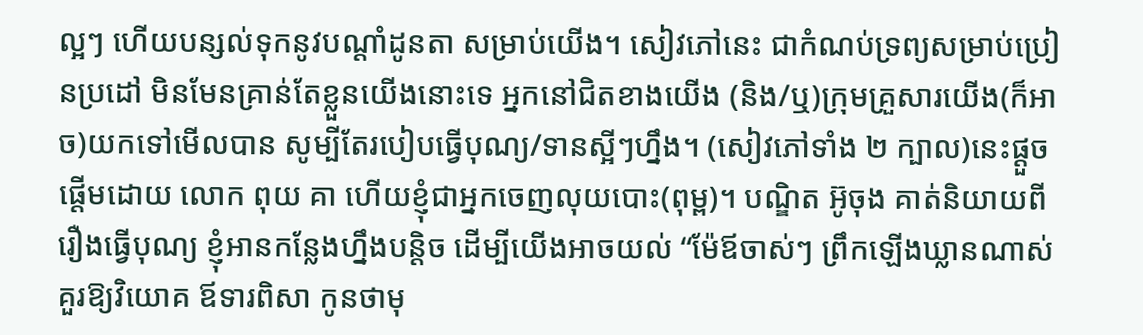ល្អៗ ហើយបន្សល់ទុកនូវបណ្ដាំដូនតា សម្រាប់យើង។ សៀវភៅនេះ ជាកំណប់ទ្រព្យសម្រាប់ប្រៀនប្រដៅ មិនមែនគ្រាន់តែខ្លួនយើងនោះទេ អ្នកនៅជិតខាងយើង (និង/ឬ)ក្រុមគ្រួសារយើង(ក៏អាច)យកទៅមើលបាន សូម្បីតែរបៀបធ្វើបុណ្យ/ទានស្អីៗហ្នឹង។ (សៀវភៅទាំង ២ ក្បាល)នេះផ្ដួចផ្ដើមដោយ លោក ពុយ គា ហើយខ្ញុំជាអ្នកចេញលុយបោះ(ពុម្ព)។ បណ្ឌិត អ៊ូចុង គាត់និយាយពីរឿងធ្វើបុណ្យ ខ្ញុំអានកន្លែងហ្នឹងបន្តិច ដើម្បីយើងអាចយល់ “ម៉ែឪចាស់ៗ ព្រឹកឡើងឃ្លានណាស់ គួរឱ្យវិយោគ ឪទារពិសា កូនថាមុ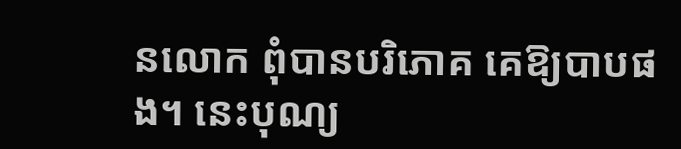នលោក ពុំបានបរិភោគ គេឱ្យបាបផង។ នេះបុណ្យ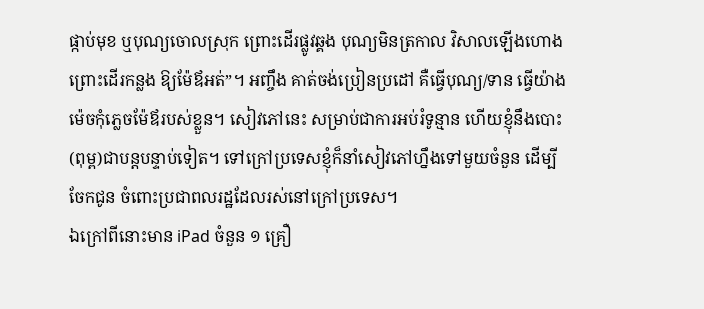ផ្កាប់មុខ ឬបុណ្យចោលស្រុក ព្រោះដើរផ្លូវឆ្គង បុណ្យមិនត្រកាល វិសាលឡើងហោង ព្រោះដើរកន្លង ឱ្យម៉ែឪអត់”។ អញ្ចឹង គាត់ចង់ប្រៀនប្រដៅ គឺធ្វើបុណ្យ/ទាន ធ្វើយ៉ាងម៉េចកុំភ្លេចម៉ែឪរបស់ខ្លួន។ សៀវភៅនេះ សម្រាប់ជាការអប់រំទូន្មាន ហើយខ្ញុំនឹងបោះ(ពុម្ព)ជាបន្តបន្ទាប់ទៀត។ ទៅក្រៅប្រទេសខ្ញុំក៏នាំសៀវភៅហ្នឹងទៅមួយចំនួន ដើម្បីចែកជូន ចំពោះប្រជាពលរដ្ឋដែលរស់នៅក្រៅប្រទេស។
ឯក្រៅពីនោះមាន iPad ចំនួន ១ គ្រឿ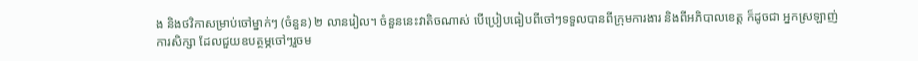ង និងថវិកាសម្រាប់ចៅម្នាក់ៗ (ចំនួន) ២ លានរៀល។ ចំនួននេះវាតិចណាស់ បើប្រៀបធៀបពីចៅៗទទួលបានពីក្រុមការងារ និងពីអភិបាលខេត្ត ក៏ដូចជា អ្នកស្រឡាញ់ការសិក្សា ដែលជួយឧបត្ថម្ភចៅៗរួចម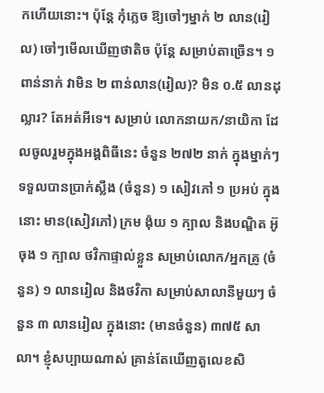កហើយនោះ។ ប៉ុន្តែ កុំភ្លេច ឱ្យចៅៗម្នាក់ ២ លាន(រៀល) ចៅៗមើលឃើញថាតិច ប៉ុន្តែ សម្រាប់តាច្រើន។ ១ ពាន់នាក់ វាមិន ២ ពាន់លាន(រៀល)? មិន ០.៥ លានដុល្លារ? តែអត់អីទេ។ សម្រាប់ លោកនាយក/នាយិកា ដែលចូលរួមក្នុងអង្គពិធីនេះ ចំនួន ២៧២ នាក់ ក្នុងម្នាក់ៗទទួលបានប្រាក់ស្លឹង (ចំនួន) ១ សៀវភៅ ១ ប្រអប់ ក្នុងនោះ មាន(សៀវភៅ) ក្រម ង៉ុយ ១ ក្បាល និងបណ្ឌិត អ៊ូ ចុង ១ ក្បាល ថវិកាផ្ទាល់ខ្លួន សម្រាប់លោក/អ្នកគ្រូ (ចំនួន) ១ លានរៀល និងថវិកា សម្រាប់សាលានីមួយៗ ចំនួន ៣ លានរៀល ក្នុងនោះ (មានចំនួន) ៣៧៥ សាលា។ ខ្ញុំសប្បាយណាស់ គ្រាន់តែឃើញតួលេខសិ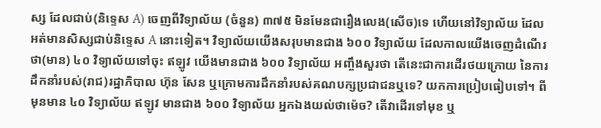ស្ស ដែលជាប់(និទ្ទេស A) ចេញពីវិទ្យាល័យ (ចំនួន) ៣៧៥ មិនមែនជារឿងលេង(សើច)ទេ ហើយនៅវិទ្យាល័យ ដែលអត់មានសិស្សជាប់និទ្ទេស A នោះទៀត។ វិទ្យាល័យយើងសរុបមានជាង ៦០០ វិទ្យាល័យ ដែលកាលយើងចេញដំណើរថា(មាន) ៤០ វិទ្យាល័យទៅចុះ ឥឡូវ យើងមានជាង ៦០០ វិទ្យាល័យ អញ្ចឹងសួរថា តើនេះជាការដើរថយក្រោយ នៃការដឹកនាំរបស់(រាជ)រដ្ឋាភិបាល ហ៊ុន សែន ឬក្រោមការដឹកនាំរបស់គណបក្សប្រជាជនឬទេ? យកការប្រៀបធៀបទៅ។ ពីមុនមាន ៤០ វិទ្យាល័យ ឥឡូវ មានជាង ៦០០ វិទ្យាល័យ អ្នកឯងយល់ថាម៉េច? តើវាដើរទៅមុខ ឬ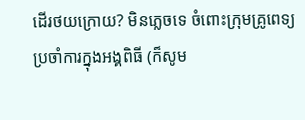ដើរថយក្រោយ? មិនភ្លេចទេ ចំពោះក្រុមគ្រូពេទ្យប្រចាំការក្នុងអង្គពិធី (ក៏សូម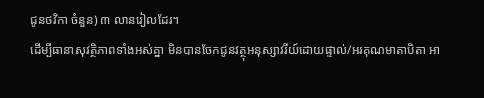ជូនថវិកា ចំនួន) ៣ លានរៀលដែរ។
ដើម្បីធានាសុវត្ថិភាពទាំងអស់គ្នា មិនបានចែកជូនវត្ថុអនុស្សាវរីយ៍ដោយផ្ទាល់/អរគុណមាតាបិតា អា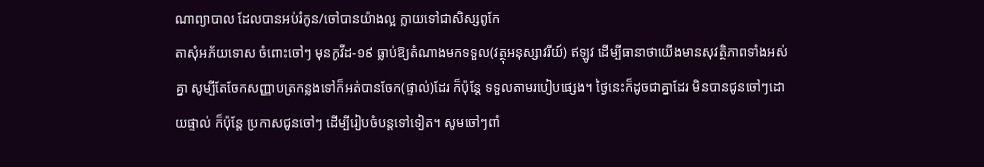ណាព្យាបាល ដែលបានអប់រំកូន/ចៅបានយ៉ាងល្អ ក្លាយទៅជាសិស្សពូកែ
តាសុំអភ័យទោស ចំពោះចៅៗ មុនកូវីដ-១៩ ធ្លាប់ឱ្យតំណាងមកទទួល(វត្ថុអនុស្សាវរីយ៍) ឥឡូវ ដើម្បីធានាថាយើងមានសុវត្ថិភាពទាំងអស់គ្នា សូម្បីតែចែកសញ្ញាបត្រកន្លងទៅក៏អត់បានចែក(ផ្ទាល់)ដែរ ក៏ប៉ុន្តែ ទទួលតាមរបៀបផ្សេង។ ថ្ងៃនេះក៏ដូចជាគ្នាដែរ មិនបានជូនចៅៗដោយផ្ទាល់ ក៏ប៉ុន្តែ ប្រកាសជូនចៅៗ ដើម្បីរៀបចំបន្តទៅទៀត។ សូមចៅៗពាំ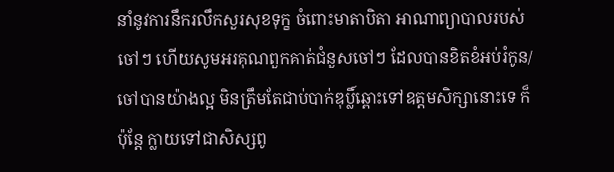នាំនូវការនឹករលឹកសួរសុខទុក្ខ ចំពោះមាតាបិតា អាណាព្យាបាលរបស់ចៅៗ ហើយសូមអរគុណពួកគាត់ជំនួសចៅៗ ដែលបានខិតខំអប់រំកូន/ចៅបានយ៉ាងល្អ មិនត្រឹមតែជាប់បាក់ឌុប្លិ៍ឆ្ពោះទៅឧត្ដមសិក្សានោះទេ ក៏ប៉ុន្តែ ក្លាយទៅជាសិស្សពូ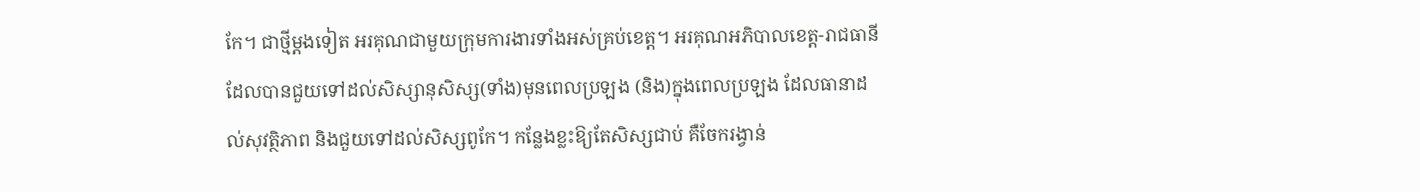កែ។ ជាថ្មីម្ដងទៀត អរគុណជាមួយក្រុមការងារទាំងអស់គ្រប់ខេត្ត។ អរគុណអភិបាលខេត្ត-រាជធានី ដែលបានជួយទៅដល់សិស្សានុសិស្ស(ទាំង)មុនពេលប្រឡង (និង)ក្នុងពេលប្រឡង ដែលធានាដល់សុវត្ថិភាព និងជួយទៅដល់សិស្សពូកែ។ កន្លែងខ្លះឱ្យតែសិស្សជាប់ គឺចែករង្វាន់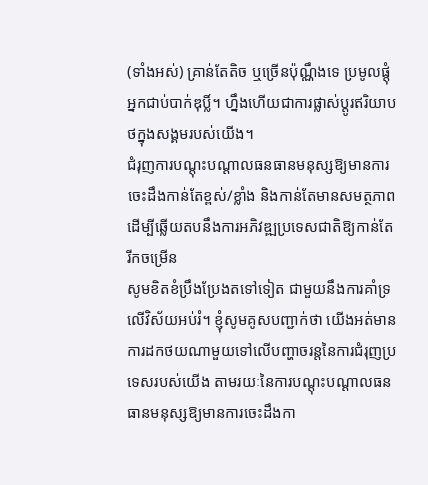(ទាំងអស់) គ្រាន់តែតិច ឬច្រើនប៉ុណ្ណឹងទេ ប្រមូលផ្ដុំអ្នកជាប់បាក់ឌុប្លិ៍។ ហ្នឹងហើយជាការផ្លាស់ប្ដូរឥរិយាបថក្នុងសង្គមរបស់យើង។
ជំរុញការបណ្ដុះបណ្ដាលធនធានមនុស្សឱ្យមានការចេះដឹងកាន់តែខ្ពស់/ខ្លាំង និងកាន់តែមានសមត្ថភាព ដើម្បីឆ្លើយតបនឹងការអភិវឌ្ឍប្រទេសជាតិឱ្យកាន់តែរីកចម្រើន
សូមខិតខំប្រឹងប្រែងតទៅទៀត ជាមួយនឹងការគាំទ្រលើវិស័យអប់រំ។ ខ្ញុំសូមគូសបញ្ជាក់ថា យើងអត់មានការដកថយណាមួយទៅលើបញ្ហាចរន្តនៃការជំរុញប្រទេសរបស់យើង តាមរយៈនៃការបណ្ដុះបណ្ដាលធនធានមនុស្សឱ្យមានការចេះដឹងកា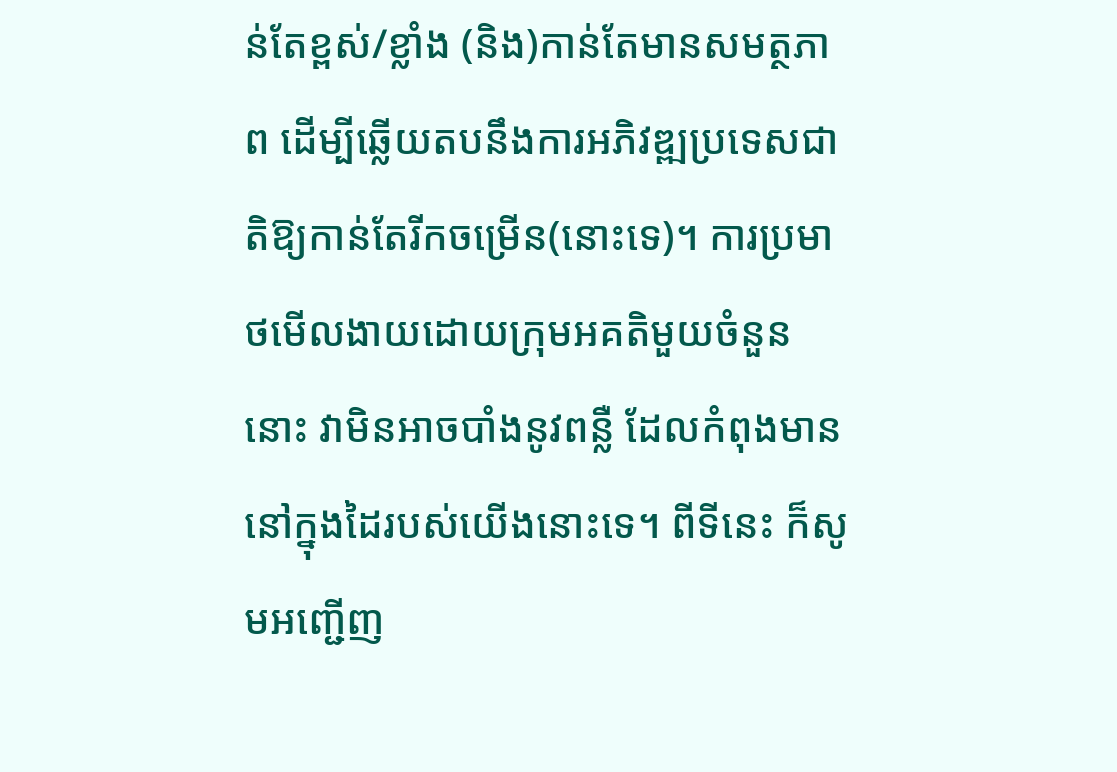ន់តែខ្ពស់/ខ្លាំង (និង)កាន់តែមានសមត្ថភាព ដើម្បីឆ្លើយតបនឹងការអភិវឌ្ឍប្រទេសជាតិឱ្យកាន់តែរីកចម្រើន(នោះទេ)។ ការប្រមាថមើលងាយដោយក្រុមអគតិមួយចំនួននោះ វាមិនអាចបាំងនូវពន្លឺ ដែលកំពុងមាននៅក្នុងដៃរបស់យើងនោះទេ។ ពីទីនេះ ក៏សូមអញ្ជើញ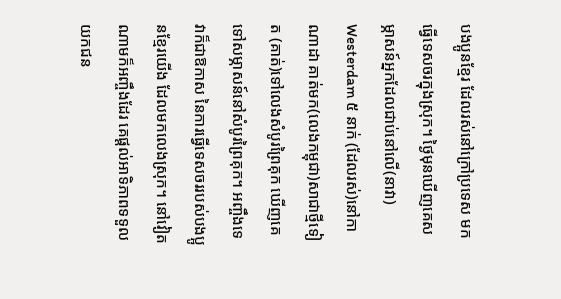បងប្អូនខ្មែរ ដែលរស់នៅក្រៅប្រទេស មកធ្វើទេសចរក្នុងស្រុក។ ថ្ងៃមុនឃើញគេសម្ភាសន៍អ្នកដែលជាប់នៅលើ(នាវា) Westerdam ៥ នាក់ (ដែលរស់)នៅកាណាដា គាត់មក(លេងកម្ពុជា)សាជាថ្មីទៀត (គាត់)ទៅលេងសំបូរព្រៃគុក ឃើញគេទៅសម្ភាសន៍នៅសំបូរព្រៃគុក។ អញ្ចឹងទេ វាក៏ជាឱកាស នៃការធ្វើទេសចររបស់បងប្អូនខ្មែរយើង ដែលមកលេងស្រុក។ នៅវៀតណាមក៏អញ្ចឹងដែរ គេផ្ដល់អាទិភាពទទួលយកជន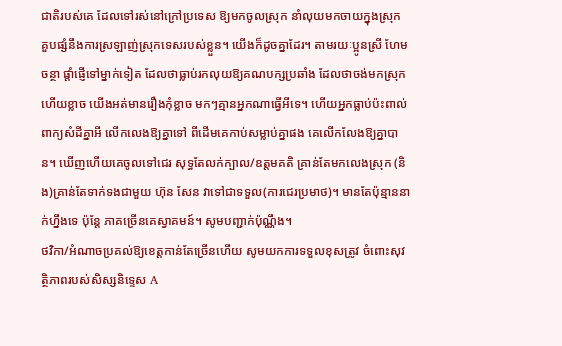ជាតិរបស់គេ ដែលទៅរស់នៅក្រៅប្រទេស ឱ្យមកចូលស្រុក នាំលុយមកចាយក្នុងស្រុក គួបផ្សំនឹងការស្រឡាញ់ស្រុកទេសរបស់ខ្លួន។ យើងក៏ដូចគ្នាដែរ។ តាមរយៈប្អូនស្រី ហែម ចន្ថា ផ្ដាំផ្ញើទៅម្នាក់ទៀត ដែលថាធ្លាប់រកលុយឱ្យគណបក្សប្រឆាំង ដែលថាចង់មកស្រុកហើយខ្លាច យើងអត់មានរឿងកុំខ្លាច មកៗគ្មានអ្នកណាធ្វើអីទេ។ ហើយអ្នកធ្លាប់ប៉ះពាល់ពាក្យសំដីគ្នាអី លើកលេងឱ្យគ្នាទៅ ពីដើមគេកាប់សម្លាប់គ្នាផង គេលើកលែងឱ្យគ្នាបាន។ ឃើញហើយគេចូលទៅជេរ សុទ្ធតែលក់ក្បាល/ឧត្ដមគតិ គ្រាន់តែមកលេងស្រុក (និង)គ្រាន់តែទាក់ទងជាមួយ ហ៊ុន សែន វាទៅជាទទួល(ការជេរប្រមាថ)។ មានតែប៉ុន្មាននាក់ហ្នឹងទេ ប៉ុន្តែ ភាគច្រើនគេស្វាគមន៍។ សូមបញ្ជាក់ប៉ុណ្ណឹង។
ថវិកា/អំណាចប្រគល់ឱ្យខេត្តកាន់តែច្រើនហើយ សូមយកការទទួលខុសត្រូវ ចំពោះសុវត្ថិភាពរបស់សិស្សនិទ្ទេស A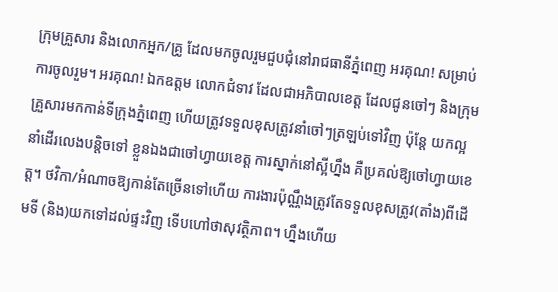ក្រុមគ្រួសារ និងលោកអ្នក/គ្រូ ដែលមកចូលរួមជួបជុំនៅរាជធានីភ្នំពេញ អរគុណ! សម្រាប់ការចូលរួម។ អរគុណ! ឯកឧត្ដម លោកជំទាវ ដែលជាអភិបាលខេត្ត ដែលជូនចៅៗ និងក្រុមគ្រួសារមកកាន់ទីក្រុងភ្នំពេញ ហើយត្រូវទទួលខុសត្រូវនាំចៅៗត្រឡប់ទៅវិញ ប៉ុន្តែ យកល្អនាំដើរលេងបន្តិចទៅ ខ្លួនឯងជាចៅហ្វាយខេត្ត ការស្នាក់នៅស្អីហ្នឹង គឺប្រគល់ឱ្យចៅហ្វាយខេត្ត។ ថវិកា/អំណាចឱ្យកាន់តែច្រើនទៅហើយ ការងារប៉ុណ្ណឹងត្រូវតែទទួលខុសត្រូវ(តាំង)ពីដើមទី (និង)យកទៅដល់ផ្ទះវិញ ទើបហៅថាសុវត្ថិភាព។ ហ្នឹងហើយ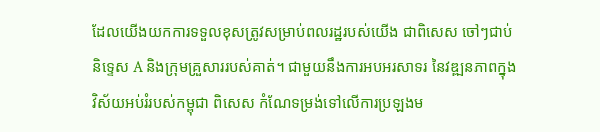ដែលយើងយកការទទួលខុសត្រូវសម្រាប់ពលរដ្ឋរបស់យើង ជាពិសេស ចៅៗជាប់និទ្ទេស A និងក្រុមគ្រួសាររបស់គាត់។ ជាមួយនឹងការអបអរសាទរ នៃវឌ្ឍនភាពក្នុងវិស័យអប់រំរបស់កម្ពុជា ពិសេស កំណែទម្រង់ទៅលើការប្រឡងម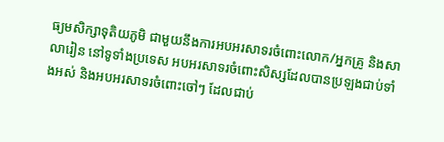ធ្យមសិក្សាទុតិយភូមិ ជាមួយនឹងការអបអរសាទរចំពោះលោក/អ្នកគ្រូ និងសាលារៀន នៅទូទាំងប្រទេស អបអរសាទរចំពោះសិស្សដែលបានប្រឡងជាប់ទាំងអស់ និងអបអរសាទរចំពោះចៅៗ ដែលជាប់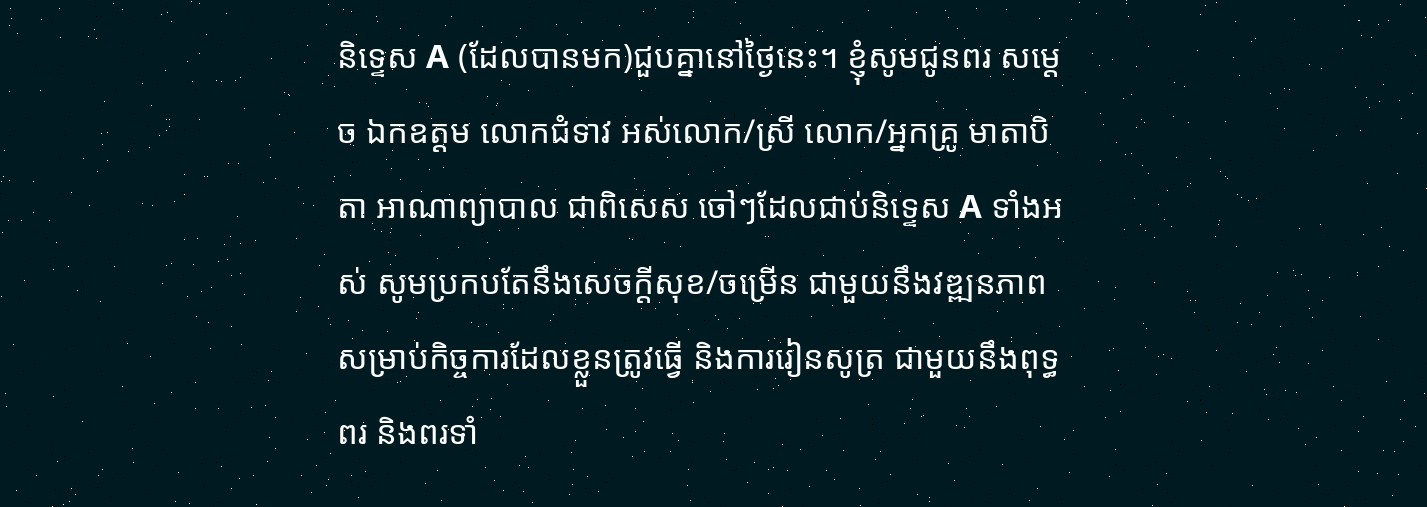និទ្ទេស A (ដែលបានមក)ជួបគ្នានៅថ្ងៃនេះ។ ខ្ញុំសូមជូនពរ សម្ដេច ឯកឧត្ដម លោកជំទាវ អស់លោក/ស្រី លោក/អ្នកគ្រូ មាតាបិតា អាណាព្យាបាល ជាពិសេស ចៅៗដែលជាប់និទ្ទេស A ទាំងអស់ សូមប្រកបតែនឹងសេចក្ដីសុខ/ចម្រើន ជាមួយនឹងវឌ្ឍនភាពសម្រាប់កិច្ចការដែលខ្លួនត្រូវធ្វើ និងការរៀនសូត្រ ជាមួយនឹងពុទ្ធពរ និងពរទាំ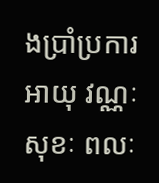ងប្រាំប្រការ អាយុ វណ្ណៈ សុខៈ ពលៈ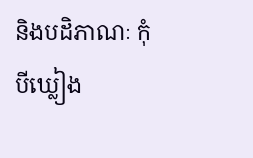និងបដិភាណៈ កុំបីឃ្លៀង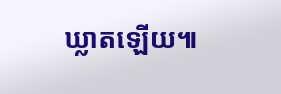ឃ្លាតឡើយ៕